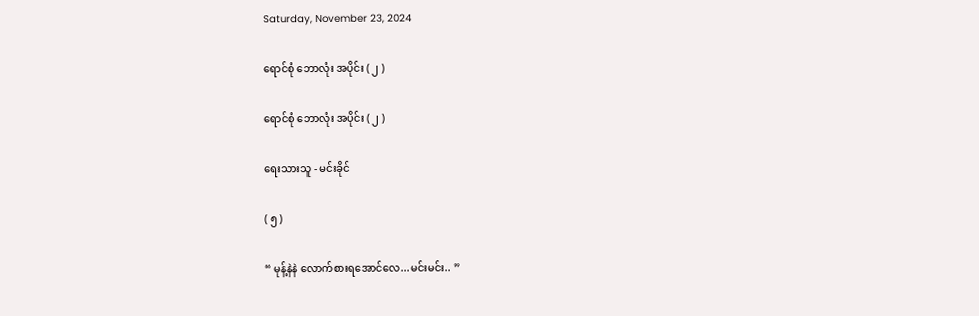Saturday, November 23, 2024

ရောင်စုံ ဘောလုံး အပိုင်း ( ၂ )

ရောင်စုံ ဘောလုံး အပိုင်း ( ၂ )

ရေးသားသူ - မင်းခိုင်

( ၅ )

“ မုန့်နဲနဲ လောက်စားရအောင်လေ...မင်းမင်း.. ”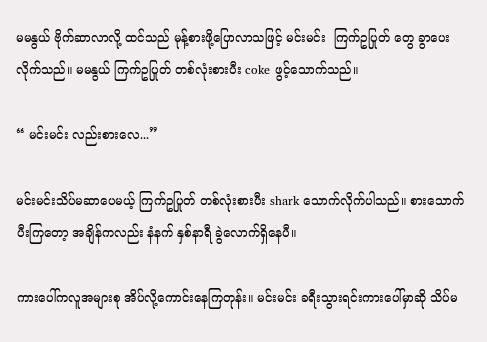မမနွယ် ဗိုက်ဆာလာလို့ ထင်သည် မုန့်စားဖို့ပြောလာသဖြင့် မင်းမင်း  ကြက်ဥပြုတ် တွေ ခွာပေးလိုက်သည်။ မမနွယ် ကြက်ဥပြုတ် တစ်လုံးစားပီး coke ဖွင့်သောက်သည်။

“ မင်းမင်း လည်းစားလေ...”

မင်းမင်းသိပ်မဆာပေမယ့် ကြက်ဥပြုတ် တစ်လုံးစားပီး shark သောက်လိုက်ပါသည်။ စားသောက်ပီးကြတော့ အချိန်ကလည်း နံနက် နှစ်နာရီ ခွဲလောက်ရှိနေပီ။

ကားပေါ်ကလူအများစု အိပ်လို့ကောင်းနေကြတုန်း။ မင်းမင်း ခရီးသွားရင်းကားပေါ်မှာဆို သိပ်မ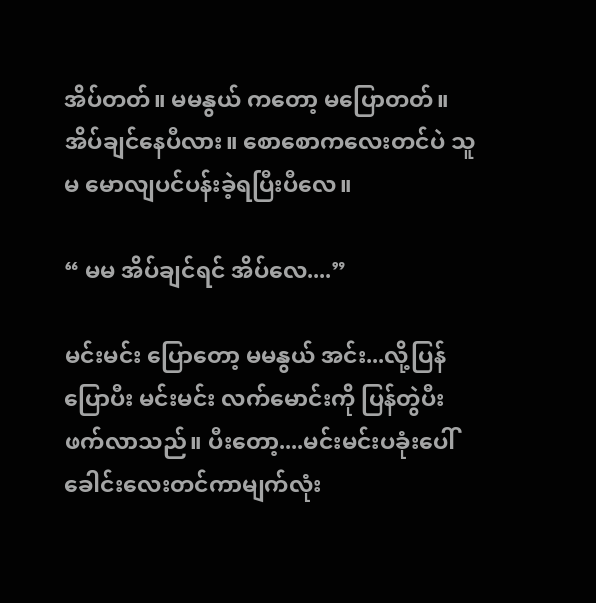အိပ်တတ်။ မမနွယ် ကတော့ မပြောတတ်။ အိပ်ချင်နေပီလား။ စောစောကလေးတင်ပဲ သူမ မောလျပင်ပန်းခဲ့ရပြီးပီလေ။

“ မမ အိပ်ချင်ရင် အိပ်လေ....”

မင်းမင်း ပြောတော့ မမနွယ် အင်း...လို့ပြန်ပြောပီး မင်းမင်း လက်မောင်းကို ပြန်တွဲပီး ဖက်လာသည်။ ပီးတော့....မင်းမင်းပခုံးပေါ်ခေါင်းလေးတင်ကာမျက်လုံး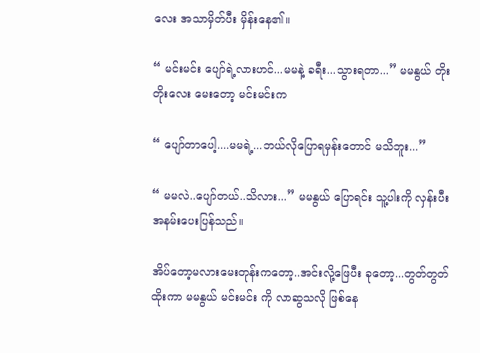လေး အသာမှိတ်ပီး မှိန်းနေ၏။

“ မင်းမင်း ပျော်ရဲ့လားဟင်...မမနဲ့ ခရီး...သွားရတာ...” မမနွယ် တိုးတိုးလေး မေးတော့ မင်းမင်းက

“ ပျော်တာပေါ့....မမရဲ့...ဘယ်လိုပြောရမှန်းတောင် မသိဘူး...”

“ မမလဲ..ပျော်တယ်..သိလား...” မမနွယ် ပြောရင်း သူ့ပါးကို လှန်းပီး အနမ်းပေးပြန်သည်။

အိပ်တော့မလားမေးတုန်းကတော့..အင်းလို့ဖြေပီး ခုတော့...တွတ်တွတ်ထိုးကာ မမနွယ် မင်းမင်း ကို လာဆွသလို ဖြစ်နေ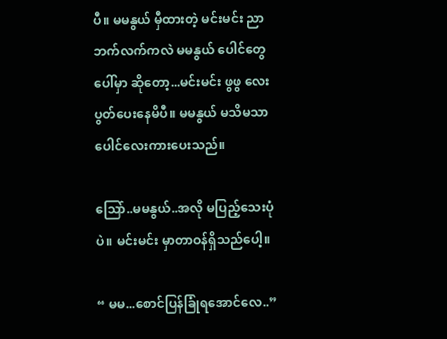ပီ။ မမနွယ် မှီထားတဲ့ မင်းမင်း ညာဘက်လက်ကလဲ မမနွယ် ပေါင်တွေ ပေါ်မှာ ဆိုတော့...မင်းမင်း ဖွဖွ လေး ပွတ်ပေးနေမိပီ။ မမနွယ် မသိမသာ ပေါင်လေးကားပေးသည်။

သြော်..မမနွယ်..အလို မပြည့်သေးပုံပဲ။ မင်းမင်း မှာတာဝန်ရှိသည်ပေါ့။

“ မမ...စောင်ပြန်ခြုံရအောင်လေ..”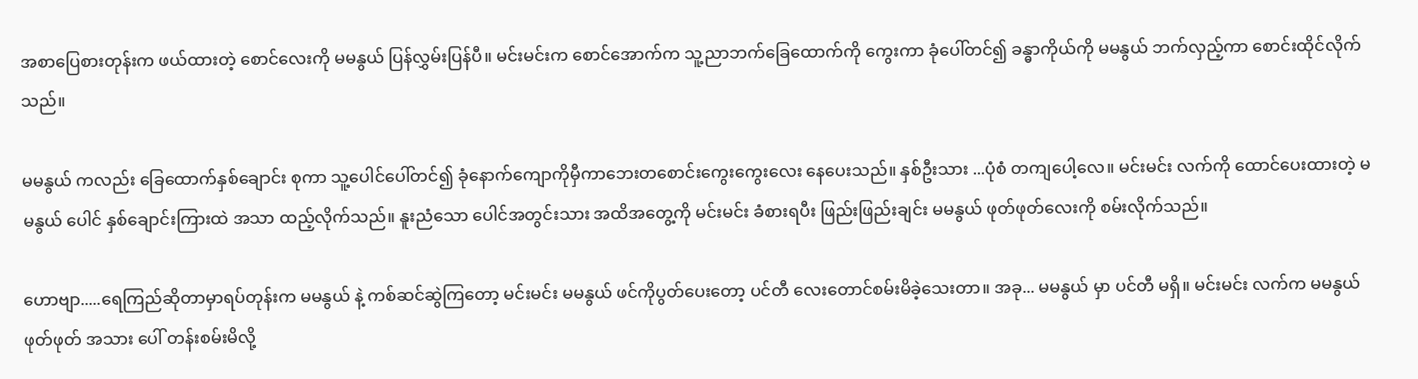အစာပြေစားတုန်းက ဖယ်ထားတဲ့ စောင်လေးကို မမနွယ် ပြန်လွှမ်းပြန်ပီ။ မင်းမင်းက စောင်အောက်က သူ့ညာဘက်ခြေထောက်ကို ကွေးကာ ခုံပေါ်တင်၍ ခန္ဓာကိုယ်ကို မမနွယ် ဘက်လှည့်ကာ စောင်းထိုင်လိုက်သည်။

မမနွယ် ကလည်း ခြေထောက်နှစ်ချောင်း စုကာ သူ့ပေါင်ပေါ်တင်၍ ခုံနောက်ကျောကိုမှီကာဘေးတစောင်းကွေးကွေးလေး နေပေးသည်။ နှစ်ဦးသား ...ပုံစံ တကျပေါ့လေ။ မင်းမင်း လက်ကို ထောင်ပေးထားတဲ့ မမနွယ် ပေါင် နှစ်ချောင်းကြားထဲ အသာ ထည့်လိုက်သည်။ နူးညံသော ပေါင်အတွင်းသား အထိအတွေ့ကို မင်းမင်း ခံစားရပီး ဖြည်းဖြည်းချင်း မမနွယ် ဖုတ်ဖုတ်လေးကို စမ်းလိုက်သည်။

ဟောဗျာ.....ရေကြည်ဆိုတာမှာရပ်တုန်းက မမနွယ် နဲ့ ကစ်ဆင်ဆွဲကြတော့ မင်းမင်း မမနွယ် ဖင်ကိုပွတ်ပေးတော့ ပင်တီ လေးတောင်စမ်းမိခဲ့သေးတာ။ အခု... မမနွယ် မှာ ပင်တီ မရှိ။ မင်းမင်း လက်က မမနွယ် ဖုတ်ဖုတ် အသား ပေါ် တန်းစမ်းမိလို့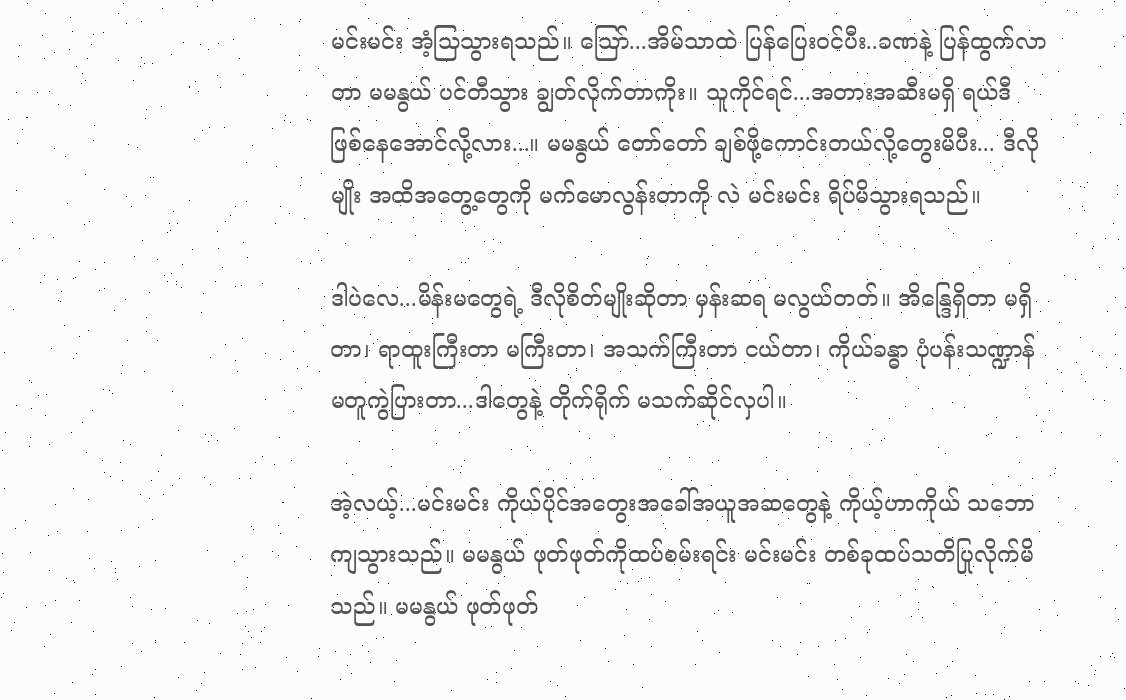မင်းမင်း အံ့သြသွားရသည်။ သြော်...အိမ်သာထဲ ပြန်ပြေးဝင်ပီး..ခဏနဲ့ ပြန်ထွက်လာတာ မမနွယ် ပင်တီသွား ချွတ်လိုက်တာကိုး။ သူကိုင်ရင်...အတားအဆီးမရှိ ရယ်ဒီ ဖြစ်နေအောင်လို့လား...။ မမနွယ် တော်တော် ချစ်ဖို့ကောင်းတယ်လို့တွေးမိပီး... ဒီလိုမျိုး အထိအတွေ့တွေကို မက်မောလွန်းတာကို လဲ မင်းမင်း ရိပ်မိသွားရသည်။

ဒါပဲလေ...မိန်းမတွေရဲ့ ဒီလိုစိတ်မျိုးဆိုတာ မှန်းဆရ မလွယ်တတ်။ အိန္ဒြေရှိတာ မရှိတာ၊ ရာထူးကြီးတာ မကြီးတာ၊ အသက်ကြီးတာ ငယ်တာ၊ ကိုယ်ခန္ဓာ ပုံပန်းသဏ္ဍာန် မတူကွဲပြားတာ...ဒါတွေနဲ့ တိုက်ရိုက် မသက်ဆိုင်လှပါ။

အဲ့လယ့်...မင်းမင်း ကိုယ်ပိုင်အတွေးအခေါ်အယူအဆတွေနဲ့ ကိုယ့်ဟာကိုယ် သဘောကျသွားသည်။ မမနွယ် ဖုတ်ဖုတ်ကိုထပ်စမ်းရင်း မင်းမင်း တစ်ခုထပ်သတိပြုလိုက်မိသည်။ မမနွယ် ဖုတ်ဖုတ်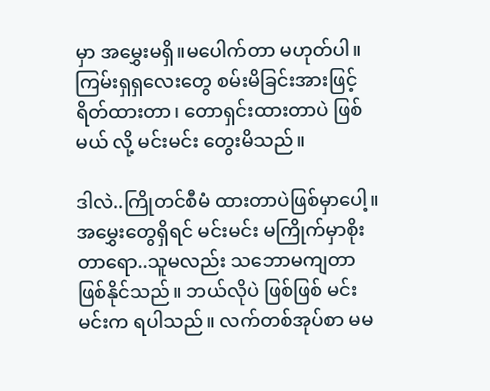မှာ အမွှေးမရှိ။မပေါက်တာ မဟုတ်ပါ။ ကြမ်းရှရှလေးတွေ စမ်းမိခြင်းအားဖြင့် ရိတ်ထားတာ၊ တောရှင်းထားတာပဲ ဖြစ်မယ် လို့ မင်းမင်း တွေးမိသည်။

ဒါလဲ..ကြိုတင်စီမံ ထားတာပဲဖြစ်မှာပေါ့။ အမွှေးတွေရှိရင် မင်းမင်း မကြိုက်မှာစိုးတာရော..သူမလည်း သဘောမကျတာ ဖြစ်နိုင်သည်။ ဘယ်လိုပဲ ဖြစ်ဖြစ် မင်းမင်းက ရပါသည်။ လက်တစ်အုပ်စာ မမ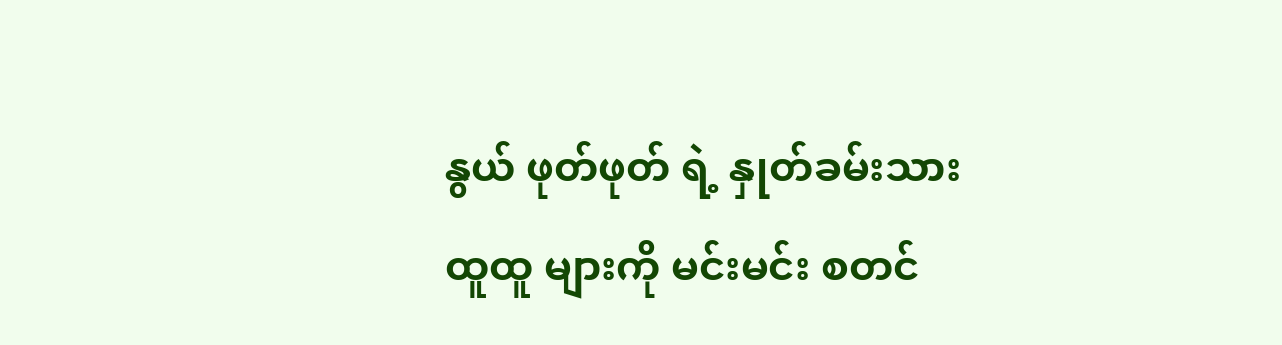နွယ် ဖုတ်ဖုတ် ရဲ့ နှုတ်ခမ်းသား ထူထူ များကို မင်းမင်း စတင်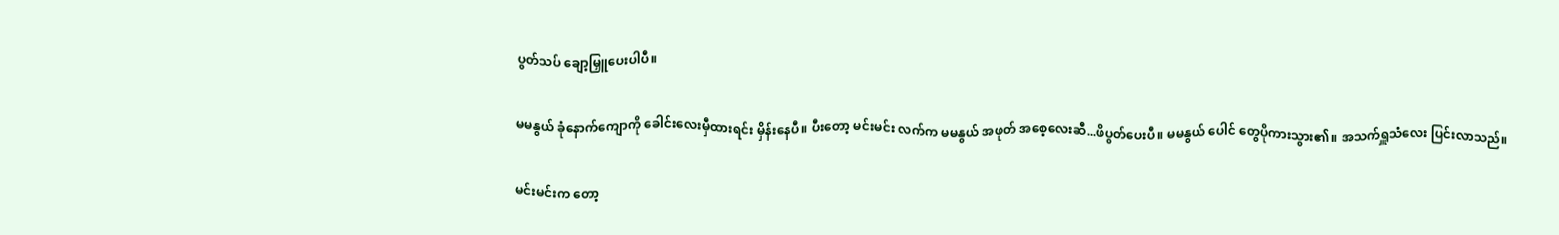ပွတ်သပ် ချော့မြှူပေးပါပီ။

မမနွယ် ခုံနောက်ကျောကို ခေါင်းလေးမှီထားရင်း မှိန်းနေပီ။ ပီးတော့ မင်းမင်း လက်က မမနွယ် အဖုတ် အစေ့လေးဆီ...ဖိပွတ်ပေးပီ။ မမနွယ် ပေါင် တွေပိုကားသွား၏။ အသက်ရှူသံလေး ပြင်းလာသည်။

မင်းမင်းက တော့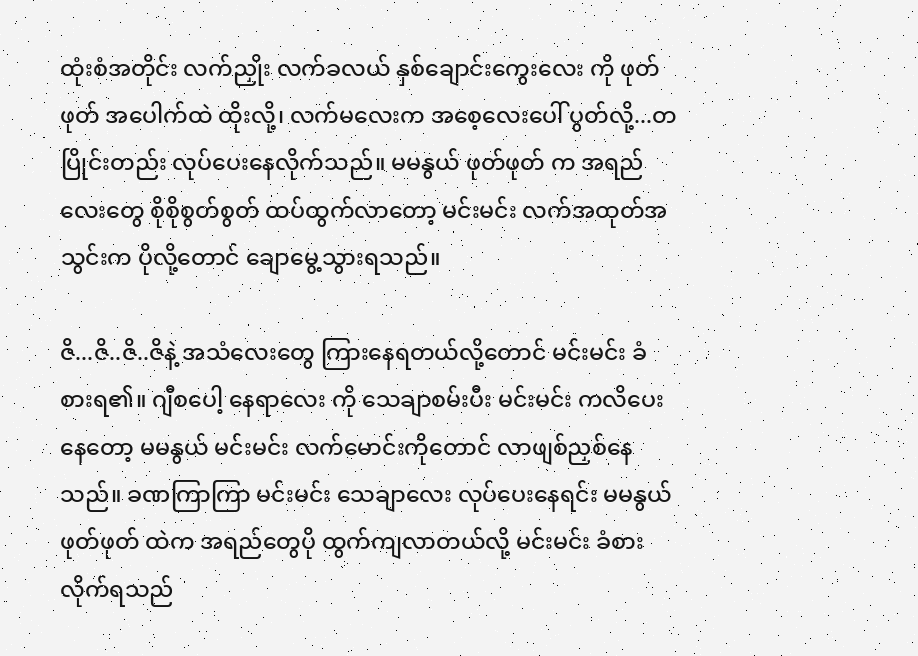ထုံးစံအတိုင်း လက်ညှိုး လက်ခလယ် နှစ်ချောင်းကွေးလေး ကို ဖုတ်ဖုတ် အပေါက်ထဲ ထိုးလို့၊ လက်မလေးက အစေ့လေးပေါ် ပွတ်လို့...တပြိုင်းတည်း လုပ်ပေးနေလိုက်သည်။ မမနွယ် ဖုတ်ဖုတ် က အရည်လေးတွေ စိုစိုစွတ်စွတ် ထပ်ထွက်လာတော့ မင်းမင်း လက်အထုတ်အသွင်းက ပိုလို့တောင် ချောမွေ့သွားရသည်။

ဇိ...ဇိ..ဇိ..ဇိနဲ့ အသံလေးတွေ ကြားနေရတယ်လို့တောင် မင်းမင်း ခံစားရ၏။ ဂျီစပေါ့ နေရာလေး ကို သေချာစမ်းပီး မင်းမင်း ကလိပေးနေတော့ မမနွယ် မင်းမင်း လက်မောင်းကိုတောင် လာဖျစ်ညှစ်နေသည်။ ခဏကြာကြာ မင်းမင်း သေချာလေး လုပ်ပေးနေရင်း မမနွယ် ဖုတ်ဖုတ် ထဲက အရည်တွေပို ထွက်ကျလာတယ်လို့ မင်းမင်း ခံစားလိုက်ရသည်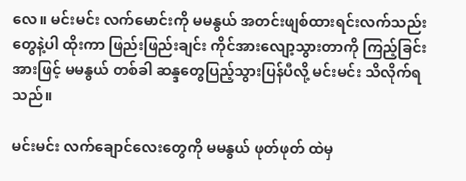လေ။ မင်းမင်း လက်မောင်းကို မမနွယ် အတင်းဖျစ်ထားရင်းလက်သည်းတွေနဲ့ပါ ထိုးကာ ဖြည်းဖြည်းချင်း ကိုင်အားလျော့သွားတာကို ကြည့်ခြင်းအားဖြင့် မမနွယ် တစ်ခါ ဆန္ဒတွေပြည့်သွားပြန်ပီလို့ မင်းမင်း သိလိုက်ရသည်။

မင်းမင်း လက်ချောင်လေးတွေကို မမနွယ် ဖုတ်ဖုတ် ထဲမှ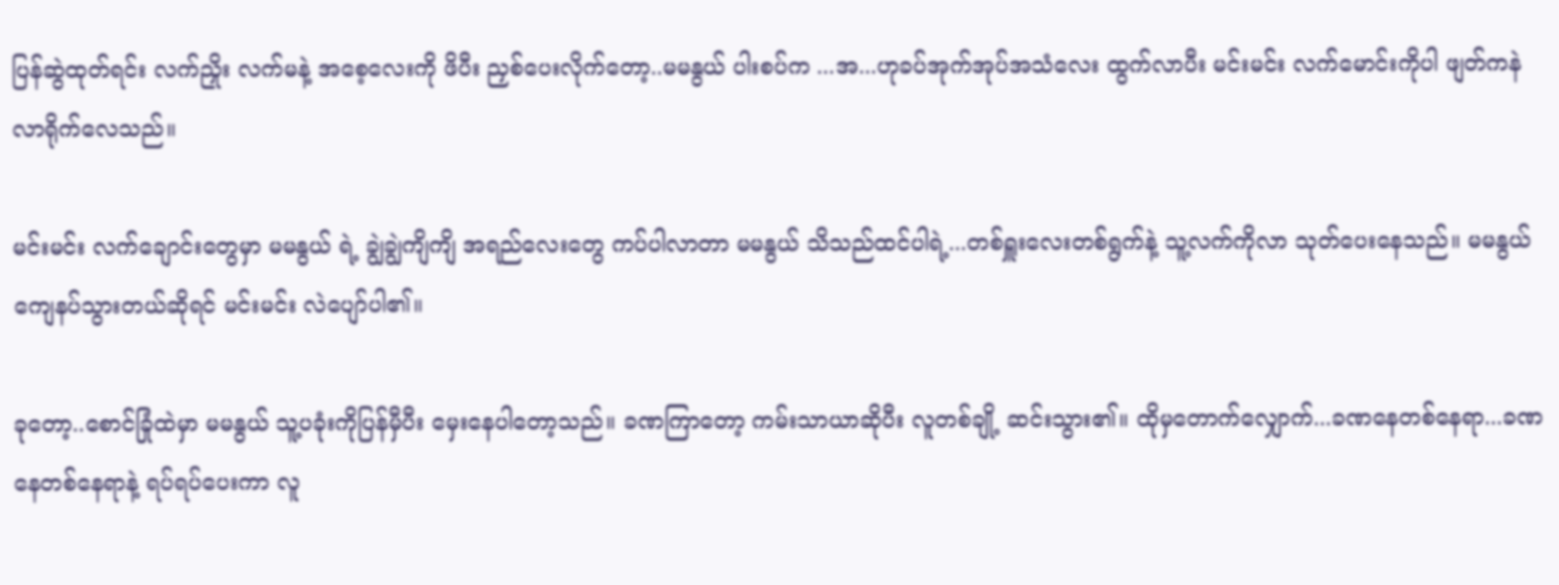ပြန်ဆွဲထုတ်ရင်း လက်ညှိုး လက်မနဲ့ အစေ့လေးကို ဖိပီး ညှစ်ပေးလိုက်တော့..မမနွယ် ပါးစပ်က ...အ...ဟုခပ်အုက်အုပ်အသံလေး ထွက်လာပီး မင်းမင်း လက်မောင်းကိုပါ ဖျတ်ကနဲ လာရိုက်လေသည်။

မင်းမင်း လက်ချောင်းတွေမှာ မမနွယ် ရဲ့ ချွဲချွဲကျိကျိ အရည်လေးတွေ ကပ်ပါလာတာ မမနွယ် သိသည်ထင်ပါရဲ့...တစ်ရှူးလေးတစ်ရွက်နဲ့ သူ့လက်ကိုလာ သုတ်ပေးနေသည်။ မမနွယ် ကျေနပ်သွားတယ်ဆိုရင် မင်းမင်း လဲပျော်ပါ၏။

ခုတော့..စောင်ခြုံထဲမှာ မမနွယ် သူ့ပခုံးကိုပြန်မှီပီး မှေးနေပါတော့သည်။ ခဏကြာတော့ ကမ်းသာယာဆိုပီး လူတစ်ချို့ ဆင်းသွား၏။ ထိုမှတောက်လျှောက်...ခဏနေတစ်နေရာ...ခဏနေတစ်နေရာနဲ့ ရပ်ရပ်ပေးကာ လူ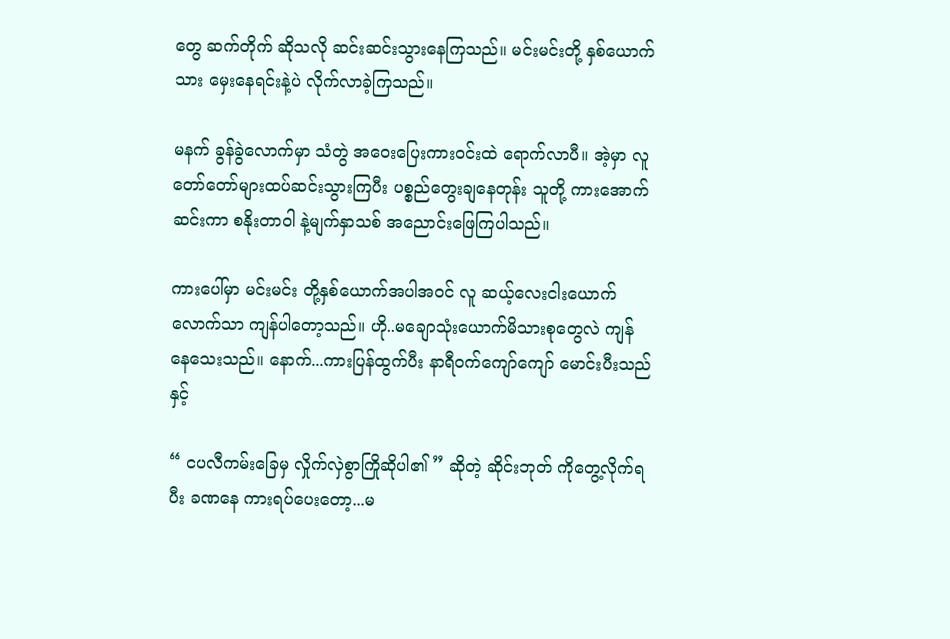တွေ ဆက်တိုက် ဆိုသလို ဆင်းဆင်းသွားနေကြသည်။ မင်းမင်းတို့ နှစ်ယောက်သား မှေးနေရင်းနဲ့ပဲ လိုက်လာခဲ့ကြသည်။

မနက် ခွန်ခွဲလောက်မှာ သံတွဲ အဝေးပြေးကားဝင်းထဲ ရောက်လာပီ။ အဲ့မှာ လူတော်တော်များထပ်ဆင်းသွားကြပီး ပစ္စည်တွေးချနေတုန်း သူတို့ ကားအောက်ဆင်းကာ စနိုးတာဝါ နဲ့မျက်နှာသစ် အညောင်းဖြေကြပါသည်။

ကားပေါ်မှာ မင်းမင်း တို့နှစ်ယောက်အပါအဝင် လူ ဆယ့်လေးငါးယောက်လောက်သာ ကျန်ပါတော့သည်။ ဟို..မချောသုံးယောက်မိသားစုတွေလဲ ကျန်နေသေးသည်။ နောက်...ကားပြန်ထွက်ပီး နာရီဝက်ကျော်ကျော် မောင်းပီးသည်နှင့်

“ ငပလီကမ်းခြေမှ လှိုက်လှဲစွာကြိုဆိုပါ၏ ” ဆိုတဲ့ ဆိုင်းဘုတ် ကိုတွေ့လိုက်ရပီး ခဏနေ ကားရပ်ပေးတော့...မ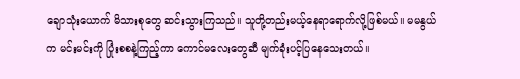ချောသုံးယောက် မိသားစုတွေ ဆင်းသွားကြသည်။ သူတို့တည်းမယ့်နေရာရောက်လို့ဖြစ်မယ်။ မမနွယ် က မင်းမင်းကို ပြုံးစစနဲ့ကြည့်ကာ ကောင်မလေးတွေဆီ မျက်ခုံးပင့်ပြနေသေးတယ်။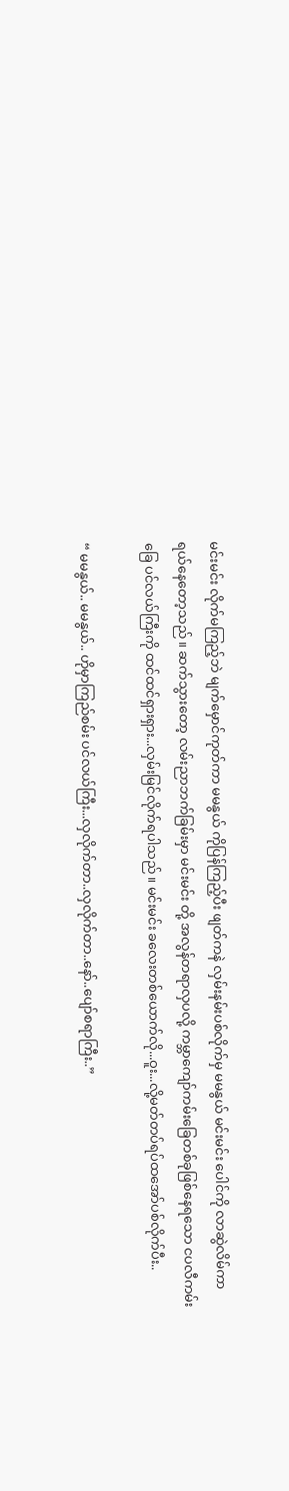မင်းမင်း လိုက်မကြည့်ဘဲ မျက်မှောင်ကုတ်ကာ မမနွယ် ကိုပြန်ကြည့်ပီး ဖျတ်ကနဲ လှမ်းနမ်းပစ်လိုက်မှ မမနွယ် မင်းမင်း ပေါင်ကို လာဆွဲလိမ်ကာ ရယ်နေတော့သည်။ ဆက်သွားတော့ လမ်းညာဘက်ခြမ်းမှာ မင်းမင်း တို့ အလွန်တရာလှပလို့ ကမ္ဘာကျော်ကမ်းခြေတစ်ခုဖြစ်နေရသော ငပလီကမ်းခြေ ပင်လယ်ကြီးကို ထင်ထင်ရှားရှား...လှမ်းမြင်လိုက်ရပါသည်။ မင်းမင်း ခလေးတစ်ယောက်လို...ဝူး...လို့မတ်တပ်ရပ်ထအော်ပစ်လိုက်ပီး..

“ မမနွယ်.. မမနွယ်.. ဟိုမှာကြည်စမ်း ပင်လယ်ကြီး...လှလိုက်တာ..လှလိုက်တာ..နော်..ပျော်စရာကြီး..”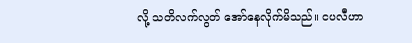လို့ သတိလက်လွတ် အော်နေလိုက်မိသည်။ ငပလီဟာ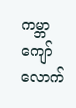ကမ္ဘာကျော်လောက်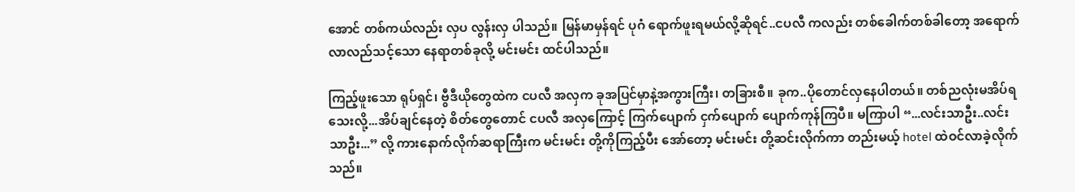အောင် တစ်ကယ်လည်း လှပ လွန်းလှ ပါသည်။ မြန်မာမှန်ရင် ပုဂံ ရောက်ဖူးရမယ်လို့ဆိုရင်..ငပလီ ကလည်း တစ်ခေါက်တစ်ခါတော့ အရောက်လာလည်သင့်သော နေရာတစ်ခုလို့ မင်းမင်း ထင်ပါသည်။

ကြည့်ဖူးသော ရုပ်ရှင်၊ ဗွီဒီယိုတွေထဲက ငပလီ အလှက ခုအပြင်မှာနဲ့အကွားကြီး၊ တခြားစီ။ ခုက..ပိုတောင်လှနေပါတယ်။ တစ်ညလုံးမအိပ်ရသေးလို့...အိပ်ချင်နေတဲ့ စိတ်တွေတောင် ငပလီ အလှကြောင့် ကြက်ပျောက် ငှက်ပျောက် ပျောက်ကုန်ကြပီ။ မကြာပါ “...လင်းသာဦး..လင်းသာဦး...” လို့ ကားနောက်လိုက်ဆရာကြီးက မင်းမင်း တို့ကိုကြည့်ပီး အော်တော့ မင်းမင်း တို့ဆင်းလိုက်ကာ တည်းမယ့် hotel ထဲဝင်လာခဲ့လိုက်သည်။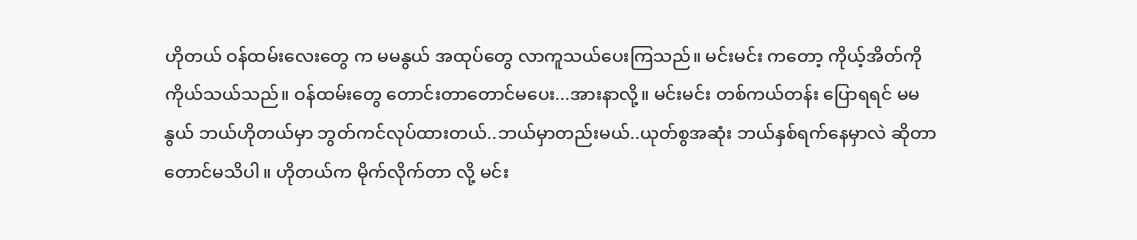ဟိုတယ် ဝန်ထမ်းလေးတွေ က မမနွယ် အထုပ်တွေ လာကူသယ်ပေးကြသည်။ မင်းမင်း ကတော့ ကိုယ့်အိတ်ကိုကိုယ်သယ်သည်။ ဝန်ထမ်းတွေ တောင်းတာတောင်မပေး...အားနာလို့။ မင်းမင်း တစ်ကယ်တန်း ပြောရရင် မမနွယ် ဘယ်ဟိုတယ်မှာ ဘွတ်ကင်လုပ်ထားတယ်..ဘယ်မှာတည်းမယ်..ယုတ်စွအဆုံး ဘယ်နှစ်ရက်နေမှာလဲ ဆိုတာတောင်မသိပါ။ ဟိုတယ်က မိုက်လိုက်တာ လို့ မင်း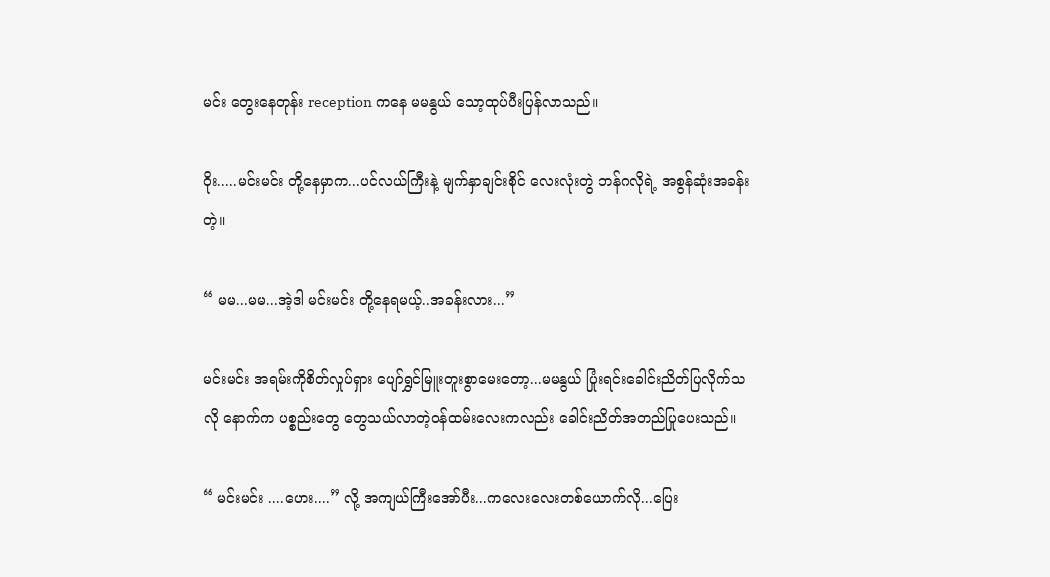မင်း တွေးနေတုန်း reception ကနေ မမနွယ် သော့ထုပ်ပီးပြန်လာသည်။

ဝိုး.....မင်းမင်း တို့နေမှာက...ပင်လယ်ကြီးနဲ့ မျက်နှာချင်းစိုင် လေးလုံးတွဲ ဘန်ဂလိုရဲ့ အစွန်ဆုံးအခန်းတဲ့။

“ မမ...မမ...အဲ့ဒါ မင်းမင်း တို့နေရမယ့်..အခန်းလား...”

မင်းမင်း အရမ်းကိုစိတ်လှုပ်ရှား ပျော်ရွှင်မြူးတူးစွာမေးတော့...မမနွယ် ပြုံးရင်းခေါင်းညိတ်ပြလိုက်သလို နောက်က ပစ္စည်းတွေ တွေသယ်လာတဲ့ဝန်ထမ်းလေးကလည်း ခေါင်းညိတ်အတည်ပြုပေးသည်။

“ မင်းမင်း ....ဟေး....” လို့ အကျယ်ကြီးအော်ပီး...ကလေးလေးတစ်ယောက်လို...ပြေး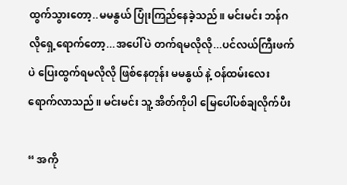ထွက်သွားတော့..မမနွယ် ပြုံးကြည်နေခဲ့သည်။ မင်းမင်း ဘန်ဂလိုရှေ့ရောက်တော့...အပေါ်ပဲ တက်ရမလိုလို...ပင်လယ်ကြီးဖက်ပဲ ပြေးထွက်ရမလိုလို ဖြစ်နေတုန်း မမနွယ် နဲ့ ဝန်ထမ်းလေး ရောက်လာသည်။ မင်းမင်း သူ့ အိတ်ကိုပါ မြေပေါ်ပစ်ချလိုက်ပီး

“ အကို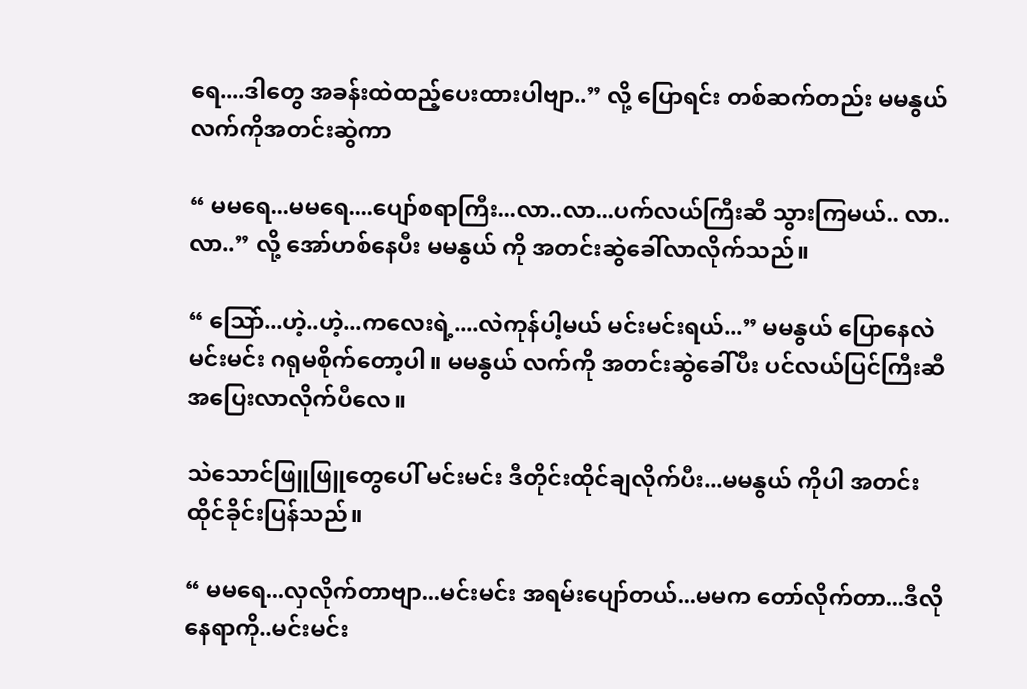ရေ....ဒါတွေ အခန်းထဲထည့်ပေးထားပါဗျာ..” လို့ ပြောရင်း တစ်ဆက်တည်း မမနွယ် လက်ကိုအတင်းဆွဲကာ

“ မမရေ...မမရေ....ပျော်စရာကြီး...လာ..လာ...ပက်လယ်ကြီးဆီ သွားကြမယ်.. လာ..လာ..” လို့ အော်ဟစ်နေပီး မမနွယ် ကို အတင်းဆွဲခေါ်လာလိုက်သည်။

“ သြော်...ဟဲ့..ဟဲ့...ကလေးရဲ့....လဲကုန်ပါ့မယ် မင်းမင်းရယ်...” မမနွယ် ပြောနေလဲ မင်းမင်း ဂရုမစိုက်တော့ပါ။ မမနွယ် လက်ကို အတင်းဆွဲခေါ်ပီး ပင်လယ်ပြင်ကြီးဆီ အပြေးလာလိုက်ပီလေ။

သဲသောင်ဖြူဖြူတွေပေါ် မင်းမင်း ဒီတိုင်းထိုင်ချလိုက်ပီး...မမနွယ် ကိုပါ အတင်းထိုင်ခိုင်းပြန်သည်။

“ မမရေ...လှလိုက်တာဗျာ...မင်းမင်း အရမ်းပျော်တယ်...မမက တော်လိုက်တာ...ဒီလိုနေရာကို..မင်းမင်း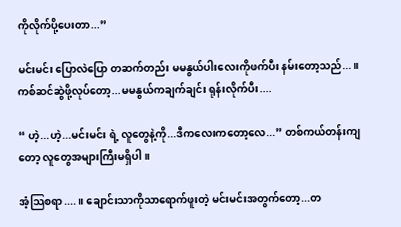ကိုလိုက်ပို့ပေးတာ...”

မင်းမင်း ပြောလဲပြော တဆက်တည်း မမနွယ်ပါးလေးကိုဖက်ပီး နမ်းတော့သည်...။ ကစ်ဆင်ဆွဲဖို့လုပ်တော့...မမနွယ်ကချက်ချင်း ရုန်းလိုက်ပီး....

“ ဟဲ့...ဟဲ့...မင်းမင်း ရဲ့ လူတွေနဲ့ကို...ဒီကလေးကတော့လေ...” တစ်ကယ်တန်းကျတော့ လူတွေအများကြီးမရှိပါ။

အံ့သြစရာ....။ ချောင်းသာကိုသာရောက်ဖူးတဲ့ မင်းမင်းအတွက်တော့...တ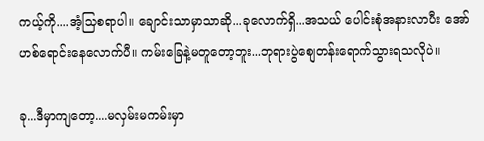ကယ့်ကို....အံ့သြစရာပါ။ ချောင်းသာမှာသာဆို...ခုလောက်ရှိ...အသယ် ပေါင်းစုံအနားလာပီး အော်ဟစ်ရောင်းနေလောက်ပီ။ ကမ်းခြေနဲ့မတူတော့ဘူး...ဘုရားပွဲစျေတန်းရောက်သွားရသလိုပဲ။

ခု...ဒီမှာကျတော့....မလှမ်းမကမ်းမှာ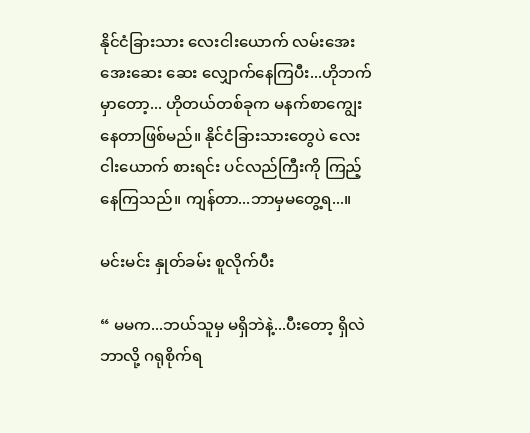နိုင်ငံခြားသား လေးငါးယောက် လမ်းအေးအေးဆေး ဆေး လျှောက်နေကြပီး...ဟိုဘက်မှာတော့... ဟိုတယ်တစ်ခုက မနက်စာကျွေးနေတာဖြစ်မည်။ နိုင်ငံခြားသားတွေပဲ လေးငါးယောက် စားရင်း ပင်လည်ကြီးကို ကြည့်နေကြသည်။ ကျန်တာ...ဘာမှမတွေ့ရ...။

မင်းမင်း နှုတ်ခမ်း စူလိုက်ပီး

“ မမက...ဘယ်သူမှ မရှိဘဲနဲ့...ပီးတော့ ရှိလဲ ဘာလို့ ဂရုစိုက်ရ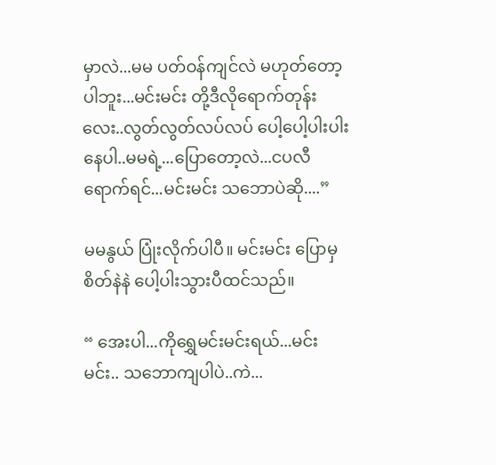မှာလဲ...မမ ပတ်ဝန်ကျင်လဲ မဟုတ်တော့ပါဘူး...မင်းမင်း တို့ဒီလိုရောက်တုန်းလေး..လွတ်လွတ်လပ်လပ် ပေါ့ပေါ့ပါးပါး နေပါ..မမရဲ့...ပြောတော့လဲ...ငပလီရောက်ရင်...မင်းမင်း သဘောပဲဆို....”

မမနွယ် ပြုံးလိုက်ပါပီ။ မင်းမင်း ပြောမှ စိတ်နဲနဲ ပေါ့ပါးသွားပီထင်သည်။

“ အေးပါ...ကိုရွှေမင်းမင်းရယ်...မင်းမင်း.. သဘောကျပါပဲ..ကဲ...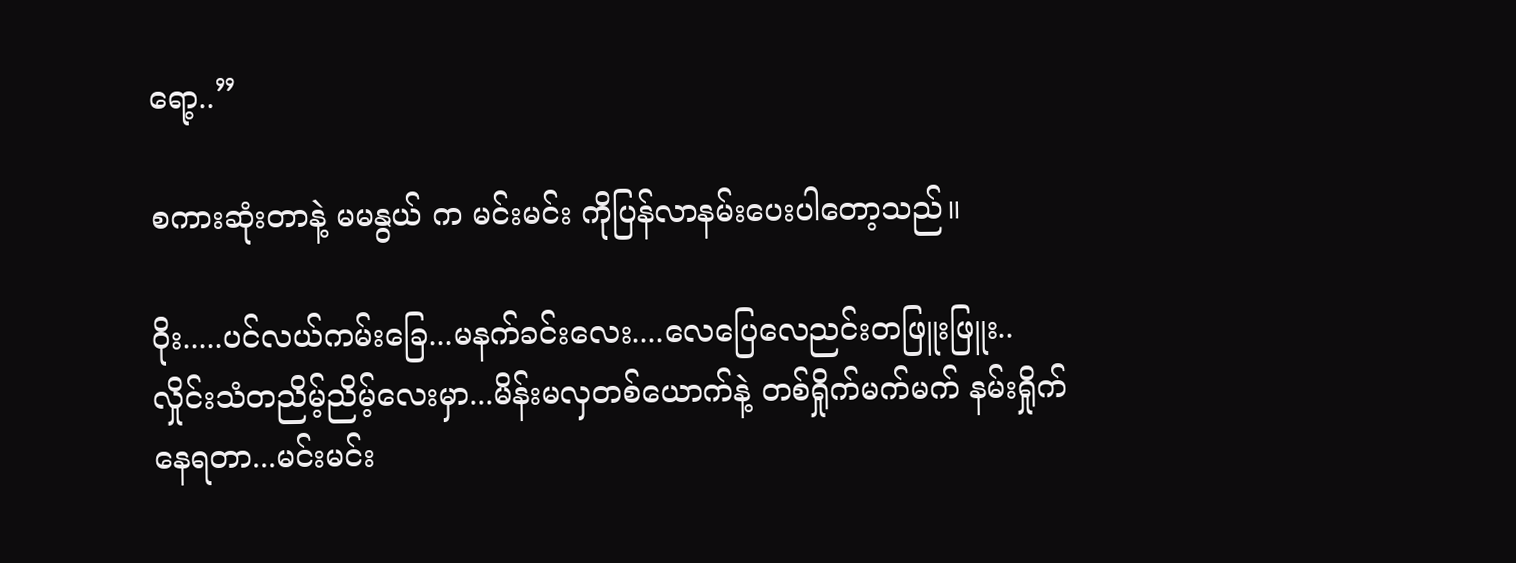ရော့..”

စကားဆုံးတာနဲ့ မမနွယ် က မင်းမင်း ကိုပြန်လာနမ်းပေးပါတော့သည်။

ဝိုး.....ပင်လယ်ကမ်းခြေ...မနက်ခင်းလေး....လေပြေလေညင်းတဖြူးဖြူး..လှိုင်းသံတညိမ့်ညိမ့်လေးမှာ...မိန်းမလှတစ်ယောက်နဲ့ တစ်ရှိုက်မက်မက် နမ်းရှိုက်နေရတာ...မင်းမင်း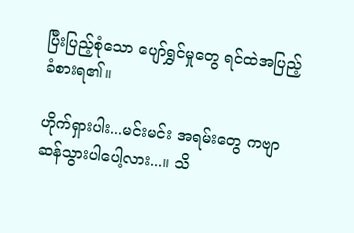ပြီးပြည့်စုံသော ပျော်ရွှင်မှုတွေ ရင်ထဲအပြည့် ခံစားရ၏။

ဟိုက်ရှားပါး...မင်းမင်း အရမ်းတွေ ကဗျာဆန်သွားပါပေါ့လား...။ သိ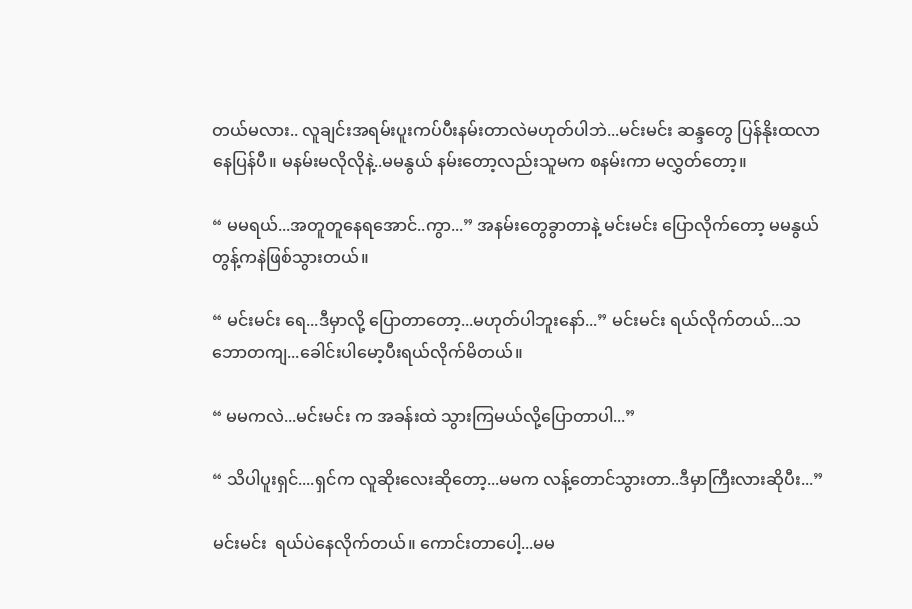တယ်မလား.. လူချင်းအရမ်းပူးကပ်ပီးနမ်းတာလဲမဟုတ်ပါဘဲ...မင်းမင်း ဆန္ဒတွေ ပြန်နိုးထလာနေပြန်ပီ။ မနမ်းမလိုလိုနဲ့..မမနွယ် နမ်းတော့လည်းသူမက စနမ်းကာ မလွှတ်တော့။

“ မမရယ်...အတူတူနေရအောင်..ကွာ...” အနမ်းတွေခွာတာနဲ့ မင်းမင်း ပြောလိုက်တော့ မမနွယ် တွန့်ကနဲဖြစ်သွားတယ်။

“ မင်းမင်း ရေ...ဒီမှာလို့ ပြောတာတော့...မဟုတ်ပါဘူးနော်...” မင်းမင်း ရယ်လိုက်တယ်...သဘောတကျ...ခေါင်းပါမော့ပီးရယ်လိုက်မိတယ်။

“ မမကလဲ...မင်းမင်း က အခန်းထဲ သွားကြမယ်လို့ပြောတာပါ...”

“ သိပါပူးရှင်....ရှင်က လူဆိုးလေးဆိုတော့...မမက လန့်တောင်သွားတာ..ဒီမှာကြီးလားဆိုပီး...”

မင်းမင်း  ရယ်ပဲနေလိုက်တယ်။ ကောင်းတာပေါ့...မမ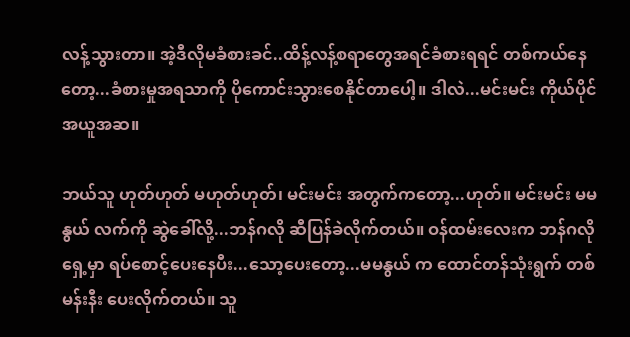လန့်သွားတာ။ အဲ့ဒီလိုမခံစားခင်..ထိန့်လန့်စရာတွေအရင်ခံစားရရင် တစ်ကယ်နေတော့...ခံစားမှုအရသာကို ပိုကောင်းသွားစေနိုင်တာပေါ့။ ဒါလဲ...မင်းမင်း ကိုယ်ပိုင် အယူအဆ။

ဘယ်သူ ဟုတ်ဟုတ် မဟုတ်ဟုတ်၊ မင်းမင်း အတွက်ကတော့...ဟုတ်။ မင်းမင်း မမနွယ် လက်ကို ဆွဲခေါ်လို့...ဘန်ဂလို ဆီပြန်ခဲလိုက်တယ်။ ဝန်ထမ်းလေးက ဘန်ဂလို ရှေ့မှာ ရပ်စောင့်ပေးနေပီး...သော့ပေးတော့...မမနွယ် က ထောင်တန်သုံးရွက် တစ်မန်းနီး ပေးလိုက်တယ်။ သူ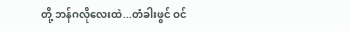တို့ ဘန်ဂလိုလေးထဲ...တံခါးဖွင် ဝင်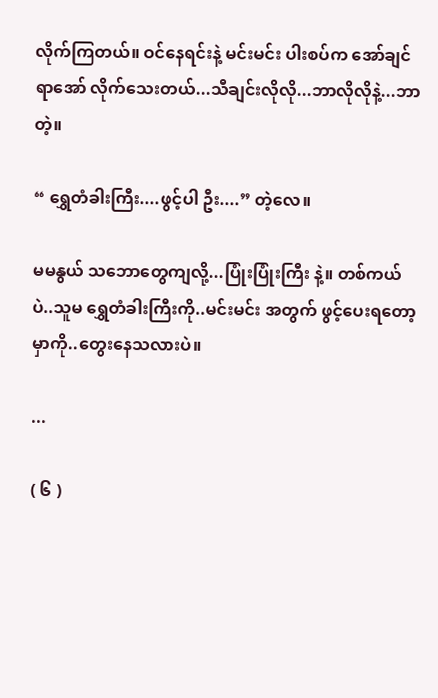လိုက်ကြတယ်။ ဝင်နေရင်းနဲ့ မင်းမင်း ပါးစပ်က အော်ချင်ရာအော် လိုက်သေးတယ်...သီချင်းလိုလို...ဘာလိုလိုနဲ့...ဘာတဲ့။

“ ရွှေတံခါးကြီး....ဖွင့်ပါ ဦး....” တဲ့လေ။

မမနွယ် သဘောတွေကျလို့...ပြုံးပြုံးကြီး နဲ့။ တစ်ကယ်ပဲ..သူမ ရွှေတံခါးကြီးကို..မင်းမင်း အတွက် ဖွင့်ပေးရတော့မှာကို..တွေးနေသလားပဲ။

...

( ၆ )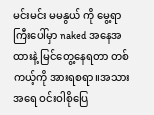မင်းမင်း မမနွယ် ကို မွေ့ရာကြီးပေါ်မှာ naked အနေအထားနဲ့ မြင်တွေ့နေရတာ တစ်ကယ့်ကို အားရစရာ။အသားအရေ ဝင်းဝါစိုပြေ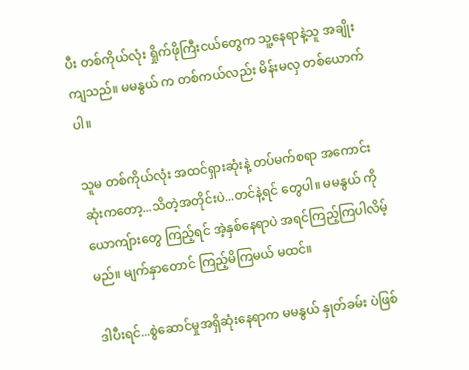ပီး တစ်ကိုယ်လုံး ရှိုက်ဖိုကြီးငယ်တွေက သူ့နေရာနဲ့သူ အချိုးကျသည်။ မမနွယ် က တစ်ကယ်လည်း မိန်းမလှ တစ်ယောက် ပါ။

သူမ တစ်ကိုယ်လုံး အထင်ရှားဆုံးနဲ့ တပ်မက်စရာ အကောင်းဆုံးကတော့...သိတဲ့အတိုင်းပဲ...တင်နဲ့ရင် တွေပါ။ မမနွယ် ကို ယောကျ်ားတွေ ကြည့်ရင် အဲ့နှစ်နေရာပဲ အရင်ကြည့်ကြပါလိမ့်မည်။ မျက်နှာတောင် ကြည့်မိကြမယ် မထင်။

ဒါပီးရင်...စွဲဆောင်မှုအရှိဆုံးနေရာက မမနွယ် နှုတ်ခမ်း ပဲဖြစ်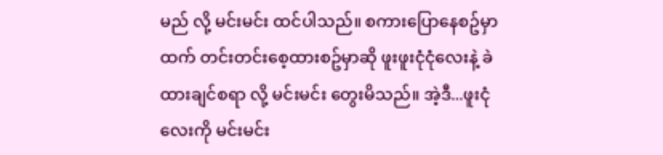မည် လို့ မင်းမင်း ထင်ပါသည်။ စကားပြောနေစဥ်မှာထက် တင်းတင်းစေ့ထားစဥ်မှာဆို ဖူးဖူးငုံငုံလေးနဲ့ ခဲထားချင်စရာ လို့ မင်းမင်း တွေးမိသည်။ အဲ့ဒီ...ဖူးငုံလေးကို မင်းမင်း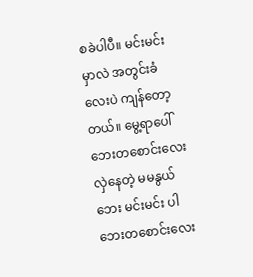စခဲပါပီ။ မင်းမင်း မှာလဲ အတွင်းခံလေးပဲ ကျန်တော့တယ်။ မွေ့ရာပေါ် ဘေးတစောင်းလေး လှဲနေတဲ့ မမနွယ် ဘေး မင်းမင်း ပါဘေးတစောင်းလေး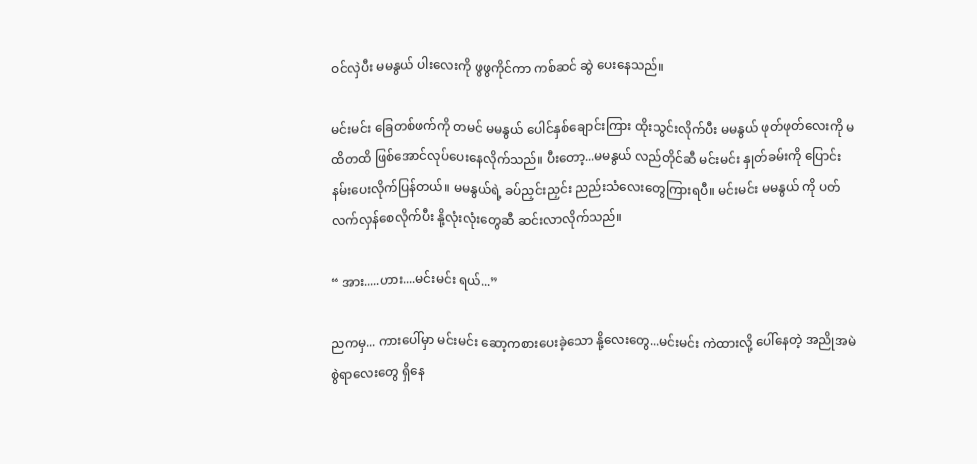ဝင်လှဲပီး မမနွယ် ပါးလေးကို ဖွဖွကိုင်ကာ ကစ်ဆင် ဆွဲ ပေးနေသည်။

မင်းမင်း ခြေတစ်ဖက်ကို တမင် မမနွယ် ပေါင်နှစ်ချောင်းကြား ထိုးသွင်းလိုက်ပီး မမနွယ် ဖုတ်ဖုတ်လေးကို မထိတထိ ဖြစ်အောင်လုပ်ပေးနေလိုက်သည်။ ပီးတော့...မမနွယ် လည်တိုင်ဆီ မင်းမင်း နှုတ်ခမ်းကို ပြောင်းနမ်းပေးလိုက်ပြန်တယ်။ မမနွယ်ရဲ့ ခပ်ညှင်းညှင်း ညည်းသံလေးတွေကြားရပီ။ မင်းမင်း မမနွယ် ကို ပတ်လက်လှန်စေလိုက်ပီး နို့လုံးလုံးတွေဆီ ဆင်းလာလိုက်သည်။

“ အား.....ဟား....မင်းမင်း ရယ်...”

ညကမှ... ကားပေါ်မှာ မင်းမင်း ဆော့ကစားပေးခဲ့သော နို့လေးတွေ...မင်းမင်း ကဲထားလို့ ပေါ်နေတဲ့ အညိုအမဲစွဲရာလေးတွေ ရှိနေ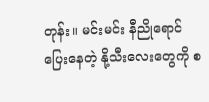တုန်း။ မင်းမင်း နီညိုရောင်ပြေးနေတဲ့ နို့သီးလေးတွေကို စ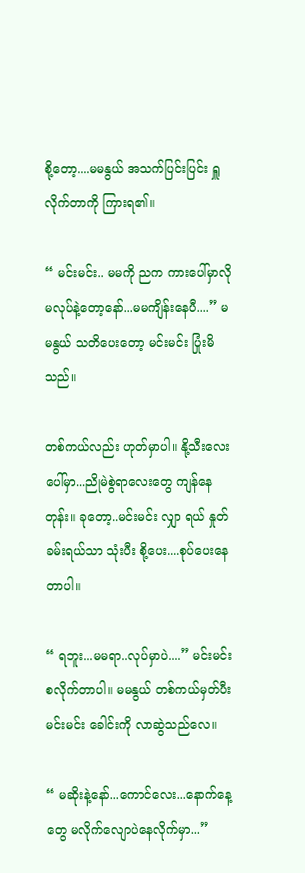စို့တော့....မမနွယ် အသက်ပြင်းပြင်း ရှူလိုက်တာကို ကြားရ၏။

“ မင်းမင်း.. မမကို ညက ကားပေါ်မှာလို မလုပ်နဲ့တော့နော်...မမကျိန်းနေပီ....” မမနွယ် သတိပေးတော့ မင်းမင်း ပြုံးမိသည်။

တစ်ကယ်လည်း ဟုတ်မှာပါ။ နို့သီးလေးပေါ်မှာ...ညိုမဲစွဲရာလေးတွေ ကျန်နေတုန်း။ ခုတော့..မင်းမင်း လျှာ ရယ် နှုတ်ခမ်းရယ်သာ သုံးပီး စို့ပေး....စုပ်ပေးနေတာပါ။

“ ရဘူး...မမရာ..လုပ်မှာပဲ....” မင်းမင်း စလိုက်တာပါ။ မမနွယ် တစ်ကယ်မှတ်ပီး မင်းမင်း ခေါင်းကို လာဆွဲသည်လေ။

“ မဆိုးနဲ့နော်...ကောင်လေး...နောက်နေ့တွေ မလိုက်လျောပဲနေလိုက်မှာ...”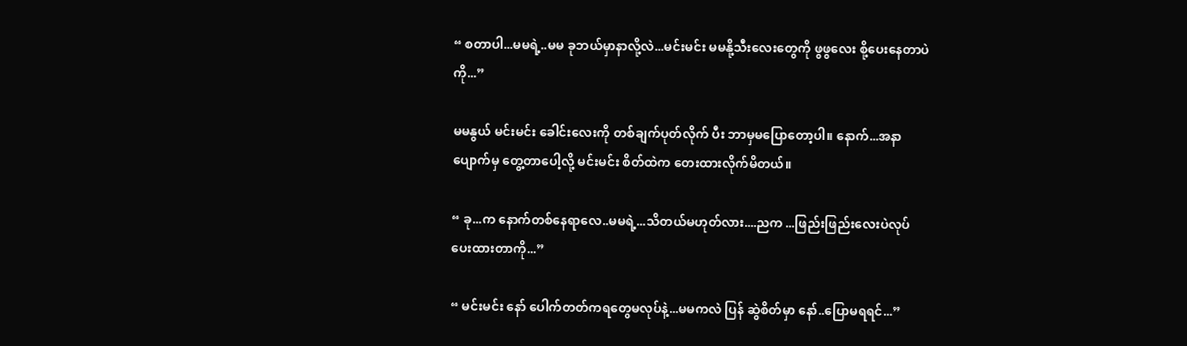“ စတာပါ...မမရဲ့..မမ ခုဘယ်မှာနာလို့လဲ...မင်းမင်း မမနို့သီးလေးတွေကို ဖွဖွလေး စို့ပေးနေတာပဲကို...”

မမနွယ် မင်းမင်း ခေါင်းလေးကို တစ်ချက်ပုတ်လိုက် ပီး ဘာမှမပြောတော့ပါ။ နောက်...အနာပျောက်မှ တွေ့တာပေါ့လို့ မင်းမင်း စိတ်ထဲက တေးထားလိုက်မိတယ်။

“ ခု...က နောက်တစ်နေရာလေ..မမရဲ့...သိတယ်မဟုတ်လား....ညက ...ဖြည်းဖြည်းလေးပဲလုပ်ပေးထားတာကို...”

“ မင်းမင်း နော် ပေါက်တတ်ကရတွေမလုပ်နဲ့...မမကလဲ ပြန် ဆွဲစိတ်မှာ နော်..ပြောမရရင်...”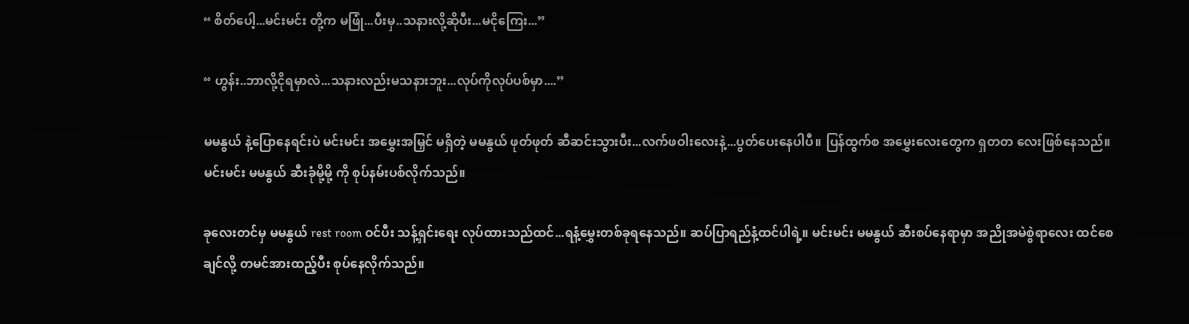“ စိတ်ပေါ့...မင်းမင်း တို့က မဖြုံ...ပီးမှ..သနားလို့ဆိုပီး...မငိုကြေး...”

“ ဟွန်း..ဘာလို့ငိုရမှာလဲ...သနားလည်းမသနားဘူး...လုပ်ကိုလုပ်ပစ်မှာ....”

မမနွယ် နဲ့ပြောနေရင်းပဲ မင်းမင်း အမွှေးအမြှင် မရှိတဲ့ မမနွယ် ဖုတ်ဖုတ် ဆီဆင်းသွားပီး...လက်ဖဝါးလေးနဲ့...ပွတ်ပေးနေပါပီ။ ပြန်ထွက်စ အမွှေးလေးတွေက ရှတတ လေးဖြစ်နေသည်။ မင်းမင်း မမနွယ် ဆီးခုံမို့မို့ ကို စုပ်နမ်းပစ်လိုက်သည်။

ခုလေးတင်မှ မမနွယ် rest room ဝင်ပီး သန့်ရှင်းရေး လုပ်ထားသည်ထင်...ရနံ့မွှေးတစ်ခုရနေသည်။ ဆပ်ပြာရည်နံ့ထင်ပါရဲ့။ မင်းမင်း မမနွယ် ဆီးစပ်နေရာမှာ အညိုအမဲစွဲရာလေး ထင်စေချင်လို့ တမင်အားထည့်ပီး စုပ်နေလိုက်သည်။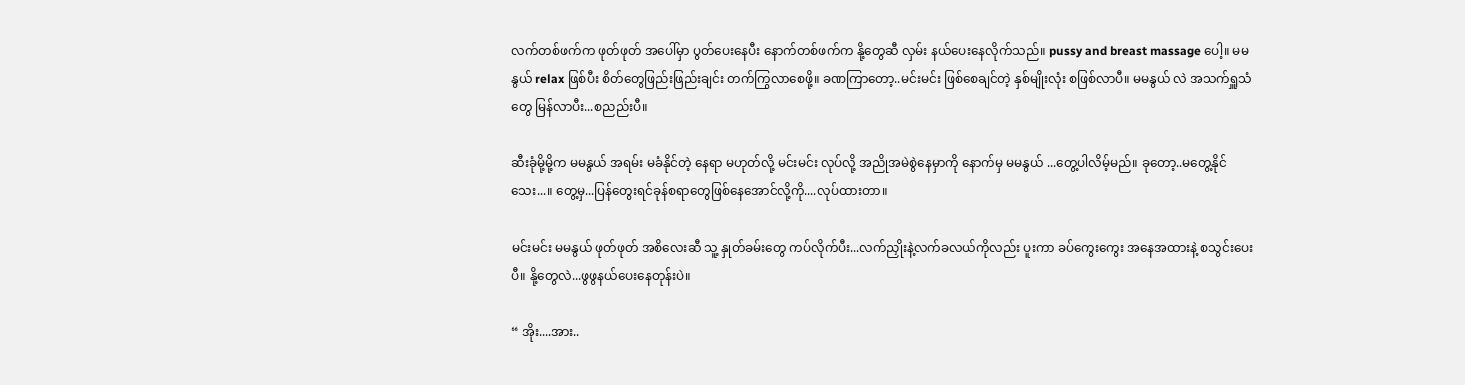လက်တစ်ဖက်က ဖုတ်ဖုတ် အပေါ်မှာ ပွတ်ပေးနေပီး နောက်တစ်ဖက်က နို့တွေဆီ လှမ်း နယ်ပေးနေလိုက်သည်။ pussy and breast massage ပေါ့။ မမနွယ် relax ဖြစ်ပီး စိတ်တွေဖြည်းဖြည်းချင်း တက်ကြွလာစေဖို့။ ခဏကြာတော့..မင်းမင်း ဖြစ်စေချင်တဲ့ နှစ်မျိုးလုံး စဖြစ်လာပီ။ မမနွယ် လဲ အသက်ရှူသံတွေ မြန်လာပီး...စညည်းပီ။

ဆီးခုံမို့မို့က မမနွယ် အရမ်း မခံနိုင်တဲ့ နေရာ မဟုတ်လို့ မင်းမင်း လုပ်လို့ အညိုအမဲစွဲနေမှာကို နောက်မှ မမနွယ် ...တွေ့ပါလိမ့်မည်။ ခုတော့..မတွေ့နိုင်သေး...။ တွေ့မှ...ပြန်တွေးရင်ခုန်စရာတွေဖြစ်နေအောင်လို့ကို....လုပ်ထားတာ။

မင်းမင်း မမနွယ် ဖုတ်ဖုတ် အစိလေးဆီ သူ့ နှုတ်ခမ်းတွေ ကပ်လိုက်ပီး...လက်ညှိုးနဲ့လက်ခလယ်ကိုလည်း ပူးကာ ခပ်ကွေးကွေး အနေအထားနဲ့ စသွင်းပေးပီ။ နို့တွေလဲ...ဖွဖွနယ်ပေးနေတုန်းပဲ။

“ အိုး....အား..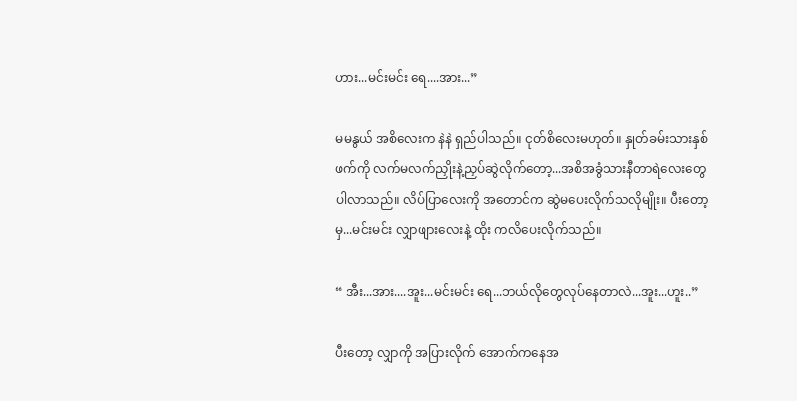ဟား...မင်းမင်း ရေ....အား...”

မမနွယ် အစိလေးက နဲနဲ ရှည်ပါသည်။ ငုတ်စိလေးမဟုတ်။ နှုတ်ခမ်းသားနှစ်ဖက်ကို လက်မလက်ညှိုးနဲ့ညှပ်ဆွဲလိုက်တော့...အစိအခွံသားနီတာရဲလေးတွေ ပါလာသည်။ လိပ်ပြာလေးကို အတောင်က ဆွဲမပေးလိုက်သလိုမျိုး။ ပီးတော့မှ...မင်းမင်း လျှာဖျားလေးနဲ့ ထိုး ကလိပေးလိုက်သည်။

“ အီး...အား....အူး...မင်းမင်း ရေ...ဘယ်လိုတွေလုပ်နေတာလဲ...အူး...ဟူး..”

ပီးတော့ လျှာကို အပြားလိုက် အောက်ကနေအ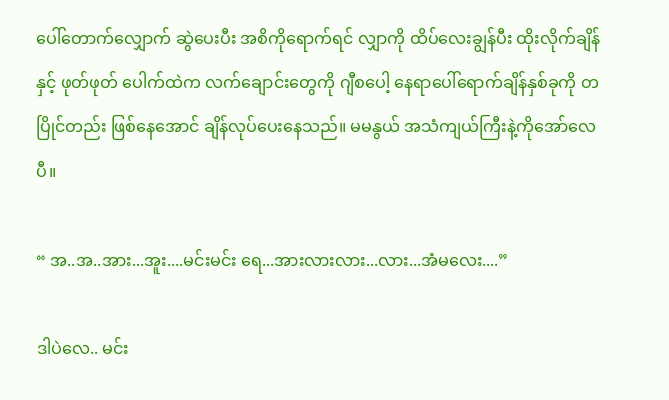ပေါ်တောက်လျှောက် ဆွဲပေးပီး အစိကိုရောက်ရင် လျှာကို ထိပ်လေးချွန်ပီး ထိုးလိုက်ချိန်နှင့် ဖုတ်ဖုတ် ပေါက်ထဲက လက်ချောင်းတွေကို ဂျီစပေါ့ နေရာပေါ်ရောက်ချိန်နှစ်ခုကို တပြိုင်တည်း ဖြစ်နေအောင် ချိန်လုပ်ပေးနေသည်။ မမနွယ် အသံကျယ်ကြီးနဲ့ကိုအော်လေပီ။

“ အ..အ..အား...အူး....မင်းမင်း ရေ...အားလားလား...လား...အံမလေး....”

ဒါပဲလေ.. မင်း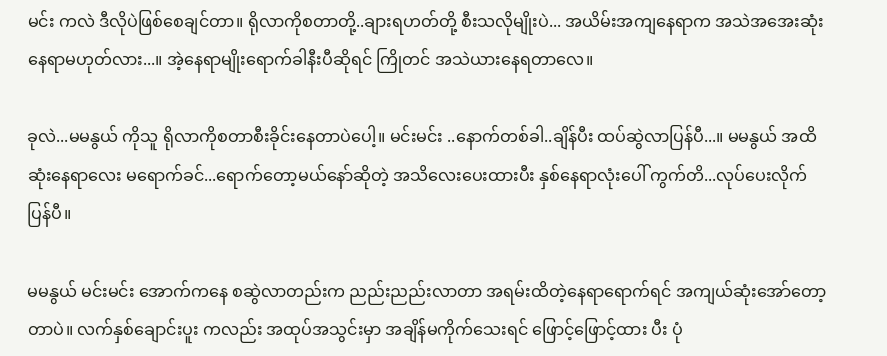မင်း ကလဲ ဒီလိုပဲဖြစ်စေချင်တာ။ ရိုလာကိုစတာတို့..ချားရဟတ်တို့ စီးသလိုမျိုးပဲ... အယိမ်းအကျနေရာက အသဲအအေးဆုံးနေရာမဟုတ်လား...။ အဲ့နေရာမျိုးရောက်ခါနီးပီဆိုရင် ကြိုတင် အသဲယားနေရတာလေ။

ခုလဲ...မမနွယ် ကိုသူ ရိုလာကိုစတာစီးခိုင်းနေတာပဲပေါ့။ မင်းမင်း ..နောက်တစ်ခါ..ချိန်ပီး ထပ်ဆွဲလာပြန်ပီ...။ မမနွယ် အထိဆုံးနေရာလေး မရောက်ခင်...ရောက်တော့မယ်နော်ဆိုတဲ့ အသိလေးပေးထားပီး နှစ်နေရာလုံးပေါ် ကွက်တိ...လုပ်ပေးလိုက်ပြန်ပီ။

မမနွယ် မင်းမင်း အောက်ကနေ စဆွဲလာတည်းက ညည်းညည်းလာတာ အရမ်းထိတဲ့နေရာရောက်ရင် အကျယ်ဆုံးအော်တော့တာပဲ။ လက်နှစ်ချောင်းပူး ကလည်း အထုပ်အသွင်းမှာ အချိန်မကိုက်သေးရင် ဖြောင့်ဖြောင့်ထား ပီး ပုံ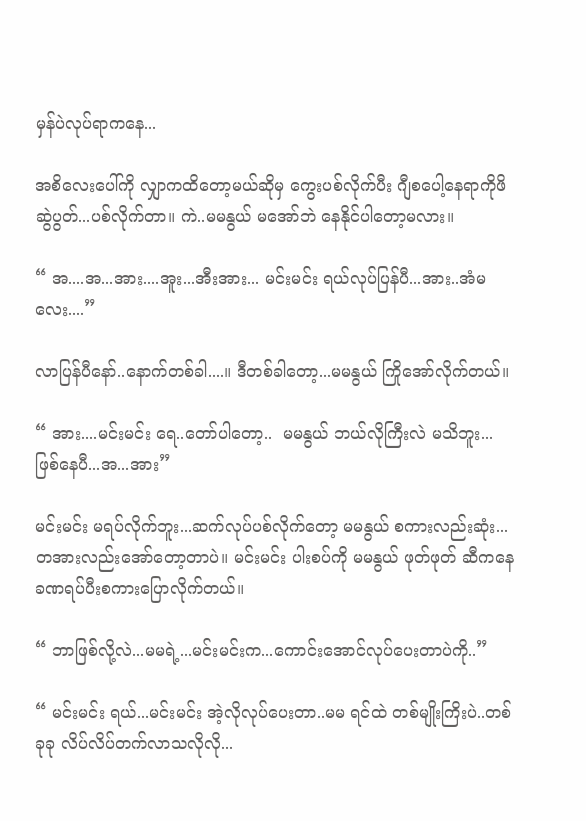မှန်ပဲလုပ်ရာကနေ...

အစိလေးပေါ်ကို လျှာကထိတော့မယ်ဆိုမှ ကွေးပစ်လိုက်ပီး ဂျီစပေါ့နေရာကိုဖိဆွဲပွတ်...ပစ်လိုက်တာ။ ကဲ..မမနွယ် မအော်ဘဲ နေနိုင်ပါတော့မလား။

“ အ....အ...အား....အူး...အီးအား... မင်းမင်း ရယ်လုပ်ပြန်ပီ...အား..အံမလေး....”

လာပြန်ပီနော်..နောက်တစ်ခါ....။ ဒီတစ်ခါတော့...မမနွယ် ကြိုအော်လိုက်တယ်။

“ အား....မင်းမင်း ရေ..တော်ပါတော့..  မမနွယ် ဘယ်လိုကြီးလဲ မသိဘူး...ဖြစ်နေပီ...အ...အား”

မင်းမင်း မရပ်လိုက်ဘူး...ဆက်လုပ်ပစ်လိုက်တော့ မမနွယ် စကားလည်းဆုံး...တအားလည်းအော်တော့တာပဲ။ မင်းမင်း ပါးစပ်ကို မမနွယ် ဖုတ်ဖုတ် ဆီကနေ ခဏရပ်ပီးစကားပြောလိုက်တယ်။

“ ဘာဖြစ်လို့လဲ...မမရဲ့...မင်းမင်းက...ကောင်းအောင်လုပ်ပေးတာပဲကို..”

“ မင်းမင်း ရယ်...မင်းမင်း အဲ့လိုလုပ်ပေးတာ..မမ ရင်ထဲ တစ်မျိုးကြိးပဲ..တစ်ခုခု လိပ်လိပ်တက်လာသလိုလို...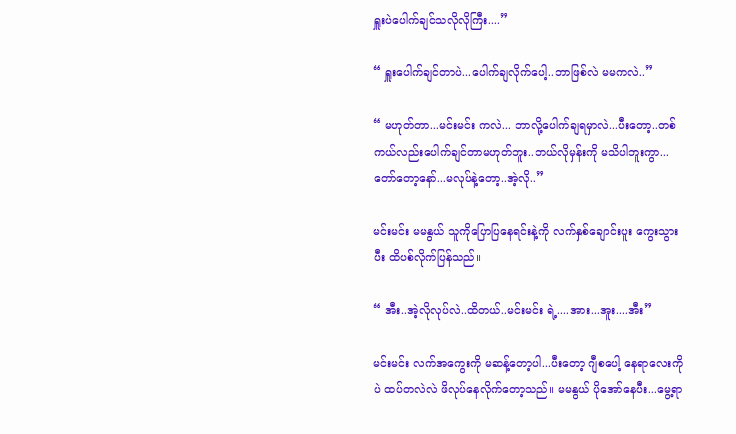ရှူးပဲပေါက်ချင်သလိုလိုကြီး....”

“ ရှူးပေါက်ချင်တာပဲ...ပေါက်ချလိုက်ပေါ့..ဘာဖြစ်လဲ မမကလဲ..”

“ မဟုတ်တာ...မင်းမင်း ကလဲ... ဘာလို့ပေါက်ချရမှာလဲ...ပီးတော့..တစ်ကယ်လည်းပေါက်ချင်တာမဟုတ်ဘူး..ဘယ်လိုမှန်းကို မသိပါဘူးကွာ...တော်တော့နော်...မလုပ်နဲ့တော့..အဲ့လို..”

မင်းမင်း မမနွယ် သူကိုပြောပြနေရင်းနဲ့ကို လက်နှစ်ချောင်းပူး ကွေးသွားပီး ထိပစ်လိုက်ပြန်သည်။

“ အီး..အဲ့လိုလုပ်လဲ..ထိတယ်..မင်းမင်း ရဲ့....အား...အူး....အီး”

မင်းမင်း လက်အကွေးကို မဆန့်တော့ပါ...ပီးတော့ ဂျီစပေါ့ နေရာလေးကိုပဲ ထပ်တလဲလဲ ဖိလုပ်နေလိုက်တော့သည်။ မမနွယ် ပိုအော်နေပီး...မွေ့ရာ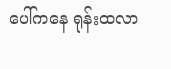ပေါ်ကနေ ရုန်းထလာ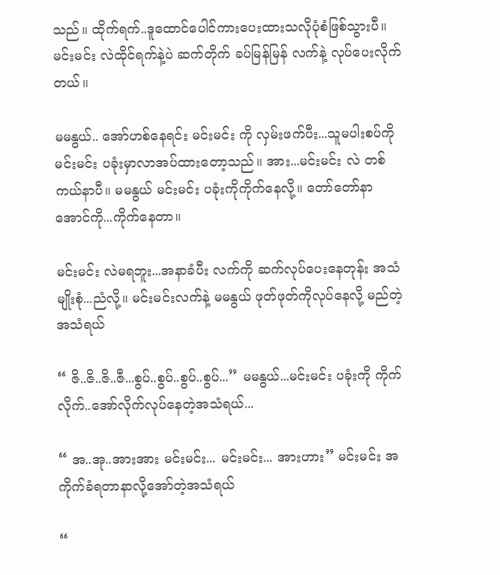သည်။ ထိုက်ရက်..ဒူထောင်ပေါင်ကားပေးထားသလိုပုံစံဖြစ်သွားပီ။ မင်းမင်း လဲထိုင်ရက်နဲ့ပဲ ဆက်တိုက် ခပ်မြန်မြန် လက်နဲ့ လုပ်ပေးလိုက်တယ်။

မမနွယ်.. အော်ဟစ်နေရင်း မင်းမင်း ကို လှမ်းဖက်ပီး...သူမပါးစပ်ကို မင်းမင်း ပခုံးမှာလာအပ်ထားတော့သည်။ အား...မင်းမင်း လဲ တစ်ကယ်နာပီ။ မမနွယ် မင်းမင်း ပခုံးကိုကိုက်နေလို့။ တော်တော်နာအောင်ကို...ကိုက်နေတာ။

မင်းမင်း လဲမရဘူး...အနာခံပီး လက်ကို ဆက်လုပ်ပေးနေတုန်း အသံမျိုးစုံ...ညံလို့။ မင်းမင်းလက်နဲ့ မမနွယ် ဖုတ်ဖုတ်ကိုလုပ်နေလို့ မည်တဲ့အသံရယ်

“ ဇိ..ဇိ..ဇိ..ဇီ...စွပ်..စွပ်..စွပ်..စွပ်...” မမနွယ်...မင်းမင်း ပခုံးကို ကိုက်လိုက်..အော်လိုက်လုပ်နေတဲ့အသံရယ်...

“ အ..အု..အားအား မင်းမင်း... မင်းမင်း... အားဟား” မင်းမင်း အကိုက်ခံရတာနာလို့အော်တဲ့အသံရယ်

“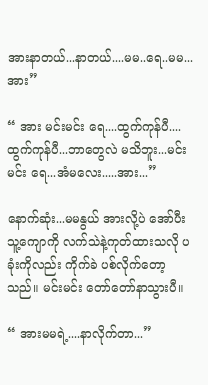အားနာတယ်...နာတယ်....မမ..ရေ..မမ...အား”

“ အား မင်းမင်း ရေ....ထွက်ကုန်ပီ....ထွက်ကုန်ပီ...ဘာတွေလဲ မသိဘူး...မင်းမင်း ရေ...အံမလေး.....အား...”

နောက်ဆုံး...မမနွယ် အားလို့ပဲ အော်ပီး သူ့ကျောကို လက်သဲနဲ့ကုတ်ထားသလို ပခုံးကိုလည်း ကိုက်ခဲ ပစ်လိုက်တော့သည်။ မင်းမင်း တော်တော်နာသွားပီ။

“ အားမမရဲ့....နာလိုက်တာ...”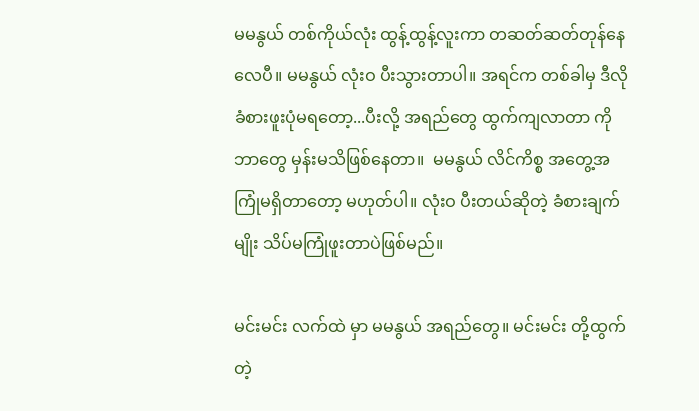မမနွယ် တစ်ကိုယ်လုံး ထွန့်ထွန့်လူးကာ တဆတ်ဆတ်တုန်နေလေပီ။ မမနွယ် လုံးဝ ပီးသွားတာပါ။ အရင်က တစ်ခါမှ ဒီလိုခံစားဖူးပုံမရတော့...ပီးလို့ အရည်တွေ ထွက်ကျလာတာ ကို ဘာတွေ မှန်းမသိဖြစ်နေတာ။  မမနွယ် လိင်ကိစ္စ အတွေ့အကြုံမရှိတာတော့ မဟုတ်ပါ။ လုံးဝ ပီးတယ်ဆိုတဲ့ ခံစားချက်မျိုး သိပ်မကြုံဖူးတာပဲဖြစ်မည်။

မင်းမင်း လက်ထဲ မှာ မမနွယ် အရည်တွေ။ မင်းမင်း တို့ထွက်တဲ့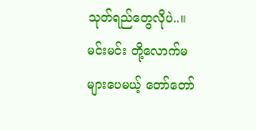သုတ်ရည်တွေလိုပဲ..။ မင်းမင်း တို့လောက်မများပေမယ့် တော်တော်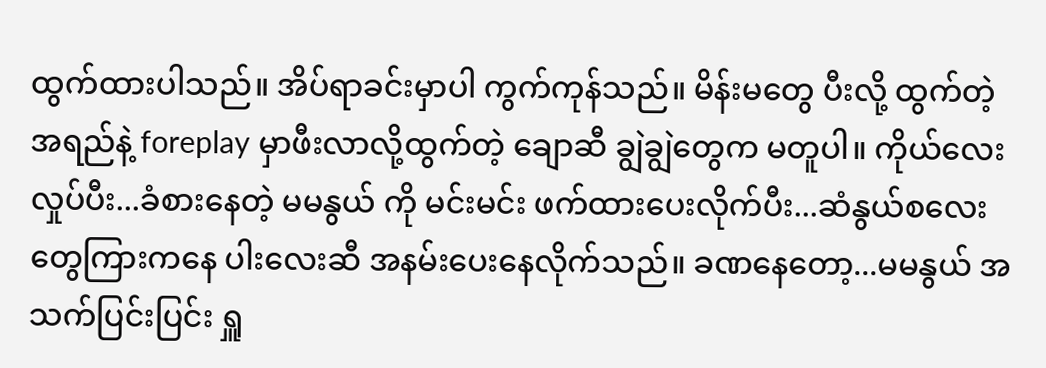ထွက်ထားပါသည်။ အိပ်ရာခင်းမှာပါ ကွက်ကုန်သည်။ မိန်းမတွေ ပီးလို့ ထွက်တဲ့ အရည်နဲ့ foreplay မှာဖီးလာလို့ထွက်တဲ့ ချောဆီ ချွဲချွဲတွေက မတူပါ။ ကိုယ်လေးလှုပ်ပီး...ခံစားနေတဲ့ မမနွယ် ကို မင်းမင်း ဖက်ထားပေးလိုက်ပီး...ဆံနွယ်စလေးတွေကြားကနေ ပါးလေးဆီ အနမ်းပေးနေလိုက်သည်။ ခဏနေတော့...မမနွယ် အသက်ပြင်းပြင်း ရှူ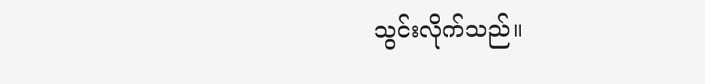သွင်းလိုက်သည်။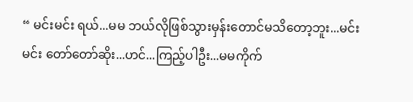“ မင်းမင်း ရယ်...မမ ဘယ်လိုဖြစ်သွားမှန်းတောင်မသိတော့ဘူး...မင်းမင်း တော်တော်ဆိုး...ဟင်...ကြည့်ပါဦး...မမကိုက်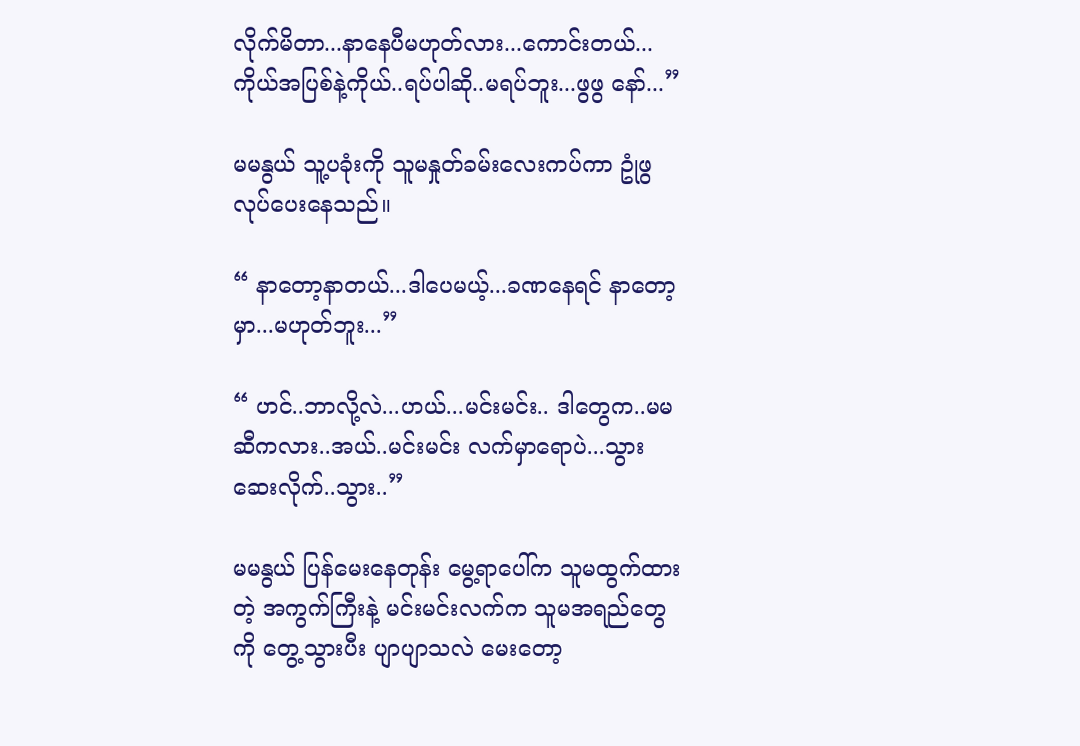လိုက်မိတာ...နာနေပီမဟုတ်လား...ကောင်းတယ်...ကိုယ်အပြစ်နဲ့ကိုယ်..ရပ်ပါဆို..မရပ်ဘူး...ဖွဖွ နော်...”

မမနွယ် သူ့ပခုံးကို သူမနှုတ်ခမ်းလေးကပ်ကာ ဥုံဖွလုပ်ပေးနေသည်။

“ နာတော့နာတယ်...ဒါပေမယ့်...ခဏနေရင် နာတော့မှာ...မဟုတ်ဘူး...”

“ ဟင်..ဘာလို့လဲ...ဟယ်...မင်းမင်း.. ဒါတွေက..မမဆီကလား..အယ်..မင်းမင်း လက်မှာရောပဲ...သွားဆေးလိုက်..သွား..”

မမနွယ် ပြန်မေးနေတုန်း မွေ့ရာပေါ်က သူမထွက်ထားတဲ့ အကွက်ကြီးနဲ့ မင်းမင်းလက်က သူမအရည်တွေကို တွေ့သွားပီး ပျာပျာသလဲ မေးတော့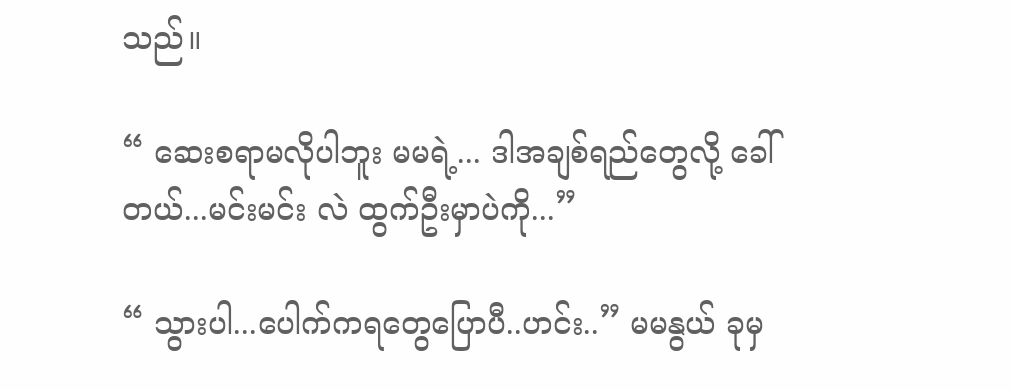သည်။

“ ဆေးစရာမလိုပါဘူး မမရဲ့... ဒါအချစ်ရည်တွေလို့ ခေါ်တယ်...မင်းမင်း လဲ ထွက်ဦးမှာပဲကို...”

“ သွားပါ...ပေါက်ကရတွေပြောပီ..ဟင်း..” မမနွယ် ခုမှ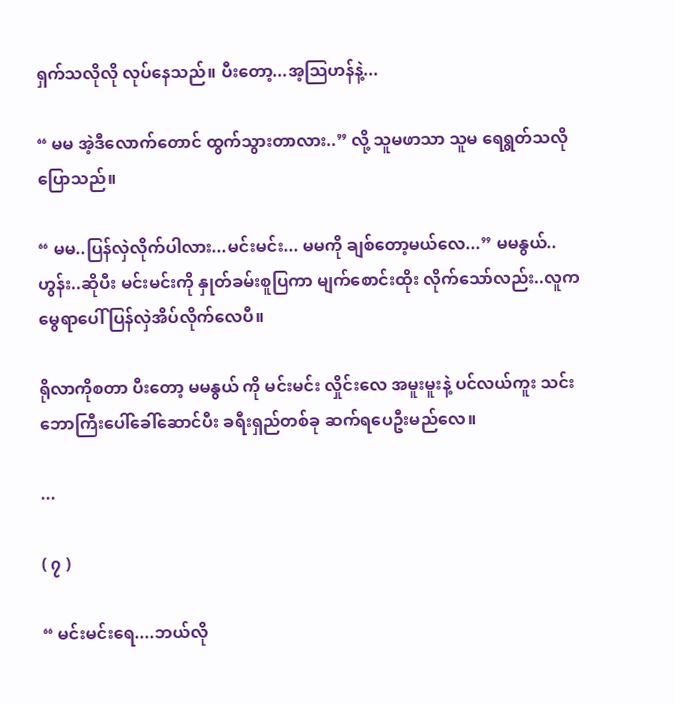ရှက်သလိုလို လုပ်နေသည်။ ပီးတော့...အ့သြဟန်နဲ့...

“ မမ အဲ့ဒီလောက်တောင် ထွက်သွားတာလား..” လို့ သူမဖာသာ သူမ ရေရွတ်သလိုပြောသည်။

“ မမ..ပြန်လှဲလိုက်ပါလား...မင်းမင်း... မမကို ချစ်တော့မယ်လေ...” မမနွယ်.. ဟွန်း..ဆိုပီး မင်းမင်းကို နှုတ်ခမ်းစူပြကာ မျက်စောင်းထိုး လိုက်သော်လည်း..လူက မွေရာပေါ် ပြန်လှဲအိပ်လိုက်လေပီ။

ရိုလာကိုစတာ ပီးတော့ မမနွယ် ကို မင်းမင်း လှိုင်းလေ အမူးမူးနဲ့ ပင်လယ်ကူး သင်းဘောကြီးပေါ်ခေါ်ဆောင်ပီး ခရီးရှည်တစ်ခု ဆက်ရပေဦးမည်လေ။

...

( ၇ )

“ မင်းမင်းရေ....ဘယ်လို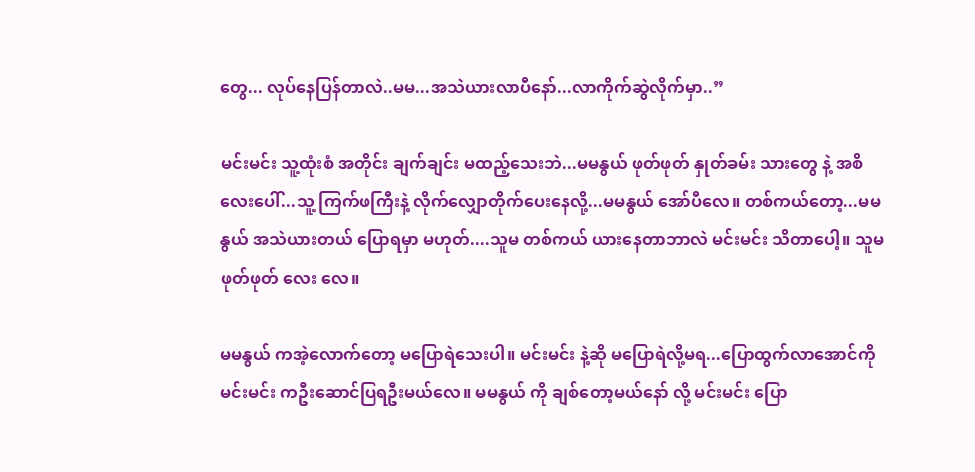တွေ... လုပ်နေပြန်တာလဲ..မမ...အသဲယားလာပီနော်...လာကိုက်ဆွဲလိုက်မှာ..”

မင်းမင်း သူ့ထုံးစံ အတိုင်း ချက်ချင်း မထည့်သေးဘဲ...မမနွယ် ဖုတ်ဖုတ် နှုတ်ခမ်း သားတွေ နဲ့ အစိလေးပေါ်...သူ့ ကြက်ဖကြီးနဲ့ လိုက်လျှောတိုက်ပေးနေလို့...မမနွယ် အော်ပီလေ။ တစ်ကယ်တော့...မမနွယ် အသဲယားတယ် ပြောရမှာ မဟုတ်....သူမ တစ်ကယ် ယားနေတာဘာလဲ မင်းမင်း သိတာပေါ့။ သူမ ဖုတ်ဖုတ် လေး လေ။

မမနွယ် ကအဲ့လောက်တော့ မပြောရဲသေးပါ။ မင်းမင်း နဲ့ဆို မပြောရဲလို့မရ...ပြောထွက်လာအောင်ကို မင်းမင်း ကဦးဆောင်ပြရဦးမယ်လေ။ မမနွယ် ကို ချစ်တော့မယ်နော် လို့ မင်းမင်း ပြော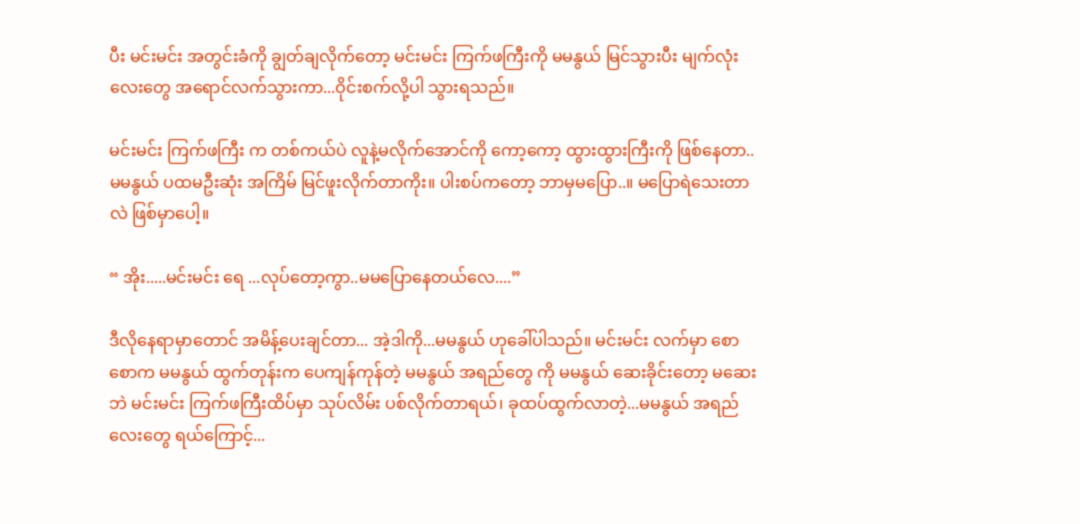ပီး မင်းမင်း အတွင်းခံကို ချွတ်ချလိုက်တော့ မင်းမင်း ကြက်ဖကြီးကို မမနွယ် မြင်သွားပီး မျက်လုံးလေးတွေ အရောင်လက်သွားကာ...ဝိုင်းစက်လို့ပါ သွားရသည်။

မင်းမင်း ကြက်ဖကြီး က တစ်ကယ်ပဲ လူနဲ့မလိုက်အောင်ကို ကော့ကော့ ထွားထွားကြီးကို ဖြစ်နေတာ..မမနွယ် ပထမဦးဆုံး အကြိမ် မြင်ဖူးလိုက်တာကိုး။ ပါးစပ်ကတော့ ဘာမှမပြော..။ မပြောရဲသေးတာလဲ ဖြစ်မှာပေါ့။

“ အိုး.....မင်းမင်း ရေ ...လုပ်တော့ကွာ..မမပြောနေတယ်လေ....”

ဒီလိုနေရာမှာတောင် အမိန့်ပေးချင်တာ... အဲ့ဒါကို...မမနွယ် ဟုခေါ်ပါသည်။ မင်းမင်း လက်မှာ စောစောက မမနွယ် ထွက်တုန်းက ပေကျန်ကုန်တဲ့ မမနွယ် အရည်တွေ ကို မမနွယ် ဆေးခိုင်းတော့ မဆေးဘဲ မင်းမင်း ကြက်ဖကြီးထိပ်မှာ သုပ်လိမ်း ပစ်လိုက်တာရယ်၊ ခုထပ်ထွက်လာတဲ့...မမနွယ် အရည်လေးတွေ ရယ်ကြောင့်...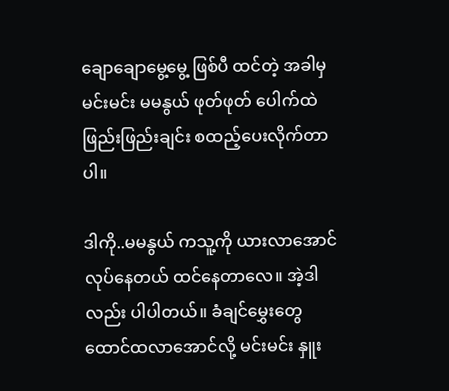ချောချောမွေ့မွေ့ ဖြစ်ပီ ထင်တဲ့ အခါမှ မင်းမင်း မမနွယ် ဖုတ်ဖုတ် ပေါက်ထဲ ဖြည်းဖြည်းချင်း စထည့်ပေးလိုက်တာပါ။

ဒါကို..မမနွယ် ကသူ့ကို ယားလာအောင် လုပ်နေတယ် ထင်နေတာလေ။ အဲ့ဒါလည်း ပါပါတယ်။ ခံချင်မွှေးတွေ ထောင်ထလာအောင်လို့ မင်းမင်း နှူး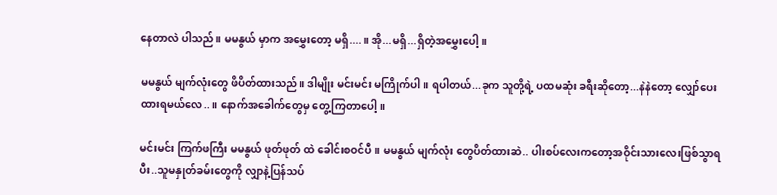နေတာလဲ ပါသည်။ မမနွယ် မှာက အမွှေးတော့ မရှိ....။ အို...မရှိ...ရှိတဲ့အမွှေးပေါ့။

မမနွယ် မျက်လုံးတွေ ဖိပိတ်ထားသည်။ ဒါမျိုး မင်းမင်း မကြိုက်ပါ။ ရပါတယ်...ခုက သူတို့ရဲ့ ပထမဆုံး ခရီးဆိုတော့...နဲနဲတော့ လျှော်ပေးထားရမယ်လေ..။ နောက်အခေါက်တွေမှ တွေ့ကြတာပေါ့။

မင်းမင်း ကြက်ဖကြီး မမနွယ် ဖုတ်ဖုတ် ထဲ ခေါင်းစဝင်ပီ။ မမနွယ် မျက်လုံး တွေပိတ်ထားဆဲ.. ပါးစပ်လေးကတော့အဝိုင်းသားလေးဖြစ်သွာရပီး..သူမနှုတ်ခမ်းတွေကို လျှာနဲ့ပြန်သပ်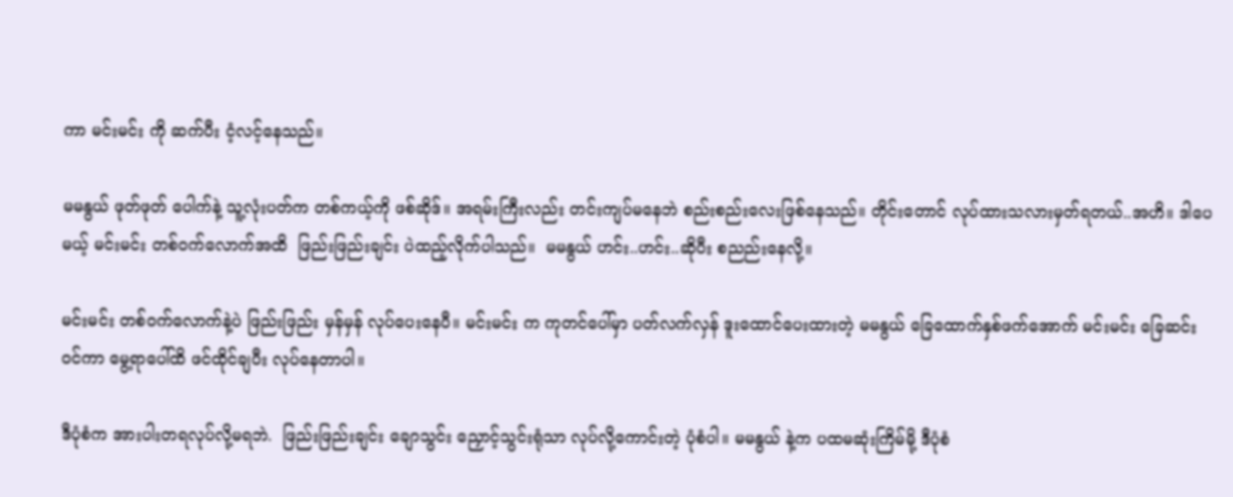ကာ မင်းမင်း ကို ဆက်ပီး ငံ့လင့်နေသည်။

မမနွယ် ဖုတ်ဖုတ် ပေါက်နဲ့ သူ့လုံးပတ်က တစ်ကယ့်ကို ဖစ်ဆိုဒ်။ အရမ်းကြီးလည်း တင်းကျပ်မနေဘဲ စည်းစည်းလေးဖြစ်နေသည်။ တိုင်းတောင် လုပ်ထားသလားမှတ်ရတယ်..အဟိ။ ဒါပေမယ့် မင်းမင်း တစ်ဝက်လောက်အထိ  ဖြည်းဖြည်းချင်း ပဲထည့်လိုက်ပါသည်။  မမနွယ် ဟင်း..ဟင်း..ဆိုပီး စညည်းနေလို့။

မင်းမင်း တစ်ဝက်လောက်နဲ့ပဲ ဖြည်းဖြည်း မှန်မှန် လုပ်ပေးနေပီ။ မင်းမင်း က ကုတင်ပေါ်မှာ ပတ်လက်လှန် ဒူးထောင်ပေးထားတဲ့ မမနွယ် ခြေထောက်နှစ်ဖက်အောက် မင်းမင်း ခြေဆင်းဝင်ကာ မွေ့ရာပေါ်ထိ ဖင်ထိုင်ချပီး လုပ်နေတာပါ။

ဒီပုံစံက အားပါးတရလုပ်လို့မရဘဲ.  ဖြည်းဖြည်းချင်း ချောသွင်း ညှောင့်သွင်းရုံသာ လုပ်လို့ကောင်းတဲ့ ပုံစံပါ။ မမနွယ် နဲ့က ပထမဆုံးကြိမ်မို့ ဒီပုံစံ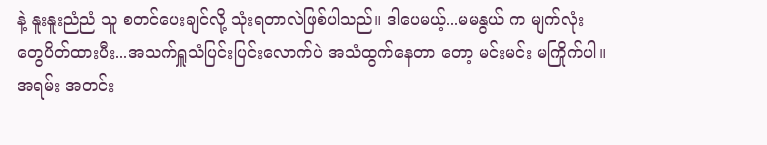နဲ့ နူးနူးညံညံ သူ စတင်ပေးချင်လို့ သုံးရတာလဲဖြစ်ပါသည်။ ဒါပေမယ့်...မမနွယ် က မျက်လုံးတွေပိတ်ထားပီး...အသက်ရှူသံပြင်းပြင်းလောက်ပဲ အသံထွက်နေတာ တော့ မင်းမင်း မကြိုက်ပါ။ အရမ်း အတင်း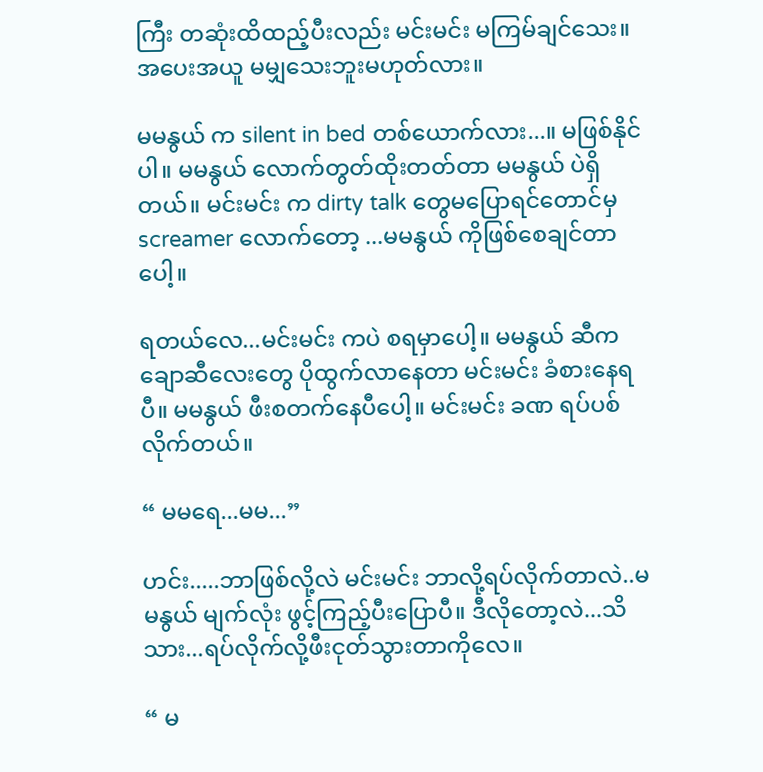ကြီး တဆုံးထိထည့်ပီးလည်း မင်းမင်း မကြမ်ချင်သေး။ အပေးအယူ မမျှသေးဘူးမဟုတ်လား။

မမနွယ် က silent in bed တစ်ယောက်လား...။ မဖြစ်နိုင်ပါ။ မမနွယ် လောက်တွတ်ထိုးတတ်တာ မမနွယ် ပဲရှိတယ်။ မင်းမင်း က dirty talk တွေမပြောရင်တောင်မှ screamer လောက်တော့ ...မမနွယ် ကိုဖြစ်စေချင်တာပေါ့။

ရတယ်လေ...မင်းမင်း ကပဲ စရမှာပေါ့။ မမနွယ် ဆီကချောဆီလေးတွေ ပိုထွက်လာနေတာ မင်းမင်း ခံစားနေရပီ။ မမနွယ် ဖီးစတက်နေပီပေါ့။ မင်းမင်း ခဏ ရပ်ပစ်လိုက်တယ်။

“ မမရေ...မမ...”

ဟင်း.....ဘာဖြစ်လို့လဲ မင်းမင်း ဘာလို့ရပ်လိုက်တာလဲ..မမနွယ် မျက်လုံး ဖွင့်ကြည့်ပီးပြောပီ။ ဒီလိုတော့လဲ...သိသား...ရပ်လိုက်လို့ဖီးငုတ်သွားတာကိုလေ။

“ မ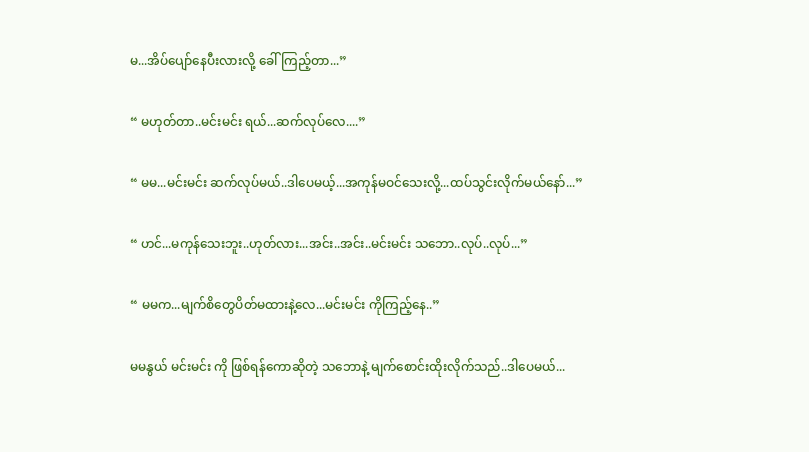မ...အိပ်ပျော်နေပီးလားလို့ ခေါ်ကြည့်တာ...”

“ မဟုတ်တာ..မင်းမင်း ရယ်...ဆက်လုပ်လေ....”

“ မမ...မင်းမင်း ဆက်လုပ်မယ်..ဒါပေမယ့်...အကုန်မဝင်သေးလို့...ထပ်သွင်းလိုက်မယ်နော်...”

“ ဟင်...မကုန်သေးဘူး..ဟုတ်လား...အင်း..အင်း..မင်းမင်း သဘော..လုပ်..လုပ်...”

“ မမက...မျက်စိတွေပိတ်မထားနဲ့လေ...မင်းမင်း ကိုကြည့်နေ..”

မမနွယ် မင်းမင်း ကို ဖြစ်ရန်ကောဆိုတဲ့ သဘောနဲ့ မျက်စောင်းထိုးလိုက်သည်..ဒါပေမယ်...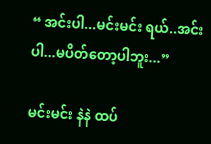“ အင်းပါ...မင်းမင်း ရယ်..အင်းပါ...မပိတ်တော့ပါဘူး...”

မင်းမင်း နဲနဲ ထပ်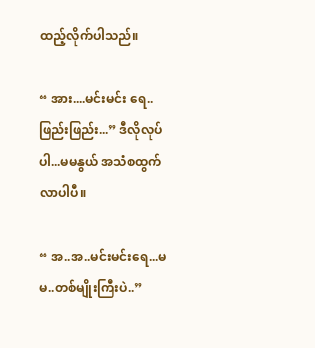ထည့်လိုက်ပါသည်။

“ အား....မင်းမင်း ရေ..ဖြည်းဖြည်း...” ဒီလိုလုပ်ပါ...မမနွယ် အသံစထွက်လာပါပီ။

“ အ..အ..မင်းမင်းရေ...မမ..တစ်မျိုးကြီးပဲ..”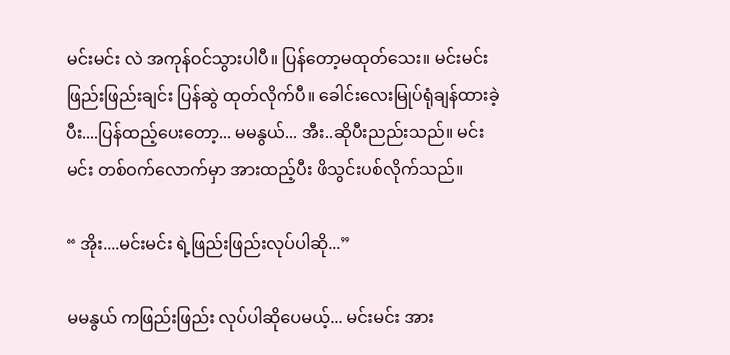မင်းမင်း လဲ အကုန်ဝင်သွားပါပီ။ ပြန်တော့မထုတ်သေး။ မင်းမင်း ဖြည်းဖြည်းချင်း ပြန်ဆွဲ ထုတ်လိုက်ပီ။ ခေါင်းလေးမြုပ်ရုံချန်ထားခဲ့ပီး....ပြန်ထည့်ပေးတော့... မမနွယ်... အီး..ဆိုပီးညည်းသည်။ မင်းမင်း တစ်ဝက်လောက်မှာ အားထည့်ပီး ဖိသွင်းပစ်လိုက်သည်။

“ အိုး....မင်းမင်း ရဲ့ဖြည်းဖြည်းလုပ်ပါဆို...”

မမနွယ် ကဖြည်းဖြည်း လုပ်ပါဆိုပေမယ့်... မင်းမင်း အား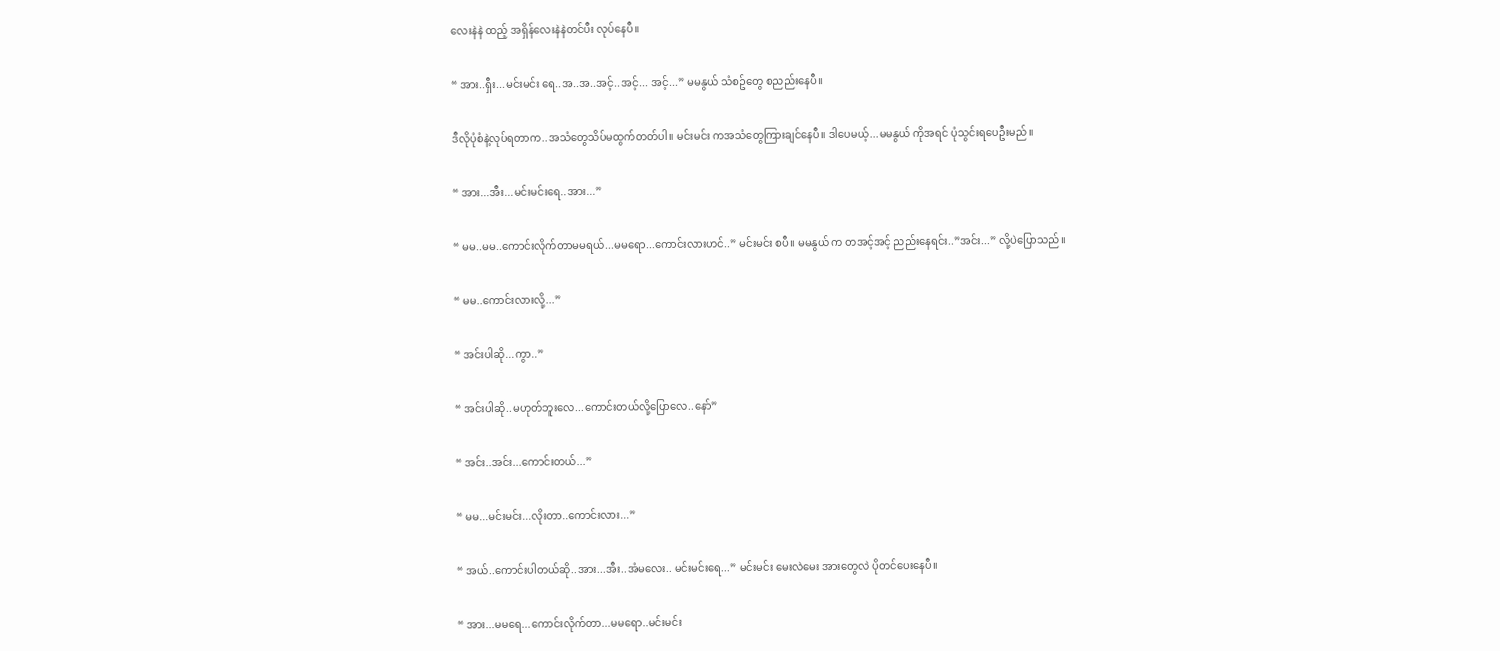လေးနဲနဲ ထည့် အရှိန်လေးနဲနဲတင်ပီး လုပ်နေပီ။

“ အား..ရှီး...မင်းမင်း ရေ..အ..အ..အင့်..အင့်... အင့်...” မမနွယ် သံစဥ်တွေ စညည်းနေပီ။

ဒီလိုပုံစံနဲ့လုပ်ရတာက..အသံတွေသိပ်မထွက်တတ်ပါ။ မင်းမင်း ကအသံတွေကြားချင်နေပီ။ ဒါပေမယ့်...မမနွယ် ကိုအရင် ပုံသွင်းရပေဦးမည်။

“ အား...အီး...မင်းမင်းရေ..အား...”

“ မမ..မမ..ကောင်းလိုက်တာမမရယ်...မမရော...ကောင်းလားဟင်..” မင်းမင်း စပီ။ မမနွယ် က တအင့်အင့် ညည်းနေရင်း..”အင်း...” လို့ပဲပြောသည်။

“ မမ..ကောင်းလားလို့...”

“ အင်းပါဆို...ကွာ..”

“ အင်းပါဆို..မဟုတ်ဘူးလေ...ကောင်းတယ်လို့ပြောလေ..နော်”

“ အင်း..အင်း...ကောင်းတယ်...”

“ မမ...မင်းမင်း...လိုးတာ..ကောင်းလား...”

“ အယ်..ကောင်းပါတယ်ဆို..အား...အီး..အံမလေး.. မင်းမင်းရေ...” မင်းမင်း မေးလဲမေး အားတွေလဲ ပိုတင်ပေးနေပီ။

“ အား...မမရေ...ကောင်းလိုက်တာ...မမရော..မင်းမင်း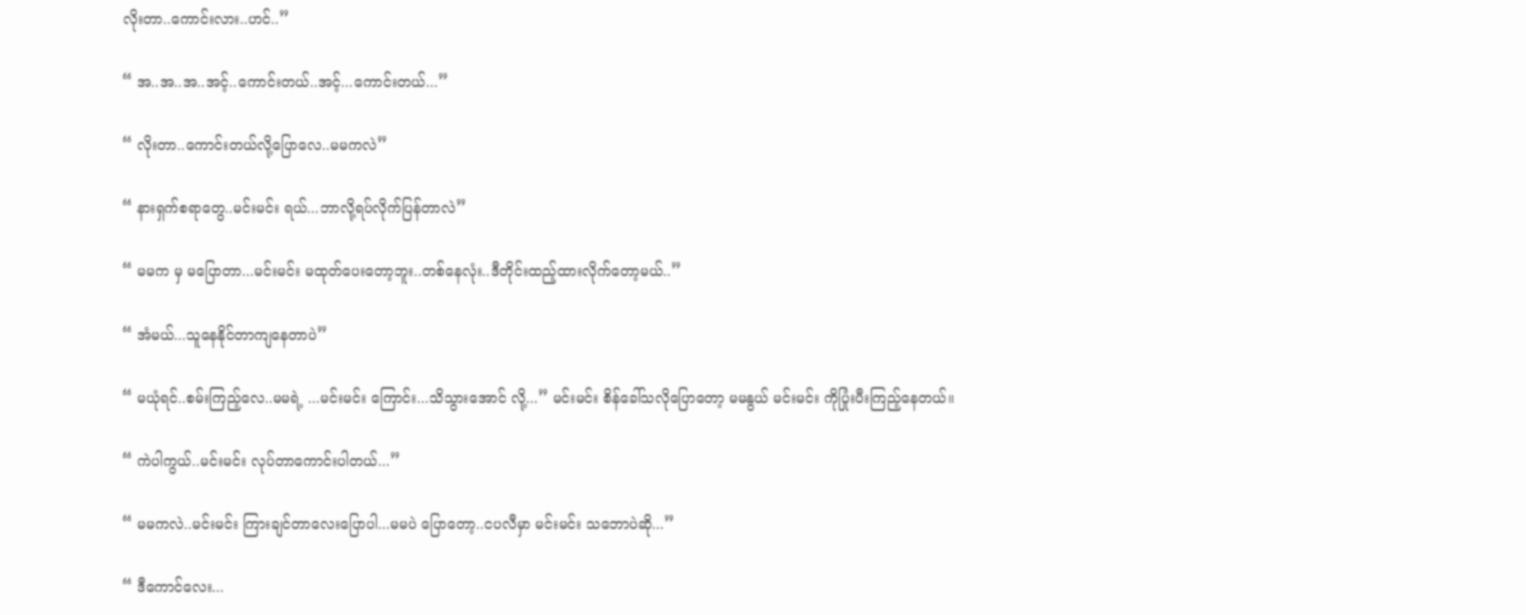လိုးတာ..ကောင်းလား..ဟင်..”

“ အ..အ..အ..အင့်..ကောင်းတယ်..အင့်...ကောင်းတယ်...”

“ လိုးတာ..ကောင်းတယ်လို့ပြောလေ..မမကလဲ”

“ နားရှက်စရာတွေ..မင်းမင်း ရယ်...ဘာလို့ရပ်လိုက်ပြန်တာလဲ”

“ မမက မှ မပြောတာ...မင်းမင်း မထုတ်ပေးတော့ဘူး..တစ်နေလုံး..ဒီတိုင်းထည့်ထားလိုက်တော့မယ်..”

“ အံမယ်...သူနေနိုင်တာကျနေတာပဲ”

“ မယုံရင်..စမ်းကြည့်လေ..မမရဲ့ ...မင်းမင်း ကြောင်း...သိသွားအောင် လို့...” မင်းမင်း စိန်ခေါ်သလိုပြောတော့ မမနွယ် မင်းမင်း ကိုပြုံးပီးကြည့်နေတယ်။

“ ကဲပါကွယ်..မင်းမင်း လုပ်တာကောင်းပါတယ်...”

“ မမကလဲ..မင်းမင်း ကြားချင်တာလေးပြောပါ...မမပဲ ပြောတော့..ငပလီမှာ မင်းမင်း သဘောပဲဆို...”

“ ဒီကောင်လေး...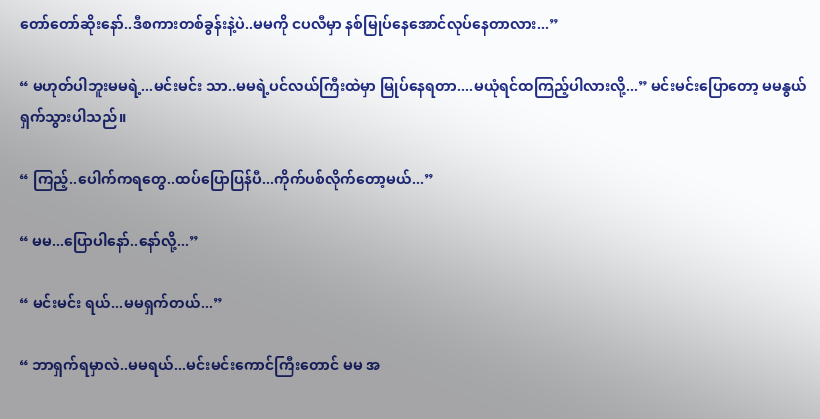တော်တော်ဆိုးနော်..ဒီစကားတစ်ခွန်းနဲ့ပဲ..မမကို ငပလီမှာ နစ်မြုပ်နေအောင်လုပ်နေတာလား...”

“ မဟုတ်ပါဘူးမမရဲ့...မင်းမင်း သာ..မမရဲ့ပင်လယ်ကြီးထဲမှာ မြုပ်နေရတာ....မယုံရင်ထကြည့်ပါလားလို့...” မင်းမင်းပြောတော့ မမနွယ် ရှက်သွားပါသည်။

“ ကြည့်..ပေါက်ကရတွေ..ထပ်ပြောပြန်ပီ...ကိုက်ပစ်လိုက်တော့မယ်...”

“ မမ...ပြောပါနော်..နော်လို့...”

“ မင်းမင်း ရယ်...မမရှက်တယ်...”

“ ဘာရှက်ရမှာလဲ..မမရယ်...မင်းမင်းကောင်ကြီးတောင် မမ အ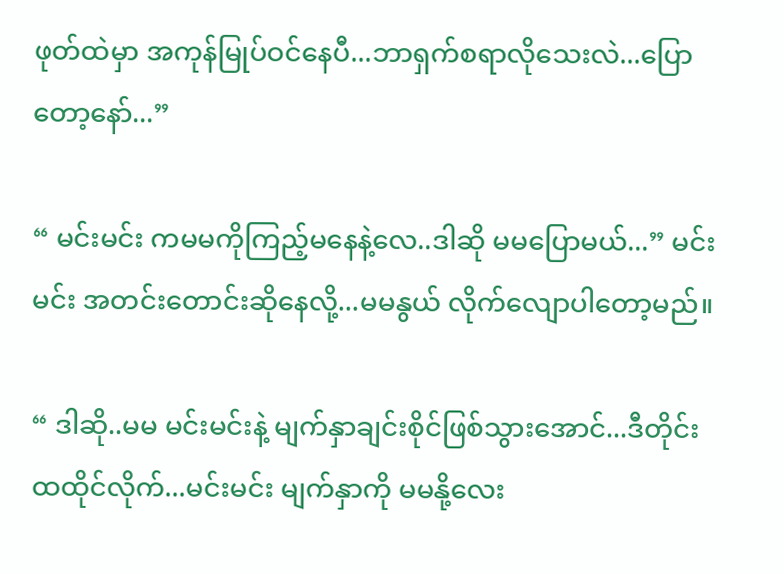ဖုတ်ထဲမှာ အကုန်မြုပ်ဝင်နေပီ...ဘာရှက်စရာလိုသေးလဲ...ပြောတော့နော်...”

“ မင်းမင်း ကမမကိုကြည့်မနေနဲ့လေ..ဒါဆို မမပြောမယ်...” မင်းမင်း အတင်းတောင်းဆိုနေလို့...မမနွယ် လိုက်လျောပါတော့မည်။

“ ဒါဆို..မမ မင်းမင်းနဲ့ မျက်နှာချင်းစိုင်ဖြစ်သွားအောင်...ဒီတိုင်း ထထိုင်လိုက်...မင်းမင်း မျက်နှာကို မမနို့လေး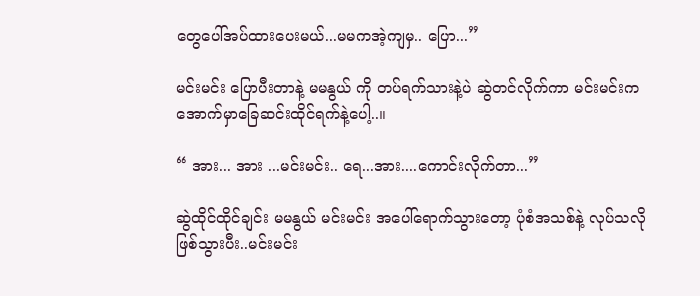တွေပေါ်အပ်ထားပေးမယ်...မမကအဲ့ကျမှ.. ပြော...”

မင်းမင်း ပြောပီးတာနဲ့ မမနွယ် ကို တပ်ရက်သားနဲ့ပဲ ဆွဲတင်လိုက်ကာ မင်းမင်းက အောက်မှာခြေဆင်းထိုင်ရက်နဲ့ပေါ့..။

“ အား... အား ...မင်းမင်း.. ရေ...အား....ကောင်းလိုက်တာ...”

ဆွဲထိုင်ထိုင်ချင်း မမနွယ် မင်းမင်း အပေါ်ရောက်သွားတော့ ပုံစံအသစ်နဲ့ လုပ်သလိုဖြစ်သွားပီး..မင်းမင်း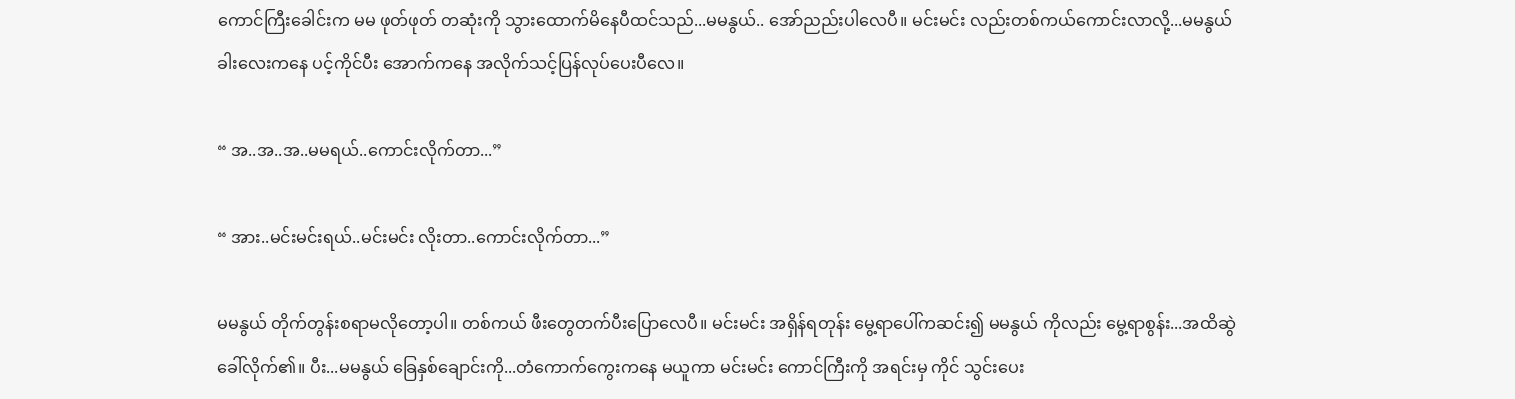ကောင်ကြီးခေါင်းက မမ ဖုတ်ဖုတ် တဆုံးကို သွားထောက်မိနေပီထင်သည်...မမနွယ်.. အော်ညည်းပါလေပီ။ မင်းမင်း လည်းတစ်ကယ်ကောင်းလာလို့...မမနွယ် ခါးလေးကနေ ပင့်ကိုင်ပီး အောက်ကနေ အလိုက်သင့်ပြန်လုပ်ပေးပီလေ။

“ အ..အ..အ..မမရယ်..ကောင်းလိုက်တာ...”

“ အား..မင်းမင်းရယ်..မင်းမင်း လိုးတာ..ကောင်းလိုက်တာ...”

မမနွယ် တိုက်တွန်းစရာမလိုတော့ပါ။ တစ်ကယ် ဖီးတွေတက်ပီးပြောလေပီ။ မင်းမင်း အရှိန်ရတုန်း မွေ့ရာပေါ်ကဆင်း၍ မမနွယ် ကိုလည်း မွေ့ရာစွန်း...အထိဆွဲခေါ်လိုက်၏။ ပီး...မမနွယ် ခြေနှစ်ချောင်းကို...တံကောက်ကွေးကနေ မယူကာ မင်းမင်း ကောင်ကြီးကို အရင်းမှ ကိုင် သွင်းပေး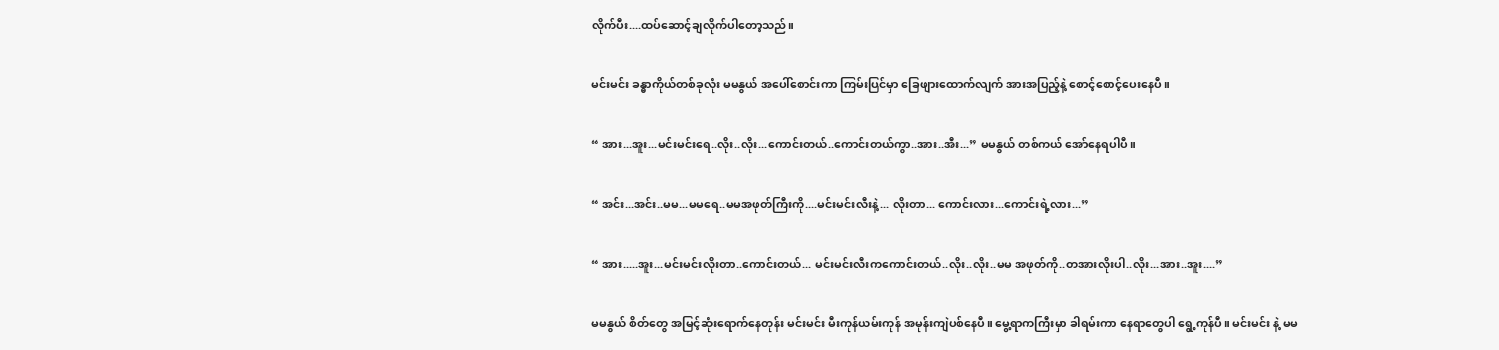လိုက်ပီး....ထပ်ဆောင့်ချလိုက်ပါတော့သည်။

မင်းမင်း ခန္ဓာကိုယ်တစ်ခုလုံး မမနွယ် အပေါ်စောင်းကာ ကြမ်းပြင်မှာ ခြေဖျားထောက်လျက် အားအပြည့်နဲ့ စောင့်စောင့်ပေးနေပီ။

“ အား...အူး...မင်းမင်းရေ..လိုး..လိုး...ကောင်းတယ်..ကောင်းတယ်ကွာ..အား..အီး...” မမနွယ် တစ်ကယ် အော်နေရပါပီ။

“ အင်း...အင်း..မမ...မမရေ..မမအဖုတ်ကြီးကို....မင်းမင်းလီးနဲ့... လိုးတာ... ကောင်းလား...ကောင်းရဲ့လား...”

“ အား.....အူး...မင်းမင်းလိုးတာ..ကောင်းတယ်... မင်းမင်းလီးကကောင်းတယ်..လိုး..လိုး..မမ အဖုတ်ကို..တအားလိုးပါ..လိုး...အား..အူး....”

မမနွယ် စိတ်တွေ အမြင့်ဆုံးရောက်နေတုန်း မင်းမင်း မီးကုန်ယမ်းကုန် အမုန်းကျဲပစ်နေပီ။ မွေ့ရာကကြီးမှာ ခါရမ်းကာ နေရာတွေပါ ရွေ့ကုန်ပီ။ မင်းမင်း နဲ့ မမ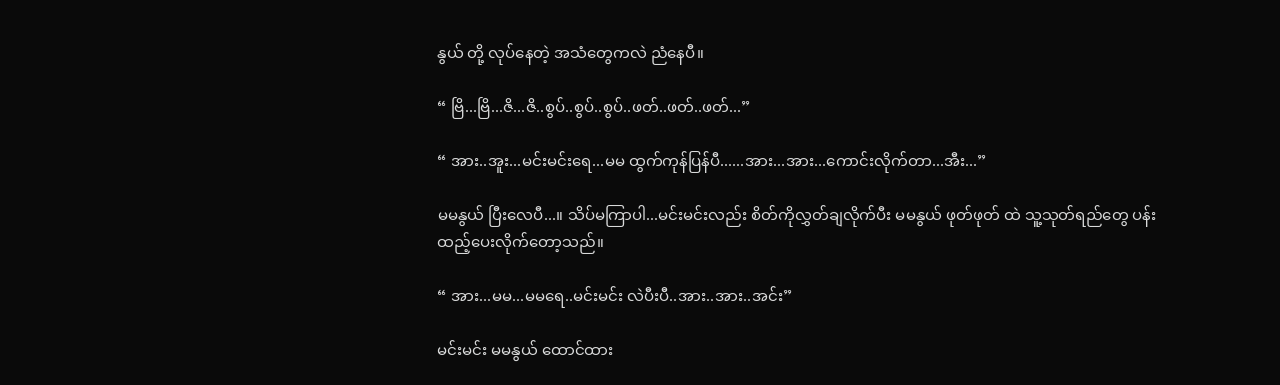နွယ် တို့ လုပ်နေတဲ့ အသံတွေကလဲ ညံနေပီ။

“ ဗြိ...ဗြိ...ဇိ...ဇိ..စွပ်..စွပ်..စွပ်..ဖတ်..ဖတ်..ဖတ်...”

“ အား..အူး...မင်းမင်းရေ...မမ ထွက်ကုန်ပြန်ပီ......အား...အား...ကောင်းလိုက်တာ...အီး...”

မမနွယ် ပြီးလေပီ...။ သိပ်မကြာပါ...မင်းမင်းလည်း စိတ်ကိုလွှတ်ချလိုက်ပီး မမနွယ် ဖုတ်ဖုတ် ထဲ သူ့သုတ်ရည်တွေ ပန်းထည့်ပေးလိုက်တော့သည်။

“ အား...မမ...မမရေ..မင်းမင်း လဲပီးပီ..အား..အား..အင်း”

မင်းမင်း မမနွယ် ထောင်ထား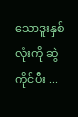သောဒူးနှစ်လုံးကို ဆွဲကိုင်ပီး ...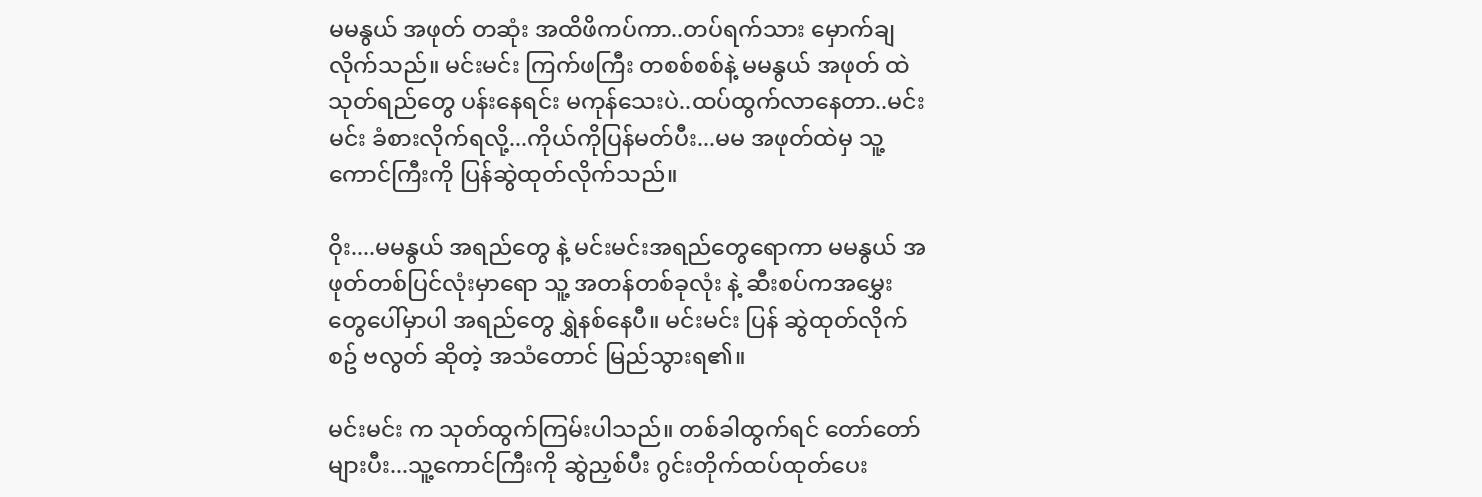မမနွယ် အဖုတ် တဆုံး အထိဖိကပ်ကာ..တပ်ရက်သား မှောက်ချလိုက်သည်။ မင်းမင်း ကြက်ဖကြီး တစစ်စစ်နဲ့ မမနွယ် အဖုတ် ထဲ သုတ်ရည်တွေ ပန်းနေရင်း မကုန်သေးပဲ..ထပ်ထွက်လာနေတာ..မင်းမင်း ခံစားလိုက်ရလို့...ကိုယ်ကိုပြန်မတ်ပီး...မမ အဖုတ်ထဲမှ သူ့ကောင်ကြီးကို ပြန်ဆွဲထုတ်လိုက်သည်။

ဝိုး....မမနွယ် အရည်တွေ နဲ့ မင်းမင်းအရည်တွေရောကာ မမနွယ် အဖုတ်တစ်ပြင်လုံးမှာရော သူ့ အတန်တစ်ခုလုံး နဲ့ ဆီးစပ်ကအမွှေးတွေပေါ်မှာပါ အရည်တွေ ရွှဲနစ်နေပီ။ မင်းမင်း ပြန် ဆွဲထုတ်လိုက်စဥ် ဗလွတ် ဆိုတဲ့ အသံတောင် မြည်သွားရ၏။

မင်းမင်း က သုတ်ထွက်ကြမ်းပါသည်။ တစ်ခါထွက်ရင် တော်တော်များပီး...သူ့ကောင်ကြီးကို ဆွဲညှစ်ပီး ဂွင်းတိုက်ထပ်ထုတ်ပေး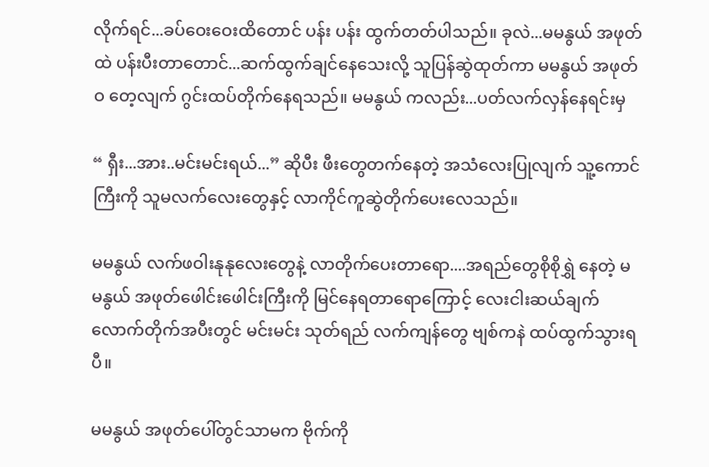လိုက်ရင်...ခပ်ဝေးဝေးထိတောင် ပန်း ပန်း ထွက်တတ်ပါသည်။ ခုလဲ...မမနွယ် အဖုတ်ထဲ ပန်းပီးတာတောင်...ဆက်ထွက်ချင်နေသေးလို့ သူပြန်ဆွဲထုတ်ကာ မမနွယ် အဖုတ်ဝ တေ့လျက် ဂွင်းထပ်တိုက်နေရသည်။ မမနွယ် ကလည်း...ပတ်လက်လှန်နေရင်းမှ

“ ရှီး...အား..မင်းမင်းရယ်...” ဆိုပီး ဖီးတွေတက်နေတဲ့ အသံလေးပြုလျက် သူ့ကောင်ကြီးကို သူမလက်လေးတွေနှင့် လာကိုင်ကူဆွဲတိုက်ပေးလေသည်။

မမနွယ် လက်ဖဝါးနုနုလေးတွေနဲ့ လာတိုက်ပေးတာရော....အရည်တွေစိုစိုရွှဲ နေတဲ့ မမနွယ် အဖုတ်ဖေါင်းဖေါင်းကြီးကို မြင်နေရတာရောကြောင့် လေးငါးဆယ်ချက်လောက်တိုက်အပီးတွင် မင်းမင်း သုတ်ရည် လက်ကျန်တွေ ဗျစ်ကနဲ ထပ်ထွက်သွားရပီ။

မမနွယ် အဖုတ်ပေါ်တွင်သာမက ဗိုက်ကို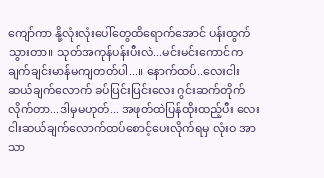ကျော်ကာ နို့လုံးလုံးပေါ်တွေထိရောက်အောင် ပန်းထွက်သွားတာ။ သုတ်အကုန်ပန်းပီးလဲ...မင်းမင်းကောင်က ချက်ချင်းမာန်မကျတတ်ပါ...။ နောက်ထပ်..လေးငါးဆယ်ချက်လောက် ခပ်ပြင်းပြင်းလေး ဂွင်းဆက်တိုက်လိုက်တာ...ဒါမှမဟုတ်... အဖုတ်ထဲပြန်ထိုးထည့်ပီး လေးငါးဆယ်ချက်လောက်ထပ်စောင့်ပေးလိုက်ရမှ လုံးဝ အာသာ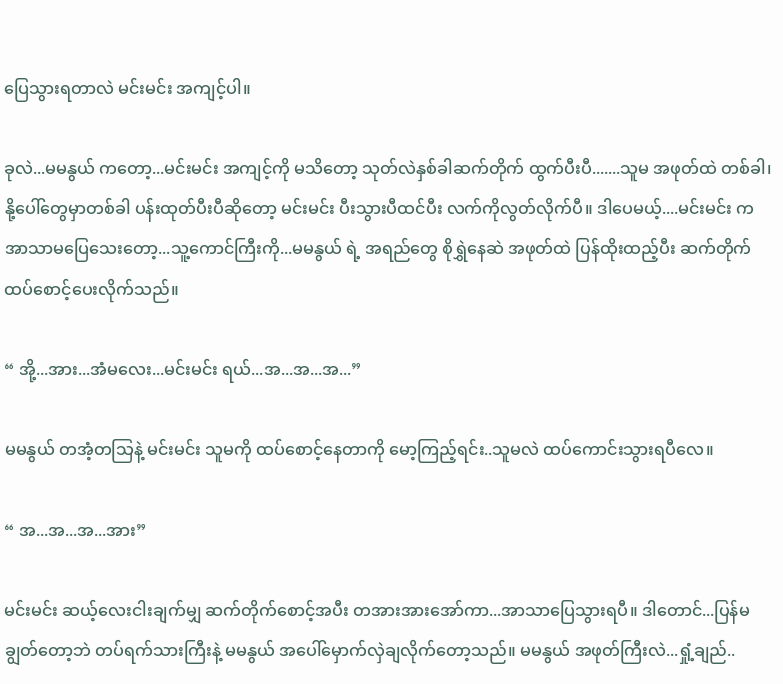ပြေသွားရတာလဲ မင်းမင်း အကျင့်ပါ။

ခုလဲ...မမနွယ် ကတော့...မင်းမင်း အကျင့်ကို မသိတော့ သုတ်လဲနှစ်ခါဆက်တိုက် ထွက်ပီးပီ.......သူမ အဖုတ်ထဲ တစ်ခါ၊ နို့ပေါ်တွေမှာတစ်ခါ ပန်းထုတ်ပီးပီဆိုတော့ မင်းမင်း ပီးသွားပီထင်ပီး လက်ကိုလွတ်လိုက်ပီ။ ဒါပေမယ့်....မင်းမင်း ကအာသာမပြေသေးတော့...သူ့ကောင်ကြီးကို...မမနွယ် ရဲ့ အရည်တွေ စိုရွှဲနေဆဲ အဖုတ်ထဲ ပြန်ထိုးထည့်ပီး ဆက်တိုက်ထပ်စောင့်ပေးလိုက်သည်။

“ အို့...အား...အံမလေး...မင်းမင်း ရယ်...အ...အ...အ...”

မမနွယ် တအံ့တသြနဲ့ မင်းမင်း သူမကို ထပ်စောင့်နေတာကို မော့ကြည့်ရင်း..သူမလဲ ထပ်ကောင်းသွားရပီလေ။

“ အ...အ...အ...အား”

မင်းမင်း ဆယ့်လေးငါးချက်မျှ ဆက်တိုက်စောင့်အပီး တအားအားအော်ကာ...အာသာပြေသွားရပီ။ ဒါတောင်...ပြန်မချွတ်တော့ဘဲ တပ်ရက်သားကြီးနဲ့ မမနွယ် အပေါ်မှောက်လှဲချလိုက်တော့သည်။ မမနွယ် အဖုတ်ကြီးလဲ...ရှုံ့ချည်..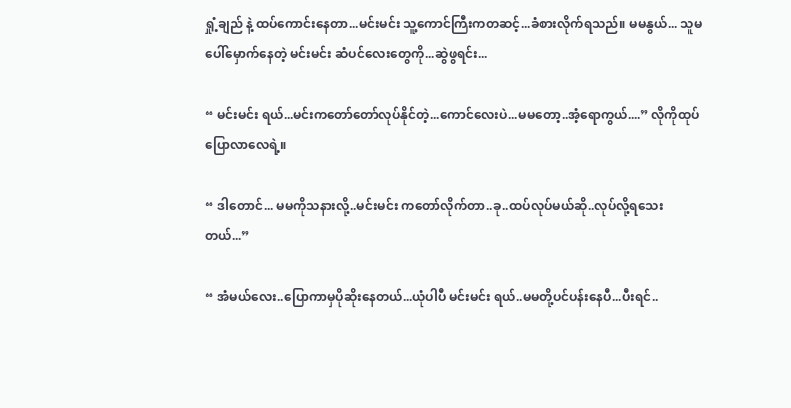ရှုံ့ချည် နဲ့ ထပ်ကောင်းနေတာ...မင်းမင်း သူ့ကောင်ကြီးကတဆင့်...ခံစားလိုက်ရသည်။ မမနွယ်... သူမပေါ်မှောက်နေတဲ့ မင်းမင်း ဆံပင်လေးတွေကို...ဆွဲဖွရင်း...

“ မင်းမင်း ရယ်...မင်းကတော်တော်လုပ်နိုင်တဲ့...ကောင်လေးပဲ...မမတော့..အံ့ရောကွယ်....” လိုကိုထုပ်ပြောလာလေရဲ့။

“ ဒါတောင်... မမကိုသနားလို့..မင်းမင်း ကတော်လိုက်တာ..ခု..ထပ်လုပ်မယ်ဆို..လုပ်လို့ရသေးတယ်...”

“ အံမယ်လေး..ပြောကာမှပိုဆိုးနေတယ်...ယုံပါပီ မင်းမင်း ရယ်..မမတို့ပင်ပန်းနေပီ...ပီးရင်..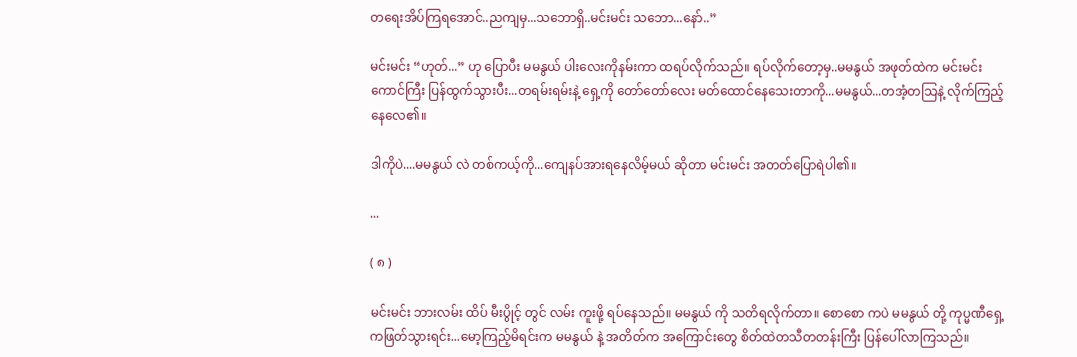တရေးအိပ်ကြရအောင်..ညကျမှ...သဘောရှိ..မင်းမင်း သဘော...နော်..”

မင်းမင်း “ဟုတ်...” ဟု ပြောပီး မမနွယ် ပါးလေးကိုနမ်းကာ ထရပ်လိုက်သည်။ ရပ်လိုက်တော့မှ..မမနွယ် အဖုတ်ထဲက မင်းမင်း ကောင်ကြီး ပြန်ထွက်သွားပီး...တရမ်းရမ်းနဲ့ ရှေ့ကို တော်တော်လေး မတ်ထောင်နေသေးတာကို...မမနွယ်...တအံ့တသြနဲ့ လိုက်ကြည့်နေလေ၏။

ဒါကိုပဲ....မမနွယ် လဲ တစ်ကယ့်ကို...ကျေနပ်အားရနေလိမ့်မယ် ဆိုတာ မင်းမင်း အတတ်ပြောရဲပါ၏။

...

( ၈ )

မင်းမင်း ဘားလမ်း ထိပ် မီးပွိုင့် တွင် လမ်း ကူးဖို့ ရပ်နေသည်။ မမနွယ် ကို သတိရလိုက်တာ။ စောစော ကပဲ မမနွယ် တို့ ကုပ္မဏီရှေ့ကဖြတ်သွားရင်း...မော့ကြည့်မိရင်းက မမနွယ် နဲ့ အတိတ်က အကြောင်းတွေ စိတ်ထဲတသီတတန်းကြီး ပြန်ပေါ်လာကြသည်။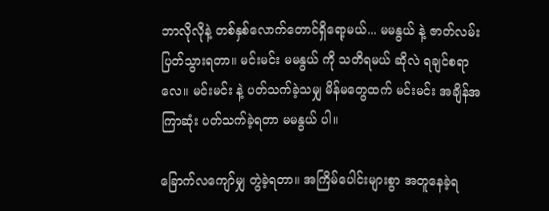ဘာလိုလိုနဲ့ တစ်နှစ်လောက်တောင်ရှိရော့မယ်... မမနွယ် နဲ့ ဇာတ်လမ်း ပြတ်သွားရတာ။ မင်းမင်း မမနွယ် ကို သတိရမယ် ဆိုလဲ ရချင်စရာလေ။ မင်းမင်း နဲ့ ပတ်သက်ခဲ့သမျှ မိန်မတွေထက် မင်းမင်း အချိန်အကြာဆုံး ပတ်သက်ခဲ့ရတာ မမနွယ် ပါ။

ခြောက်လကျော်မျှ တွဲခဲ့ရတာ။ အကြိမ်ပေါင်းများစွာ အတူနေခဲ့ရ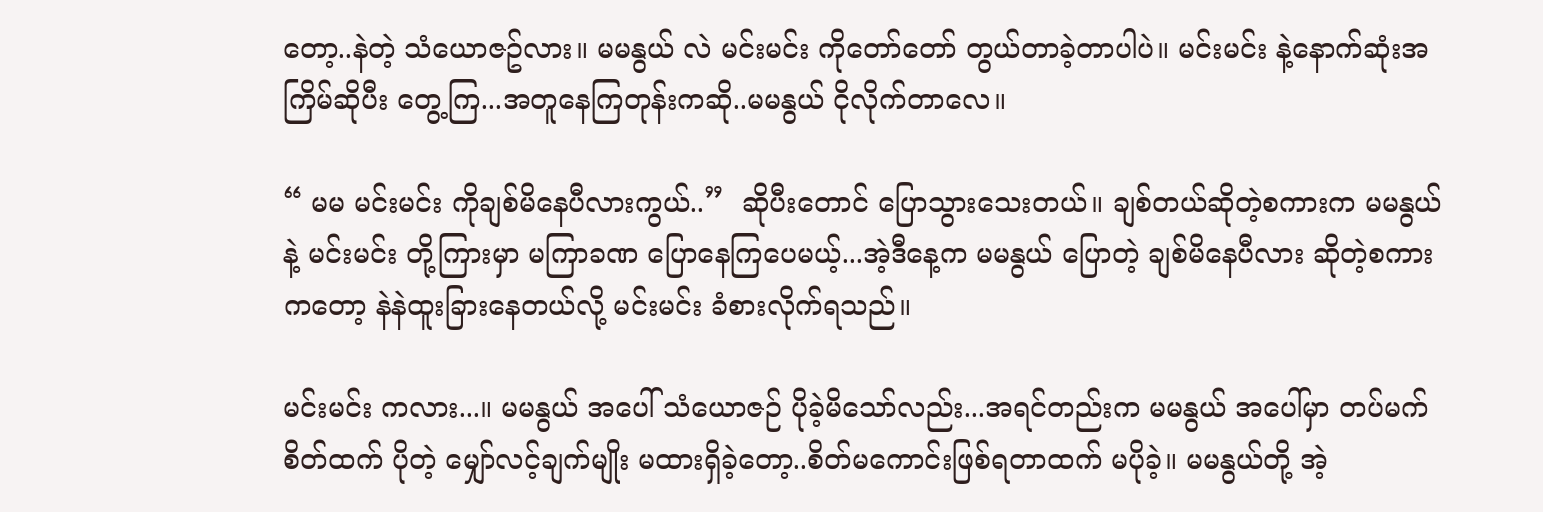တော့..နဲတဲ့ သံယောဇဥ်လား။ မမနွယ် လဲ မင်းမင်း ကိုတော်တော် တွယ်တာခဲ့တာပါပဲ။ မင်းမင်း နဲ့နောက်ဆုံးအကြိမ်ဆိုပီး တွေ့ကြ...အတူနေကြတုန်းကဆို..မမနွယ် ငိုလိုက်တာလေ။

“ မမ မင်းမင်း ကိုချစ်မိနေပီလားကွယ်..”  ဆိုပီးတောင် ပြောသွားသေးတယ်။ ချစ်တယ်ဆိုတဲ့စကားက မမနွယ် နဲ့ မင်းမင်း တို့ကြားမှာ မကြာခဏ ပြောနေကြပေမယ့်...အဲ့ဒီနေ့က မမနွယ် ပြောတဲ့ ချစ်မိနေပီလား ဆိုတဲ့စကားကတော့ နဲနဲထူးခြားနေတယ်လို့ မင်းမင်း ခံစားလိုက်ရသည်။

မင်းမင်း ကလား...။ မမနွယ် အပေါ် သံယောဇဉ် ပိုခဲ့မိသော်လည်း...အရင်တည်းက မမနွယ် အပေါ်မှာ တပ်မက်စိတ်ထက် ပိုတဲ့ မျှော်လင့်ချက်မျိုး မထားရှိခဲ့တော့..စိတ်မကောင်းဖြစ်ရတာထက် မပိုခဲ့။ မမနွယ်တို့ အဲ့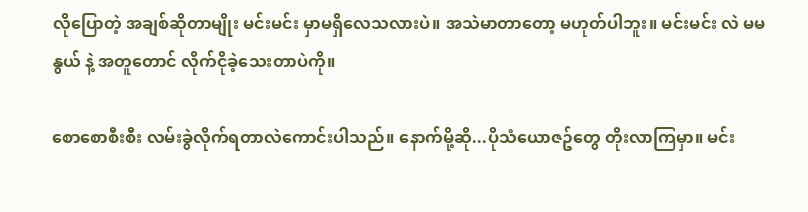လိုပြောတဲ့ အချစ်ဆိုတာမျိုး မင်းမင်း မှာမရှိလေသလားပဲ။ အသဲမာတာတော့ မဟုတ်ပါဘူး။ မင်းမင်း လဲ မမနွယ် နဲ့ အတူတောင် လိုက်ငိုခဲ့သေးတာပဲကို။

စောစောစီးစီး လမ်းခွဲလိုက်ရတာလဲကောင်းပါသည်။ နောက်မို့ဆို...ပိုသံယောဇဥ်တွေ တိုးလာကြမှာ။ မင်း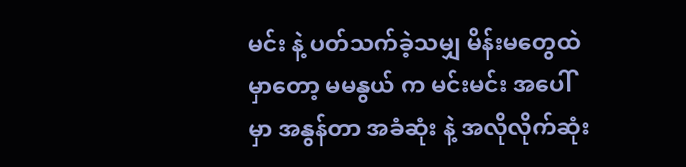မင်း နဲ့ ပတ်သက်ခဲ့သမျှ မိန်းမတွေထဲ မှာတော့ မမနွယ် က မင်းမင်း အပေါ်မှာ အနွန်တာ အခံဆုံး နဲ့ အလိုလိုက်ဆုံး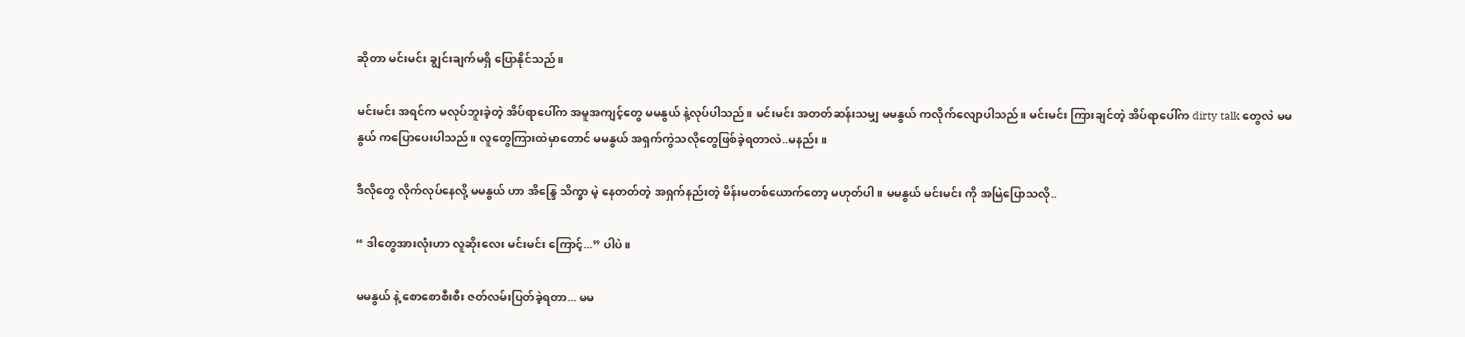ဆိုတာ မင်းမင်း ချွင်းချက်မရှိ ပြောနိုင်သည်။

မင်းမင်း အရင်က မလုပ်ဘူးခဲ့တဲ့ အိပ်ရာပေါ်က အမူအကျင့်တွေ မမနွယ် နဲ့လုပ်ပါသည်။ မင်းမင်း အတတ်ဆန်းသမျှ မမနွယ် ကလိုက်လျောပါသည်။ မင်းမင်း ကြားချင်တဲ့ အိပ်ရာပေါ်က dirty talk တွေလဲ မမနွယ် ကပြောပေးပါသည်။ လူတွေကြားထဲမှာတောင် မမနွယ် အရှက်ကွဲသလိုတွေဖြစ်ခဲ့ရတာလဲ..မနည်း။

ဒီလိုတွေ လိုက်လုပ်နေလို့ မမနွယ် ဟာ အိန္ဒြေ သိက္ခာ မဲ့ နေတတ်တဲ့ အရှက်နည်းတဲ့ မိန်းမတစ်ယောက်တော့ မဟုတ်ပါ။ မမနွယ် မင်းမင်း ကို အမြဲပြောသလို..

“ ဒါတွေအားလုံးဟာ လူဆိုးလေး မင်းမင်း ကြောင့်...” ပါပဲ။

မမနွယ် နဲ့ စောစောစီးစီး ဇတ်လမ်းပြတ်ခဲ့ရတာ... မမ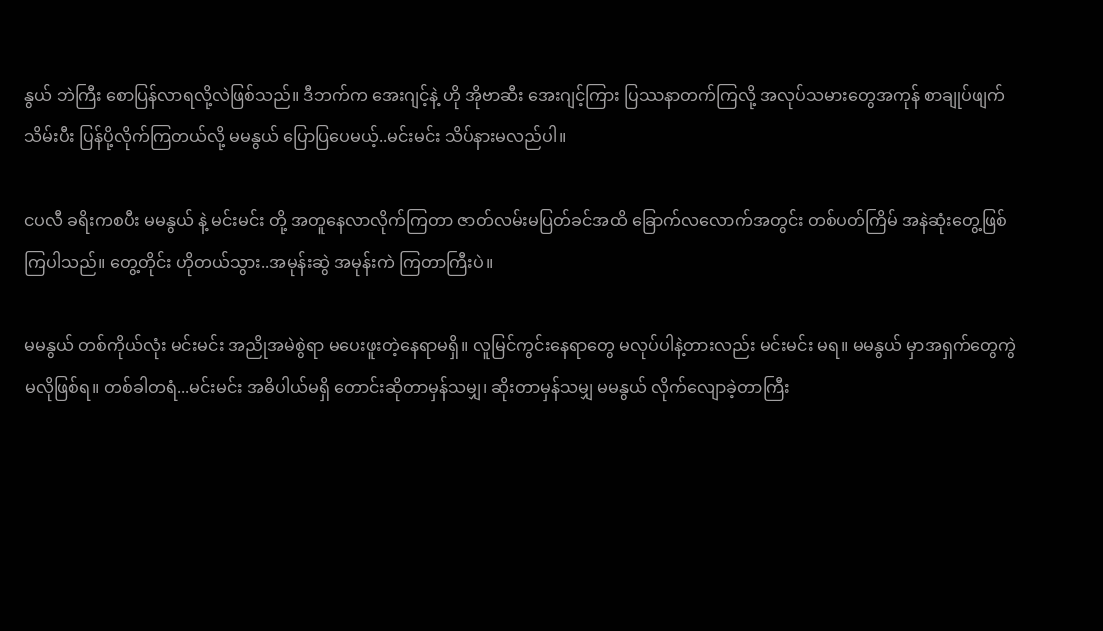နွယ် ဘဲကြီး စောပြန်လာရလို့လဲဖြစ်သည်။ ဒီဘက်က အေးဂျင့်နဲ့ ဟို အိုဗာဆီး အေးဂျင့်ကြား ပြဿနာတက်ကြလို့ အလုပ်သမားတွေအကုန် စာချုပ်ဖျက်သိမ်းပီး ပြန်ပို့လိုက်ကြတယ်လို့ မမနွယ် ပြောပြပေမယ့်..မင်းမင်း သိပ်နားမလည်ပါ။

ငပလီ ခရိးကစပီး မမနွယ် နဲ့ မင်းမင်း တို့ အတူနေလာလိုက်ကြတာ ဇာတ်လမ်းမပြတ်ခင်အထိ ခြောက်လလောက်အတွင်း တစ်ပတ်ကြိမ် အနဲဆုံးတွေ့ဖြစ်ကြပါသည်။ တွေ့တိုင်း ဟိုတယ်သွား..အမုန်းဆွဲ အမုန်းကဲ ကြတာကြီးပဲ။

မမနွယ် တစ်ကိုယ်လုံး မင်းမင်း အညိုအမဲစွဲရာ မပေးဖူးတဲ့နေရာမရှိ။ လူမြင်ကွင်းနေရာတွေ မလုပ်ပါနဲ့တားလည်း မင်းမင်း မရ။ မမနွယ် မှာအရှက်တွေကွဲမလိုဖြစ်ရ။ တစ်ခါတရံ...မင်းမင်း အဓိပါယ်မရှိ တောင်းဆိုတာမှန်သမျှ၊ ဆိုးတာမှန်သမျှ မမနွယ် လိုက်လျောခဲ့တာကြီး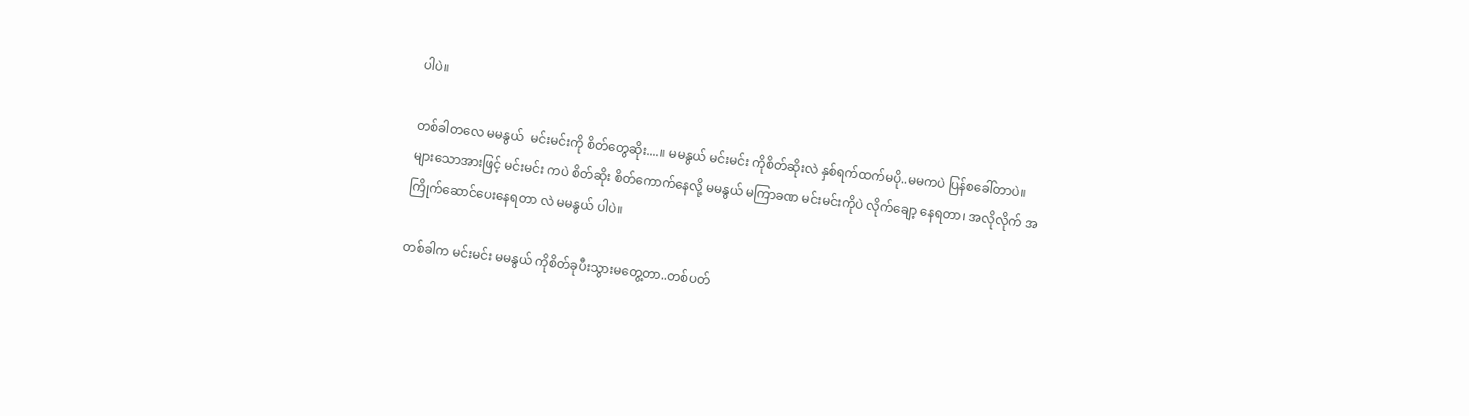ပါပဲ။

တစ်ခါတလေ မမနွယ်  မင်းမင်းကို စိတ်တွေဆိုး....။ မမနွယ် မင်းမင်း ကိုစိတ်ဆိုးလဲ နှစ်ရက်ထက်မပို..မမကပဲ ပြန်စခေါ်တာပဲ။ များသောအားဖြင့် မင်းမင်း ကပဲ စိတ်ဆိုး စိတ်ကောက်နေလို့ မမနွယ် မကြာခဏ မင်းမင်းကိုပဲ လိုက်ချော့ နေရတာ၊ အလိုလိုက် အကြိုက်ဆောင်ပေးနေရတာ လဲ မမနွယ် ပါပဲ။

တစ်ခါက မင်းမင်း မမနွယ် ကိုစိတ်ခုပီးသွားမတွေ့တာ..တစ်ပတ်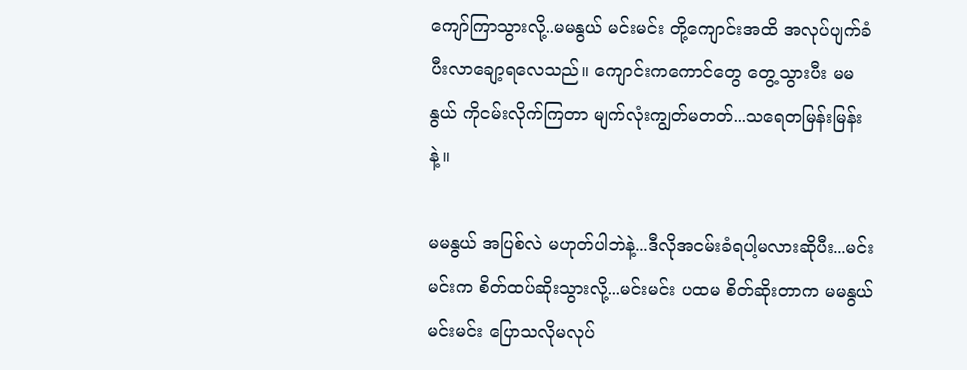ကျော်ကြာသွားလို့..မမနွယ် မင်းမင်း တို့ကျောင်းအထိ အလုပ်ပျက်ခံပီးလာချော့ရလေသည်။ ကျောင်းကကောင်တွေ တွေ့သွားပီး မမနွယ် ကိုငမ်းလိုက်ကြတာ မျက်လုံးကျွတ်မတတ်...သရေတမြန်းမြန်းနဲ့။

မမနွယ် အပြစ်လဲ မဟုတ်ပါဘဲနဲ့...ဒီလိုအငမ်းခံရပါ့မလားဆိုပီး...မင်းမင်းက စိတ်ထပ်ဆိုးသွားလို့...မင်းမင်း ပထမ စိတ်ဆိုးတာက မမနွယ် မင်းမင်း ပြောသလိုမလုပ်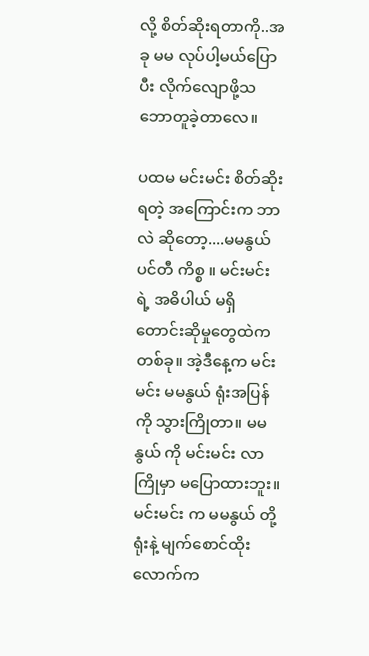လို့ စိတ်ဆိုးရတာကို..အခု မမ လုပ်ပါ့မယ်ပြောပီး လိုက်လျောဖို့သဘောတူခဲ့တာလေ။

ပထမ မင်းမင်း စိတ်ဆိုးရတဲ့ အကြောင်းက ဘာလဲ ဆိုတော့....မမနွယ် ပင်တီ ကိစ္စ ။ မင်းမင်း ရဲ့ အဓိပါယ် မရှိ တောင်းဆိုမှုတွေထဲကတစ်ခု။ အဲ့ဒီနေ့က မင်းမင်း မမနွယ် ရုံးအပြန်ကို သွားကြိုတာ။ မမနွယ် ကို မင်းမင်း လာကြိုမှာ မပြောထားဘူး။ မင်းမင်း က မမနွယ် တို့ရုံးနဲ့ မျက်စောင်ထိုးလောက်က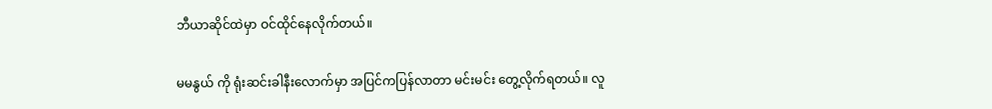ဘီယာဆိုင်ထဲမှာ ဝင်ထိုင်နေလိုက်တယ်။

မမနွယ် ကို ရုံးဆင်းခါနီးလောက်မှာ အပြင်ကပြန်လာတာ မင်းမင်း တွေ့လိုက်ရတယ်။ လူ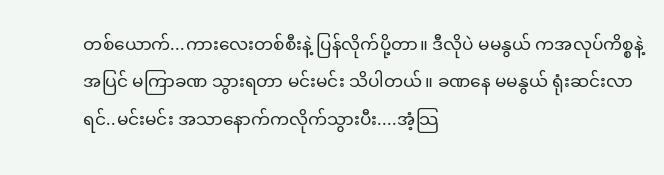တစ်ယောက်...ကားလေးတစ်စီးနဲ့ ပြန်လိုက်ပို့တာ။ ဒီလိုပဲ မမနွယ် ကအလုပ်ကိစ္စနဲ့ အပြင် မကြာခဏ သွားရတာ မင်းမင်း သိပါတယ်။ ခဏနေ မမနွယ် ရုံးဆင်းလာရင်..မင်းမင်း အသာနောက်ကလိုက်သွားပီး....အံ့သြ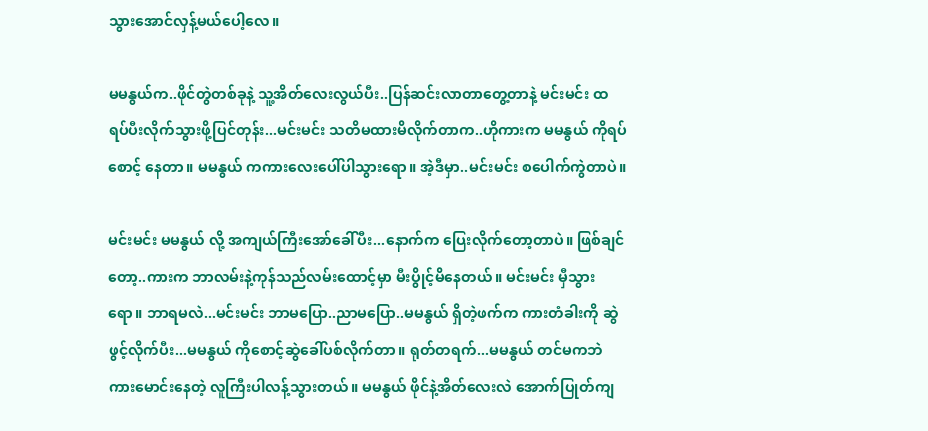သွားအောင်လှန့်မယ်ပေါ့လေ။

မမနွယ်က..ဖိုင်တွဲတစ်ခုနဲ့ သူ့အိတ်လေးလွယ်ပီး..ပြန်ဆင်းလာတာတွေ့တာနဲ့ မင်းမင်း ထရပ်ပီးလိုက်သွားဖို့ပြင်တုန်း...မင်းမင်း သတိမထားမိလိုက်တာက..ဟိုကားက မမနွယ် ကိုရပ်စောင့် နေတာ။ မမနွယ် ကကားလေးပေါ်ပါသွားရော။ အဲ့ဒီမှာ..မင်းမင်း စပေါက်ကွဲတာပဲ။

မင်းမင်း မမနွယ် လို့ အကျယ်ကြီးအော်ခေါ်ပီး...နောက်က ပြေးလိုက်တော့တာပဲ။ ဖြစ်ချင်တော့..ကားက ဘာလမ်းနဲ့ကုန်သည်လမ်းထောင့်မှာ မီးပွိုင့်မိနေတယ်။ မင်းမင်း မှီသွားရော။ ဘာရမလဲ...မင်းမင်း ဘာမပြော..ညာမပြော..မမနွယ် ရှိတဲ့ဖက်က ကားတံခါးကို ဆွဲဖွင့်လိုက်ပီး...မမနွယ် ကိုစောင့်ဆွဲခေါ်ပစ်လိုက်တာ။ ရုတ်တရက်...မမနွယ် တင်မကဘဲ ကားမောင်းနေတဲ့ လူကြီးပါလန့်သွားတယ်။ မမနွယ် ဖိုင်နဲ့အိတ်လေးလဲ အောက်ပြုတ်ကျ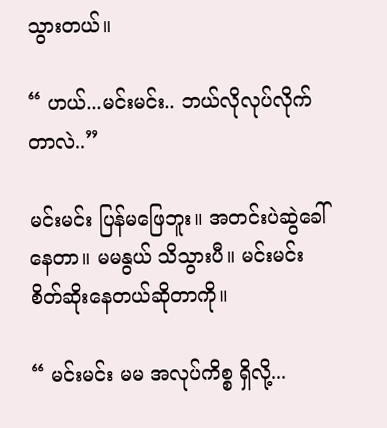သွားတယ်။

“ ဟယ်...မင်းမင်း.. ဘယ်လိုလုပ်လိုက်တာလဲ..”

မင်းမင်း ပြန်မဖြေဘူး။ အတင်းပဲဆွဲခေါ်နေတာ။ မမနွယ် သိသွားပီ။ မင်းမင်း စိတ်ဆိုးနေတယ်ဆိုတာကို။

“ မင်းမင်း မမ အလုပ်ကိစ္စ ရှိလို့...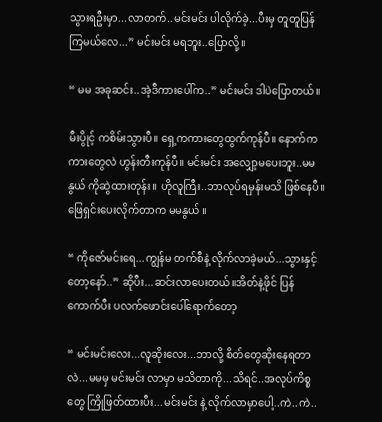သွားရဦးမှာ...လာတက်..မင်းမင်း ပါလိုက်ခဲ့...ပီးမှ တူတူပြန်ကြမယ်လေ...” မင်းမင်း မရဘူး..ပြောလို့။

“ မမ အခုဆင်း..အဲ့ဒီကားပေါ်က..” မင်းမင်း ဒါပဲပြောတယ်။

မီးပွိုင့် ကစိမ်းသွားပီ။ ရှေ့ကကားတွေထွက်ကုန်ပီ။ နောက်ကကားတွေလဲ ဟွန်းတီးကုန်ပီ။ မင်းမင်း အလျှော့မပေးဘူး..မမနွယ် ကိုဆွဲထားတုန်း။ ဟိုလူကြီး..ဘာလုပ်ရမှန်းမသိ ဖြစ်နေပီ။ ဖြေရှင်းပေးလိုက်တာက မမနွယ် ။

“ ကိုဇော်မင်းရေ...ကျွန်မ တက်စီနဲ့ လိုက်လာခဲ့မယ်...သွားနှင့်တော့နော်..” ဆိုပီး...ဆင်းလာပေးတယ်။အိတ်နဲ့ဖိုင် ပြန်ကောက်ပီး ပလက်ဖောင်းပေါ်ရောက်တော့

“ မင်းမင်းလေး...လူဆိုးလေး...ဘာလို့ စိတ်တွေဆိုးနေရတာလဲ...မမမှ မင်းမင်း လာမှာ မသိတာကို...သိရင်..အလုပ်ကိစ္စတွေ ကြိုဖြတ်ထားပီး...မင်းမင်း နဲ့ လိုက်လာမှာပေါ့..ကဲ..ကဲ..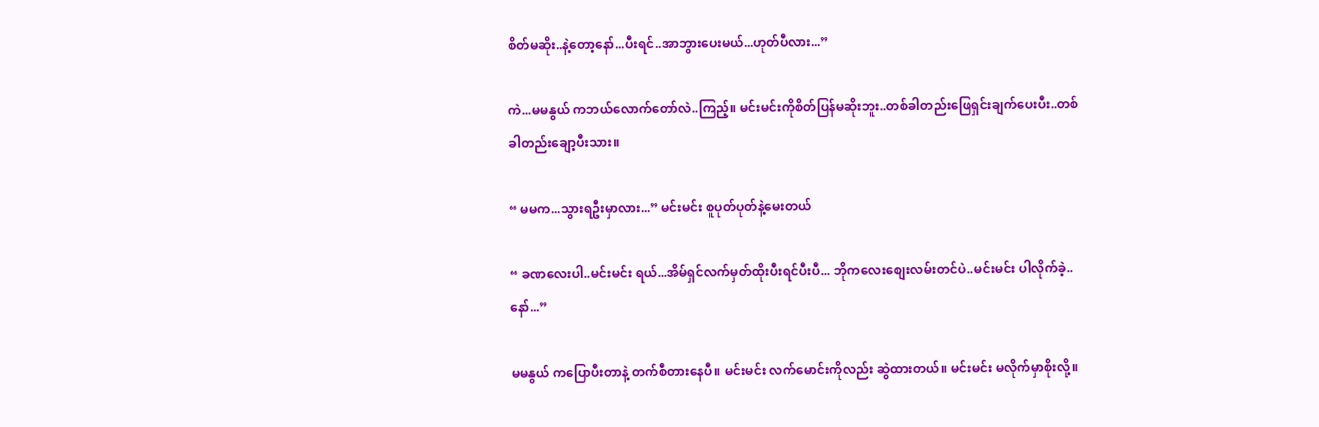စိတ်မဆိုး..နဲ့တော့နော်...ပီးရင်..အာဘွားပေးမယ်...ဟုတ်ပီလား...”

ကဲ...မမနွယ် ကဘယ်လောက်တော်လဲ..ကြည့်။ မင်းမင်းကိုစိတ်ပြန်မဆိုးဘူး..တစ်ခါတည်းဖြေရှင်းချက်ပေးပီး..တစ်ခါတည်းချော့ပီးသား။

“ မမက...သွားရဦးမှာလား...” မင်းမင်း စူပုတ်ပုတ်နဲ့မေးတယ်

“ ခဏလေးပါ..မင်းမင်း ရယ်...အိမ်ရှင်လက်မှတ်ထိုးပီးရင်ပီးပီ... ဘိုကလေးစျေးလမ်းတင်ပဲ..မင်းမင်း ပါလိုက်ခဲ့..နော်...”

မမနွယ် ကပြောပီးတာနဲ့ တက်စီတားနေပီ။ မင်းမင်း လက်မောင်းကိုလည်း ဆွဲထားတယ်။ မင်းမင်း မလိုက်မှာစိုးလို့။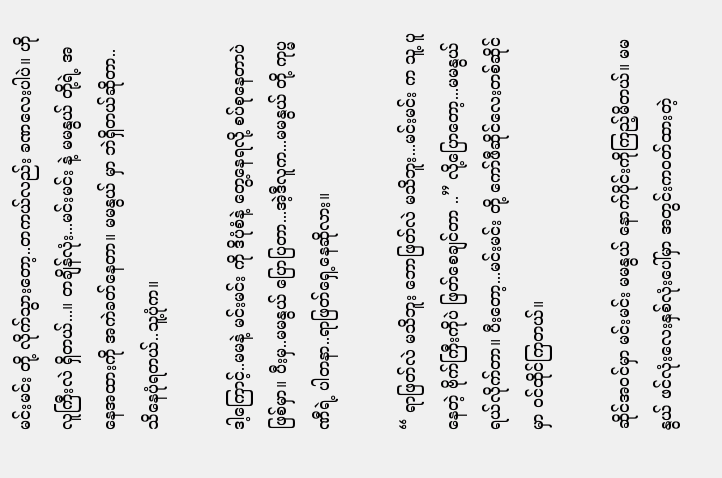မင်းမင်း တို့ လိုက်သွားတော့..တကယ်လည်း ခဏလေးပါပဲ။ ဟိုလူကြီးလဲ ရှိတယ်...။ တချိန်လုံး...မင်းမင်း နဲ့ မမနွယ် တို့ရဲ့ အနေအထားကို အကဲခတ်နေတာ။ မမနွယ် မှာ ဘဲရှိတယ်ဆိုတာ.. သိနေပုံရတယ်..သူ့ပုံက။

ဒါ့ကြောင့်..မမနဲ့ မင်းမင်း ကို ဒိပုံစံနဲ့ တွေ့နေရလို့ စပ်စုနေတာပဲ ဖြစ်မှာ။ ပီးမှ..မမနွယ် ပြောပြတာ...အဲ့ဒီလူက...မမနွယ် တို့ ကုပ္မဏီရဲ့ ပါတနာ..ရာဖြတ်ရှေ့နေဆိုလား။

“ ရာဖြတ်လဲ မသိဘူး ဘောဖြတ်လဲ မသိဘူး...မင်းမင်း က သူ့ ပူနေတဲ့ ဗိုက်ကြီးကိုပဲ ဖြတ်စေချင်တာ ..” လို့ပြောတော့...မမနွယ် ရယ်လိုက်တာ။ ပီးတော့...မင်းမင်း တို့ ကော်ဖီဆိုင်လေးတစ်ဆိုင်မှာ ဝင်ထိုင်ကြတယ်။

ဆိုင်အဝင်မှာ မင်းမင်း မမနွယ် နောက်ပိုင်းကိုကြည့်မိတယ်။ မမနွယ် ဖင်လုံးလေးနှစ်လုံးပေါ်မှာ အတွင်းကဝတ်ထားတဲ့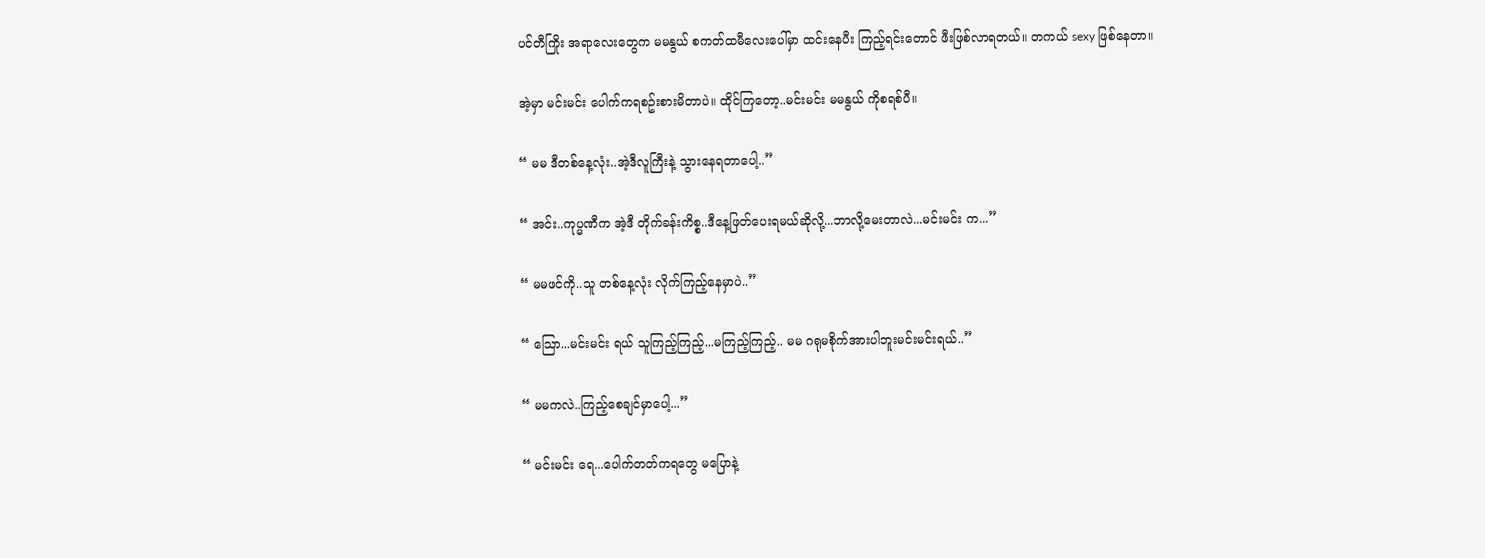ပင်တီကြိုး အရာလေးတွေက မမနွယ် စကတ်ထမီလေးပေါ်မှာ ထင်းနေပီး ကြည့်ရင်းတောင် ဖီးဖြစ်လာရတယ်။ တကယ် sexy ဖြစ်နေတာ။

အဲ့မှာ မင်းမင်း ပေါက်ကရစဥ်းစားမိတာပဲ။ ထိုင်ကြတော့..မင်းမင်း မမနွယ် ကိုစရစ်ပီ။

“ မမ ဒီတစ်နေ့လုံး..အဲ့ဒီလူကြီးနဲ့ သွားနေရတာပေါ့..”

“ အင်း..ကုပ္မဏီက အဲ့ဒီ တိုက်ခန်းကိစ္စ..ဒီနေ့ဖြတ်ပေးရမယ်ဆိုလို့...ဘာလို့မေးတာလဲ...မင်းမင်း က...”

“ မမဖင်ကို..သူ တစ်နေ့လုံး လိုက်ကြည့်နေမှာပဲ..”

“ သြော...မင်းမင်း ရယ် သူကြည့်ကြည့်...မကြည့်ကြည့်.. မမ ဂရုမစိုက်အားပါဘူးမင်းမင်းရယ်..”

“ မမကလဲ..ကြည့်စေချင်မှာပေါ့...”

“ မင်းမင်း ရေ...ပေါက်တတ်ကရတွေ မပြောနဲ့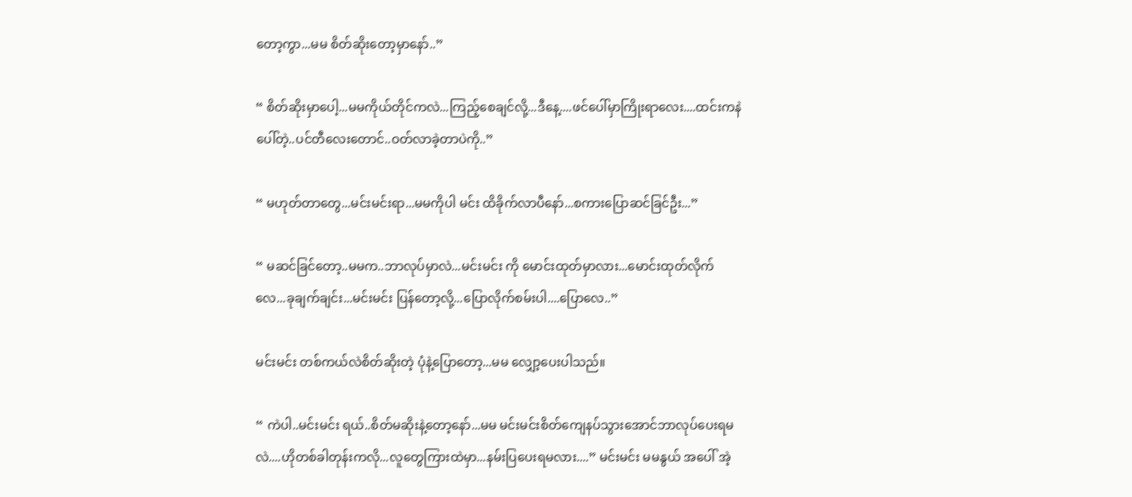တော့ကွာ...မမ စိတ်ဆိုးတော့မှာနော်..”

“ စိတ်ဆိုးမှာပေါ့...မမကိုယ်တိုင်ကလဲ...ကြည့်စေချင်လို့...ဒီနေ့....ဖင်ပေါ်မှာကြိုးရာလေး....ထင်းကနဲပေါ်တဲ့..ပင်တီလေးတောင်..ဝတ်လာခဲ့တာပဲကို..”

“ မဟုတ်တာတွေ...မင်းမင်းရာ...မမကိုပါ မင်း ထိခိုက်လာပီနော်...စကားပြောဆင်ခြင်ဦး...”

“ မဆင်ခြင်တော့..မမက..ဘာလုပ်မှာလဲ...မင်းမင်း ကို မောင်းထုတ်မှာလား...မောင်းထုတ်လိုက်လေ...ခုချက်ချင်း...မင်းမင်း ပြန်တော့လို့...ပြောလိုက်စမ်းပါ....ပြောလေ..”

မင်းမင်း တစ်ကယ်လဲစိတ်ဆိုးတဲ့ ပုံနဲ့ပြောတော့...မမ လျှော့ပေးပါသည်။

“ ကဲပါ..မင်းမင်း ရယ်..စိတ်မဆိုးနဲ့တော့နော်...မမ မင်းမင်းစိတ်ကျေနပ်သွားအောင်ဘာလုပ်ပေးရမလဲ....ဟိုတစ်ခါတုန်းကလို...လူတွေကြားထဲမှာ...နမ်းပြပေးရမလား....” မင်းမင်း မမနွယ် အပေါ် အဲ့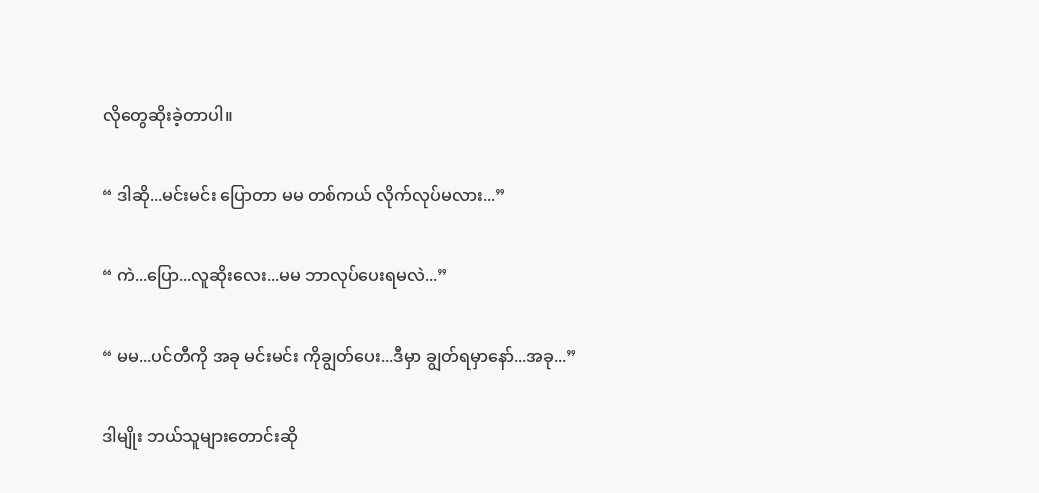လိုတွေဆိုးခဲ့တာပါ။

“ ဒါဆို...မင်းမင်း ပြောတာ မမ တစ်ကယ် လိုက်လုပ်မလား...”

“ ကဲ...ပြော...လူဆိုးလေး...မမ ဘာလုပ်ပေးရမလဲ...”

“ မမ...ပင်တီကို အခု မင်းမင်း ကိုချွတ်ပေး...ဒီမှာ ချွတ်ရမှာနော်...အခု...”

ဒါမျိုး ဘယ်သူများတောင်းဆို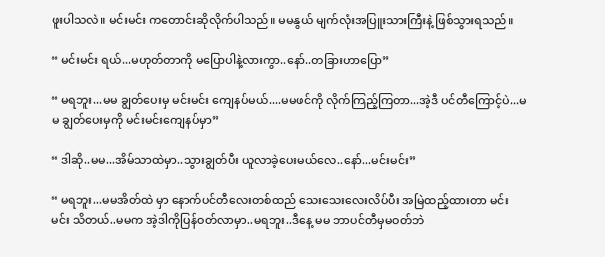ဖူးပါသလဲ။ မင်းမင်း ကတောင်းဆိုလိုက်ပါသည်။ မမနွယ် မျက်လုံးအပြူးသားကြီးနဲ့ ဖြစ်သွားရသည်။

“ မင်းမင်း ရယ်...မဟုတ်တာကို မပြောပါနဲ့လားကွာ..နော်..တခြားဟာပြော”

“ မရဘူး...မမ ချွတ်ပေးမှ မင်းမင်း ကျေနပ်မယ်....မမဖင်ကို လိုက်ကြည့်ကြတာ...အဲ့ဒီ ပင်တီကြောင့်ပဲ...မမ ချွတ်ပေးမှကို မင်းမင်းကျေနပ်မှာ”

“ ဒါဆို..မမ...အိမ်သာထဲမှာ..သွားချွတ်ပီး ယူလာခဲ့ပေးမယ်လေ..နော်...မင်းမင်း”

“ မရဘူး...မမအိတ်ထဲ မှာ နောက်ပင်တီလေးတစ်ထည် သေးသေးလေးလိပ်ပီး အမြဲထည့်ထားတာ မင်းမင်း သိတယ်..မမက အဲ့ဒါကိုပြန်ဝတ်လာမှာ..မရဘူး..ဒီနေ့ မမ ဘာပင်တီမှမဝတ်ဘဲ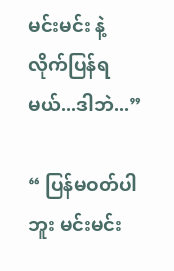မင်းမင်း နဲ့ လိုက်ပြန်ရမယ်...ဒါဘဲ...”

“ ပြန်မဝတ်ပါဘူး မင်းမင်း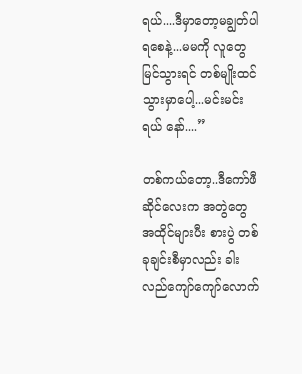ရယ်....ဒီမှာတော့မချွတ်ပါရစေနဲ့...မမကို လူတွေ မြင်သွားရင် တစ်မျိုးထင်သွားမှာပေါ့...မင်းမင်း ရယ် နော်....”

တစ်ကယ်တော့..ဒီကော်ဖီ ဆိုင်လေးက အတွဲတွေ အထိုင်များပီး စားပွဲ တစ်ခုချင်းစီမှာလည်း ခါးလည်ကျော်ကျော်လောက်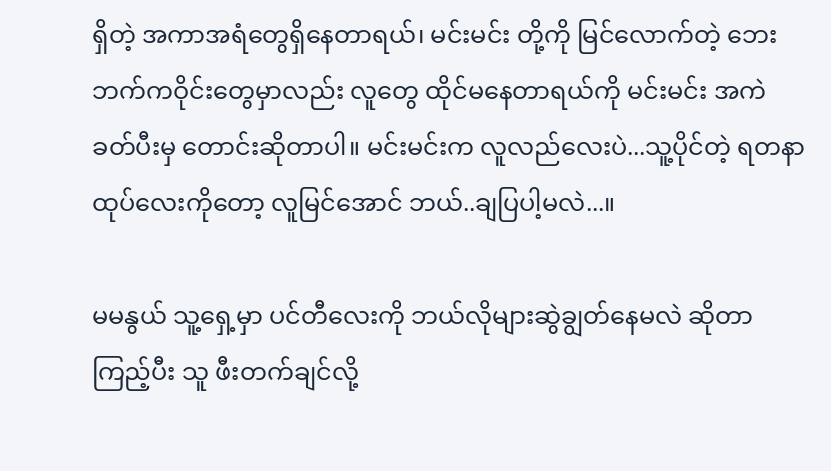ရှိတဲ့ အကာအရံတွေရှိနေတာရယ်၊ မင်းမင်း တို့ကို မြင်လောက်တဲ့ ဘေးဘက်ကဝိုင်းတွေမှာလည်း လူတွေ ထိုင်မနေတာရယ်ကို မင်းမင်း အကဲခတ်ပီးမှ တောင်းဆိုတာပါ။ မင်းမင်းက လူလည်လေးပဲ...သူ့ပိုင်တဲ့ ရတနာထုပ်လေးကိုတော့ လူမြင်အောင် ဘယ်..ချပြပါ့မလဲ...။

မမနွယ် သူ့ရှေ့မှာ ပင်တီလေးကို ဘယ်လိုများဆွဲချွတ်နေမလဲ ဆိုတာ ကြည့်ပီး သူ ဖီးတက်ချင်လို့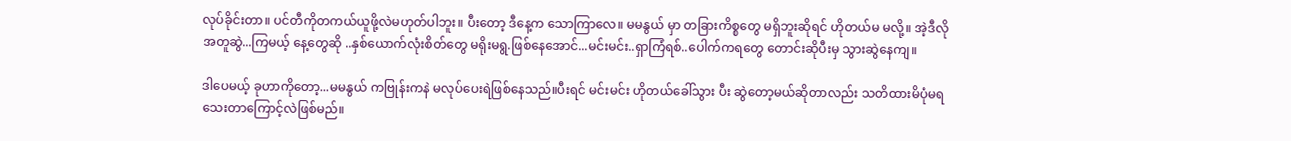လုပ်ခိုင်းတာ။ ပင်တီကိုတကယ်ယူဖို့လဲမဟုတ်ပါဘူး။ ပီးတော့ ဒီနေ့က သောကြာလေ။ မမနွယ် မှာ တခြားကိစ္စတွေ မရှိဘူးဆိုရင် ဟိုတယ်မ မလို့။ အဲ့ဒီလို အတူဆွဲ...ကြမယ့် နေ့တွေဆို ..နှစ်ယောက်လုံးစိတ်တွေ မရိုးမရွ.ဖြစ်နေအောင်...မင်းမင်း..ရှာကြံရစ်..ပေါက်ကရတွေ တောင်းဆိုပီးမှ သွားဆွဲနေကျ။

ဒါပေမယ့် ခုဟာကိုတော့...မမနွယ် ကဗြုန်းကနဲ မလုပ်ပေးရဲဖြစ်နေသည်။ပီးရင် မင်းမင်း ဟိုတယ်ခေါ်သွား ပီး ဆွဲတော့မယ်ဆိုတာလည်း သတိထားမိပုံမရသေးတာကြောင့်လဲဖြစ်မည်။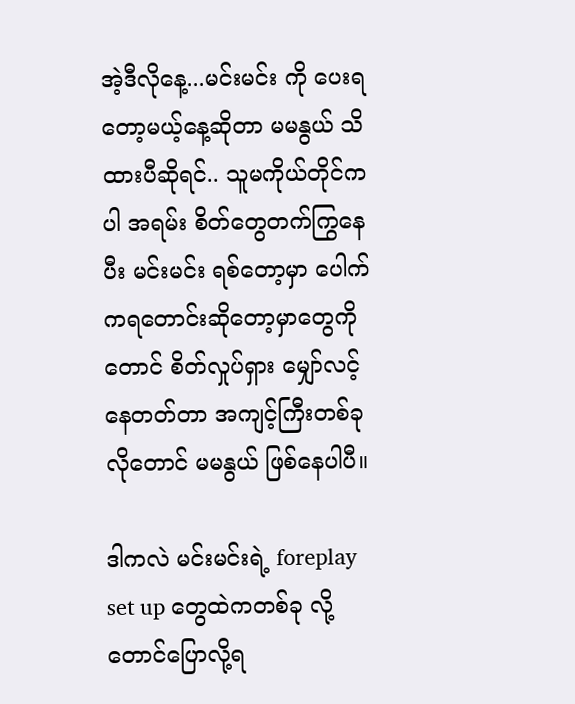အဲ့ဒီလိုနေ့...မင်းမင်း ကို ပေးရတော့မယ့်နေ့ဆိုတာ မမနွယ် သိထားပီဆိုရင်.. သူမကိုယ်တိုင်ကပါ အရမ်း စိတ်တွေတက်ကြွနေပီး မင်းမင်း ရစ်တော့မှာ ပေါက်ကရတောင်းဆိုတော့မှာတွေကိုတောင် စိတ်လှုပ်ရှား မျှော်လင့်နေတတ်တာ အကျင့်ကြီးတစ်ခုလိုတောင် မမနွယ် ဖြစ်နေပါပီ။

ဒါကလဲ မင်းမင်းရဲ့ foreplay set up တွေထဲကတစ်ခု လို့တောင်ပြောလို့ရ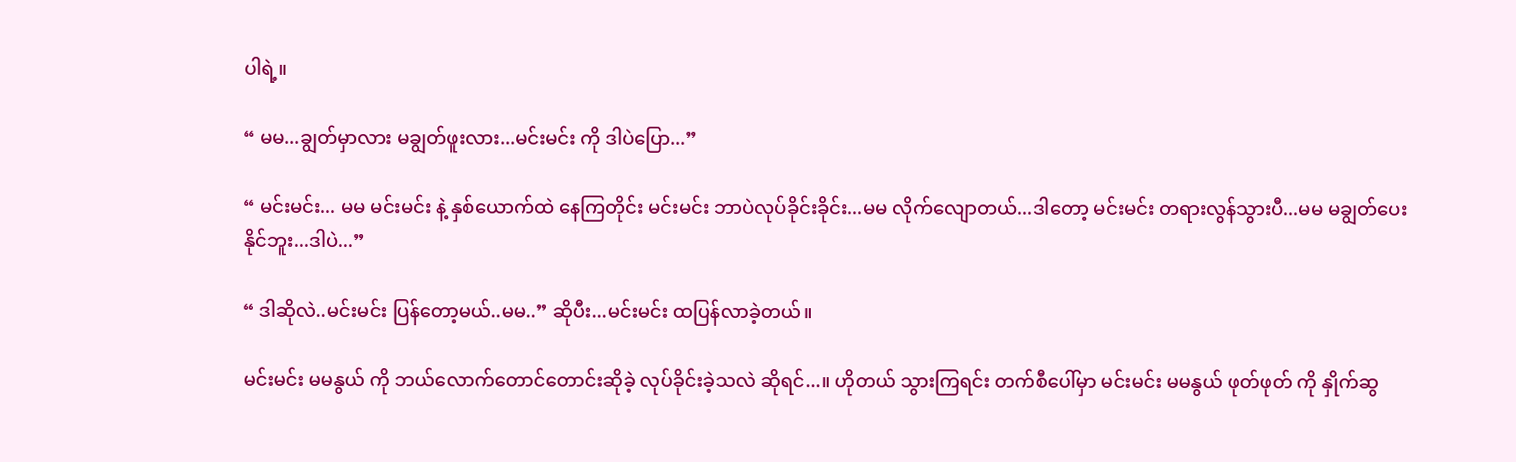ပါရဲ့။

“ မမ...ချွတ်မှာလား မချွတ်ဖူးလား...မင်းမင်း ကို ဒါပဲပြော...”

“ မင်းမင်း... မမ မင်းမင်း နဲ့ နှစ်ယောက်ထဲ နေကြတိုင်း မင်းမင်း ဘာပဲလုပ်ခိုင်းခိုင်း...မမ လိုက်လျောတယ်...ဒါတော့ မင်းမင်း တရားလွန်သွားပီ...မမ မချွတ်ပေးနိုင်ဘူး...ဒါပဲ...”

“ ဒါဆိုလဲ..မင်းမင်း ပြန်တော့မယ်..မမ..” ဆိုပီး...မင်းမင်း ထပြန်လာခဲ့တယ်။

မင်းမင်း မမနွယ် ကို ဘယ်လောက်တောင်တောင်းဆိုခဲ့ လုပ်ခိုင်းခဲ့သလဲ ဆိုရင်...။ ဟိုတယ် သွားကြရင်း တက်စီပေါ်မှာ မင်းမင်း မမနွယ် ဖုတ်ဖုတ် ကို နှိုက်ဆွ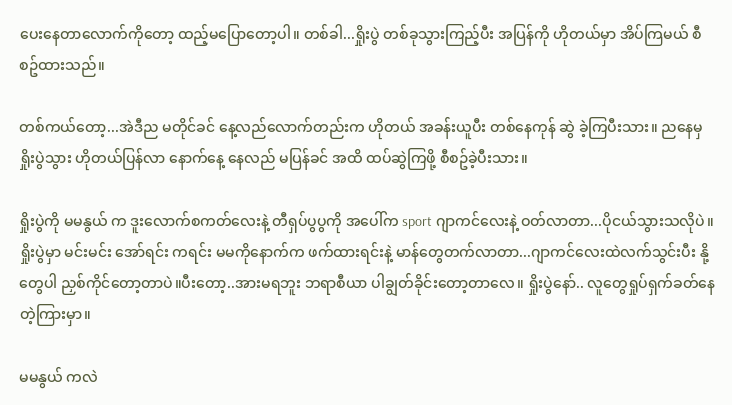ပေးနေတာလောက်ကိုတော့ ထည့်မပြောတော့ပါ။ တစ်ခါ...ရှိုးပွဲ တစ်ခုသွားကြည့်ပီး အပြန်ကို ဟိုတယ်မှာ အိပ်ကြမယ် စီစဥ်ထားသည်။

တစ်ကယ်တော့...အဲဒီည မတိုင်ခင် နေ့လည်လောက်တည်းက ဟိုတယ် အခန်းယူပီး တစ်နေကုန် ဆွဲ ခဲ့ကြပီးသား။ ညနေမှ ရှိုးပွဲသွား ဟိုတယ်ပြန်လာ နောက်နေ့ နေလည် မပြန်ခင် အထိ ထပ်ဆွဲကြဖို့ စီစဥ်ခဲ့ပီးသား။

ရှိုးပွဲကို မမနွယ် က ဒူးလောက်စကတ်လေးနဲ့ တီရှပ်ပွပွကို အပေါ်က sport ဂျာကင်လေးနဲ့ ဝတ်လာတာ...ပိုငယ်သွားသလိုပဲ။ ရှိုးပွဲမှာ မင်းမင်း အော်ရင်း ကရင်း မမကိုနောက်က ဖက်ထားရင်းနဲ့ မာန်တွေတက်လာတာ...ဂျာကင်လေးထဲလက်သွင်းပီး နို့တွေပါ ညှစ်ကိုင်တော့တာပဲ။ပီးတော့..အားမရဘူး ဘရာစီယာ ပါချွတ်ခိုင်းတော့တာလေ။ ရှိုးပွဲနော်.. လူတွေရှုပ်ရှက်ခတ်နေတဲ့ကြားမှာ။

မမနွယ် ကလဲ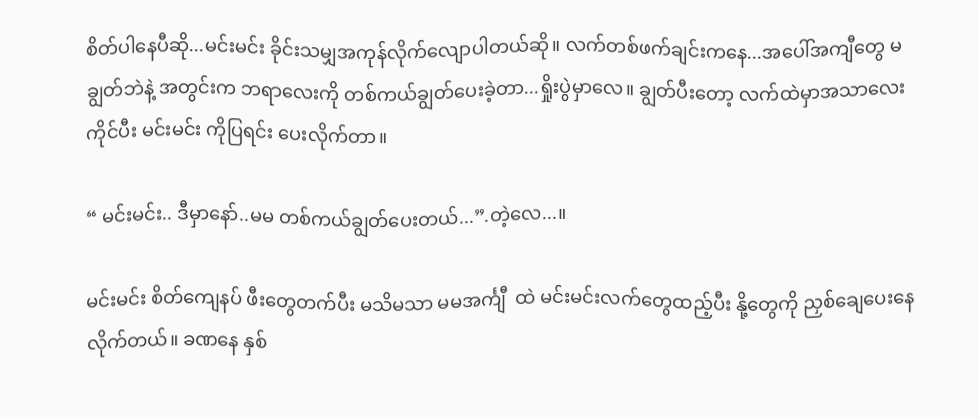စိတ်ပါနေပီဆို...မင်းမင်း ခိုင်းသမျှအကုန်လိုက်လျောပါတယ်ဆို။ လက်တစ်ဖက်ချင်းကနေ...အပေါ်အကျီတွေ မချွတ်ဘဲနဲ့ အတွင်းက ဘရာလေးကို တစ်ကယ်ချွတ်ပေးခဲ့တာ...ရှိုးပွဲမှာလေ။ ချွတ်ပီးတော့ လက်ထဲမှာအသာလေးကိုင်ပီး မင်းမင်း ကိုပြရင်း ပေးလိုက်တာ။

“ မင်းမင်း.. ဒီမှာနော်..မမ တစ်ကယ်ချွတ်ပေးတယ်...”.တဲ့လေ...။

မင်းမင်း စိတ်ကျေနပ် ဖီးတွေတက်ပီး မသိမသာ မမအင်္ကျီ  ထဲ မင်းမင်းလက်တွေထည့်ပီး နို့တွေကို ညှစ်ချေပေးနေလိုက်တယ်။ ခဏနေ နှစ်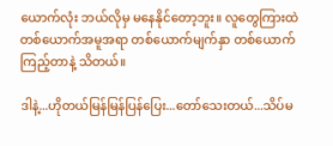ယောက်လုံး ဘယ်လိုမှ မနေနိုင်တော့ဘူး။ လူတွေကြားထဲ တစ်ယောက်အမူအရာ တစ်ယောက်မျက်နှာ တစ်ယောက်ကြည့်တာနဲ့ သိတယ်။

ဒါနဲ့...ဟိုတယ်မြန်မြန်ပြန်ပြေး...တော်သေးတယ်...သိပ်မ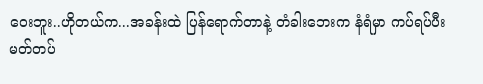ဝေးဘူး..ဟိုတယ်က...အခန်းထဲ ပြန်ရောက်တာနဲ့ တံခါးဘေးက နံရံမှာ ကပ်ရပ်ပီး မတ်တပ်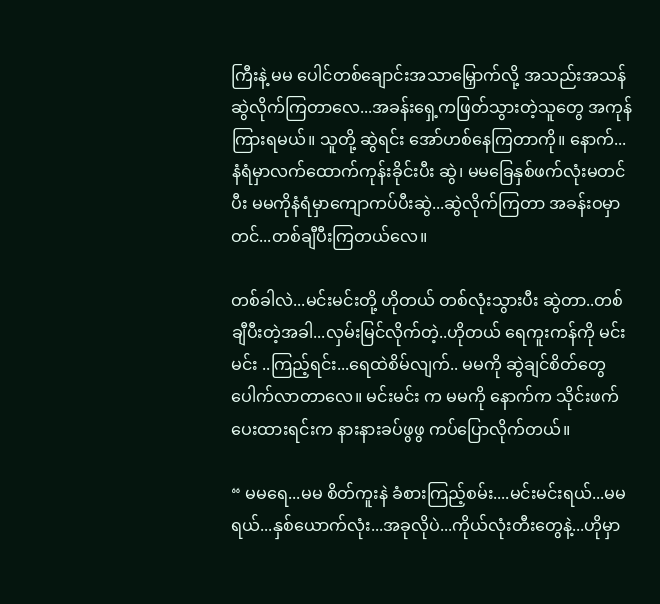ကြီးနဲ့ မမ ပေါင်တစ်ချောင်းအသာမြှောက်လို့ အသည်းအသန် ဆွဲလိုက်ကြတာလေ...အခန်းရှေ့ကဖြတ်သွားတဲ့သူတွေ အကုန်ကြားရမယ်။ သူတို့ ဆွဲရင်း အော်ဟစ်နေကြတာကို။ နောက်...နံရံမှာလက်ထောက်ကုန်းခိုင်းပီး ဆွဲ၊ မမခြေနှစ်ဖက်လုံးမတင်ပီး မမကိုနံရံမှာကျောကပ်ပီးဆွဲ...ဆွဲလိုက်ကြတာ အခန်းဝမှာတင်...တစ်ချီပီးကြတယ်လေ။

တစ်ခါလဲ...မင်းမင်းတို့ ဟိုတယ် တစ်လုံးသွားပီး ဆွဲတာ..တစ်ချီပီးတဲ့အခါ...လှမ်းမြင်လိုက်တဲ့..ဟိုတယ် ရေကူးကန်ကို မင်းမင်း ..ကြည့်ရင်း...ရေထဲစိမ်လျက်.. မမကို ဆွဲချင်စိတ်တွေပေါက်လာတာလေ။ မင်းမင်း က မမကို နောက်က သိုင်းဖက်ပေးထားရင်းက နားနားခပ်ဖွဖွ ကပ်ပြောလိုက်တယ်။

“ မမရေ...မမ စိတ်ကူးနဲ ခံစားကြည့်စမ်း....မင်းမင်းရယ်...မမရယ်...နှစ်ယောက်လုံး...အခုလိုပဲ...ကိုယ်လုံးတီးတွေနဲ့...ဟိုမှာ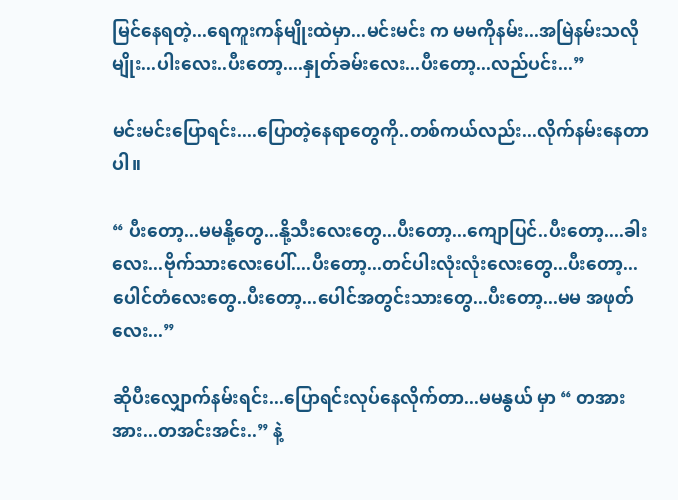မြင်နေရတဲ့...ရေကူးကန်မျိုးထဲမှာ...မင်းမင်း က မမကိုနမ်း...အမြဲနမ်းသလိုမျိုး...ပါးလေး..ပီးတော့....နှုတ်ခမ်းလေး...ပီးတော့...လည်ပင်း...”

မင်းမင်းပြောရင်း....ပြောတဲ့နေရာတွေကို..တစ်ကယ်လည်း...လိုက်နမ်းနေတာပါ။

“ ပီးတော့...မမနို့တွေ...နို့သီးလေးတွေ...ပီးတော့...ကျောပြင်..ပီးတော့....ခါးလေး...ဗိုက်သားလေးပေါ်....ပီးတော့...တင်ပါးလုံးလုံးလေးတွေ...ပီးတော့...ပေါင်တံလေးတွေ..ပီးတော့...ပေါင်အတွင်းသားတွေ...ပီးတော့...မမ အဖုတ်လေး...”

ဆိုပီးလျှောက်နမ်းရင်း...ပြောရင်းလုပ်နေလိုက်တာ...မမနွယ် မှာ “ တအားအား...တအင်းအင်း..” နဲ့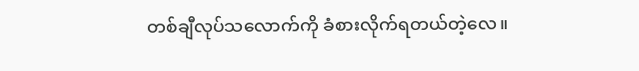တစ်ချီလုပ်သလောက်ကို ခံစားလိုက်ရတယ်တဲ့လေ။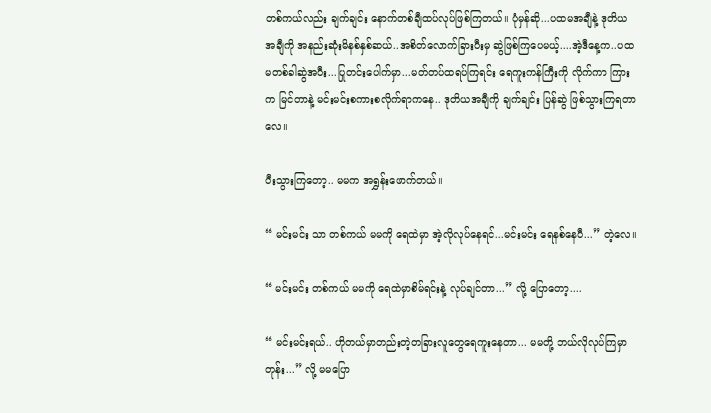တစ်ကယ်လည်း ချက်ချင်း နောက်တစ်ချီထပ်လုပ်ဖြစ်ကြတယ်။ ပုံမှန်ဆို...ပထမအချီနဲ့ ဒုတိယ အချီကို အနည်းဆုံးမိနစ်နှစ်ဆယ်..အစိတ်လောက်ခြားပီးမှ ဆွဲဖြစ်ကြပေမယ့်....အဲ့ဒီနေ့က..ပထမတစ်ခါဆွဲအပီး...ပြုတင်းပေါက်မှာ...မတ်တပ်ထရပ်ကြရင်း ရေကူးကန်ကြီးကို လိုက်ကာ ကြားက မြင်တာနဲ့ မင်းမင်းစကားစလိုက်ရာကနေ.. ဒုတိယအချီကို ချက်ချင်း ပြန်ဆွဲ ဖြစ်သွားကြရတာလေ။

ပီးသွားကြတော့.. မမက အရွှန်းဖောက်တယ်။

“ မင်းမင်း သာ တစ်ကယ် မမကို ရေထဲမှာ အဲ့လိုလုပ်နေရင်...မင်းမင်း ရေနစ်နေပီ...” တဲ့လေ။

“ မင်းမင်း တစ်ကယ် မမကို ရေထဲမှာစိမ်ရင်းနဲ့ လုပ်ချင်တာ...” လို့ ပြောတော့....

“ မင်းမင်းရယ်.. ဟိုတယ်မှာတည်းတဲ့တခြားလူတွေရေကူးနေတာ... မမတို့ ဘယ်လိုလုပ်ကြမှာတုန်း...” လို့ မမပြော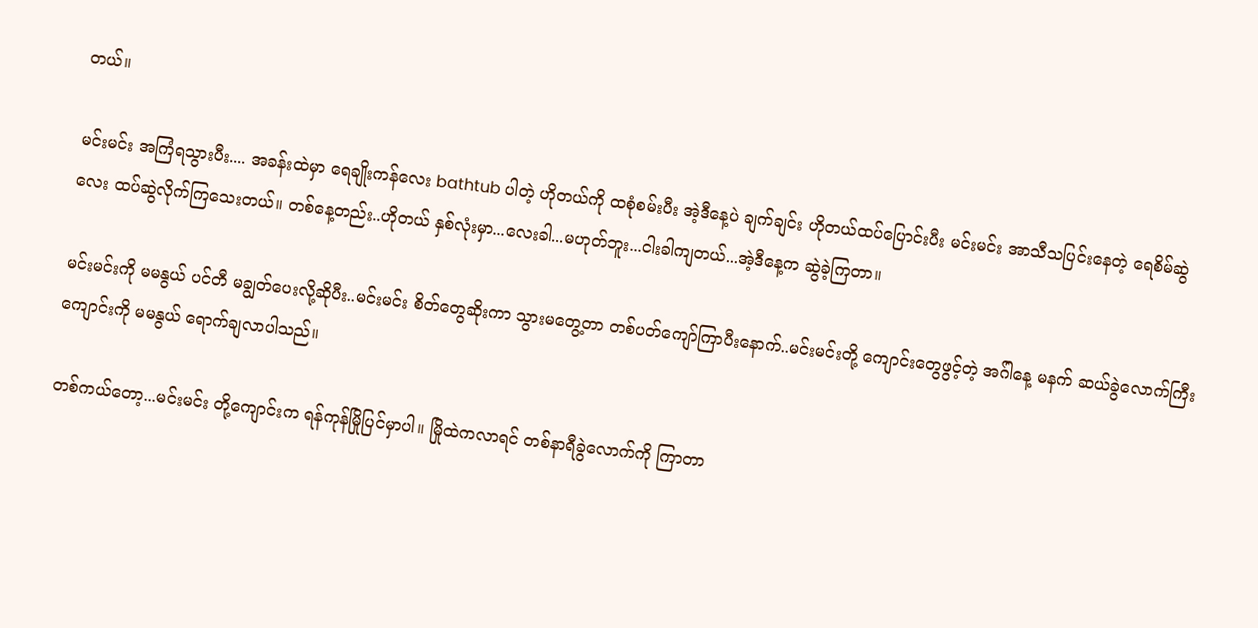တယ်။

မင်းမင်း အကြံရသွားပီး.... အခန်းထဲမှာ ရေချိုးကန်လေး bathtub ပါတဲ့ ဟိုတယ်ကို ထစုံစမ်းပီး အဲ့ဒီနေ့ပဲ ချက်ချင်း ဟိုတယ်ထပ်ပြောင်းပီး မင်းမင်း အာသီသပြင်းနေတဲ့ ရေစိမ်ဆွဲလေး ထပ်ဆွဲလိုက်ကြသေးတယ်။ တစ်နေ့တည်း..ဟိုတယ် နှစ်လုံးမှာ...လေးခါ...မဟုတ်ဘူး...ငါးခါကျတယ်...အဲ့ဒီနေ့က ဆွဲခဲ့ကြတာ။

မင်းမင်းကို မမနွယ် ပင်တီ မချွတ်ပေးလို့ဆိုပီး..မင်းမင်း စိတ်တွေဆိုးကာ သွားမတွေ့တာ တစ်ပတ်ကျော်ကြာပီးနောက်..မင်းမင်းတို့ ကျောင်းတွေဖွင့်တဲ့ အဂ်ါနေ့ မနက် ဆယ်ခွဲလောက်ကြီး ကျောင်းကို မမနွယ် ရောက်ချလာပါသည်။

တစ်ကယ်တော့...မင်းမင်း တို့ကျောင်းက ရန်ကုန်မြိုပြင်မှာပါ။ မြိုထဲကလာရင် တစ်နာရီခွဲလောက်ကို ကြာတာ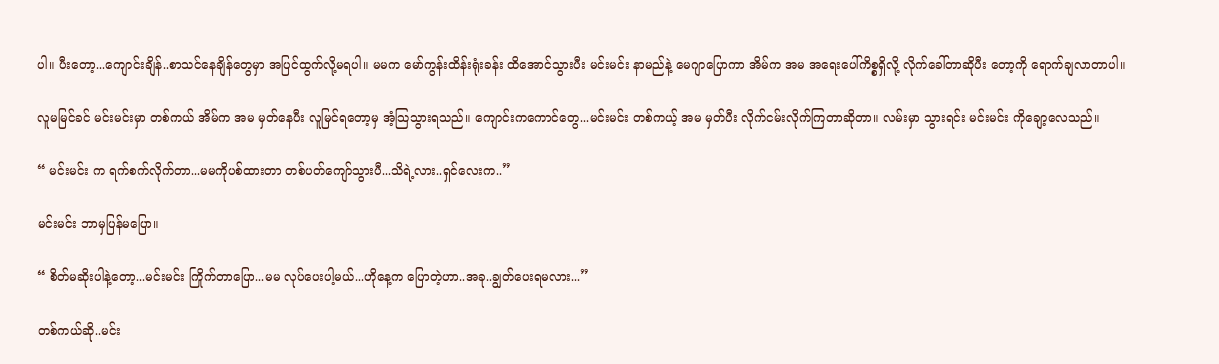ပါ။ ပီးတော့...ကျောင်းချိန်..စာသင်နေချိန်တွေမှာ အပြင်ထွက်လို့မရပါ။ မမက မော်ကွန်းထိန်းရုံးခန်း ထိအောင်သွားပီး မင်းမင်း နာမည်နဲ့ မေဂျာပြောကာ အိမ်က အမ အရေးပေါ်ကိစ္စရှိလို့ လိုက်ခေါ်တာဆိုပီး တော့ကို ရောက်ချလာတာပါ။

လူမမြင်ခင် မင်းမင်းမှာ တစ်ကယ် အိမ်က အမ မှတ်နေပီး လူမြင်ရတော့မှ အံ့သြသွားရသည်။ ကျောင်းကကောင်တွေ...မင်းမင်း တစ်ကယ့် အမ မှတ်ပီး လိုက်ငမ်းလိုက်ကြတာဆိုတာ။ လမ်းမှာ သွားရင်း မင်းမင်း ကိုချော့လေသည်။

“ မင်းမင်း က ရက်စက်လိုက်တာ...မမကိုပစ်ထားတာ တစ်ပတ်ကျော်သွားပီ...သိရဲ့လား..ရှင်လေးက..”

မင်းမင်း ဘာမှပြန်မပြော။

“ စိတ်မဆိုးပါနဲ့တော့...မင်းမင်း ကြိုက်တာပြော...မမ လုပ်ပေးပါ့မယ်...ဟိုနေ့က ပြောတဲ့ဟာ..အခု..ချွတ်ပေးရမလား...”

တစ်ကယ်ဆို..မင်း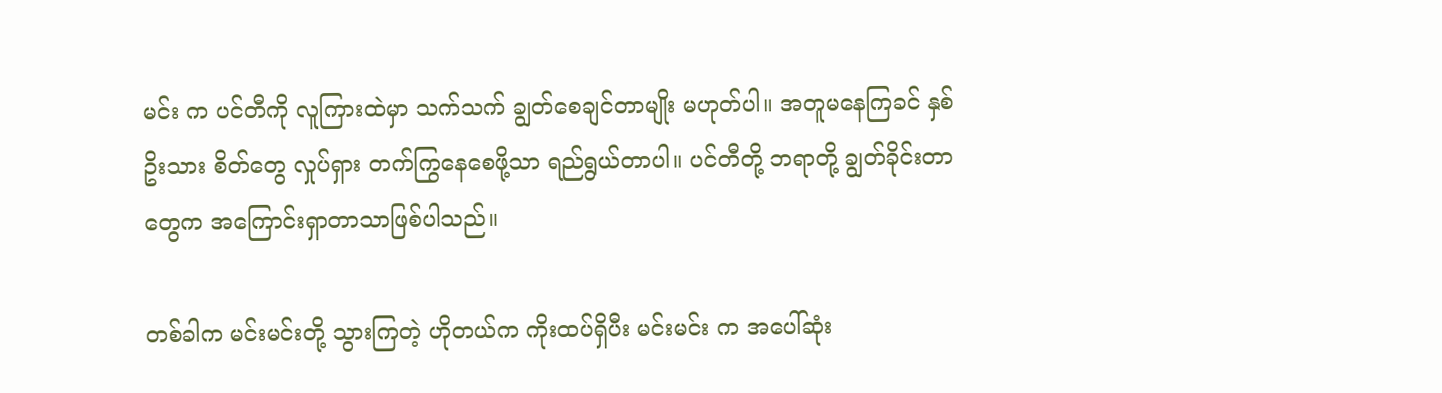မင်း က ပင်တီကို လူကြားထဲမှာ သက်သက် ချွတ်စေချင်တာမျိုး မဟုတ်ပါ။ အတူမနေကြခင် နှစ်ဥိးသား စိတ်တွေ လှုပ်ရှား တက်ကြွနေစေဖို့သာ ရည်ရွယ်တာပါ။ ပင်တီတို့ ဘရာတို့ ချွတ်ခိုင်းတာတွေက အကြောင်းရှာတာသာဖြစ်ပါသည်။

တစ်ခါက မင်းမင်းတို့ သွားကြတဲ့ ဟိုတယ်က ကိုးထပ်ရှိပီး မင်းမင်း က အပေါ်ဆုံး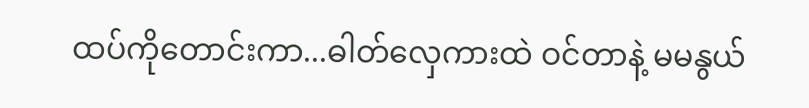ထပ်ကိုတောင်းကာ...ဓါတ်လှေကားထဲ ဝင်တာနဲ့ မမနွယ်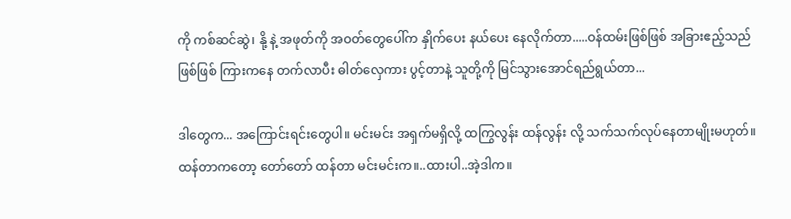ကို ကစ်ဆင်ဆွဲ၊ နို့ နဲ့ အဖုတ်ကို အဝတ်တွေပေါ်က နှိုက်ပေး နယ်ပေး နေလိုက်တာ.....ဝန်ထမ်းဖြစ်ဖြစ် အခြားဧည့်သည်ဖြစ်ဖြစ် ကြားကနေ တက်လာပီး ဓါတ်လှေကား ပွင့်တာနဲ့ သူတို့ကို မြင်သွားအောင်ရည်ရွယ်တာ...

ဒါတွေက... အကြောင်းရင်းတွေပါ။ မင်းမင်း အရှက်မရှိလို့ ထကြွလွန်း ထန်လွန်း လို့ သက်သက်လုပ်နေတာမျိုးမဟုတ်။ ထန်တာကတော့ တော်တော် ထန်တာ မင်းမင်းက။..ထားပါ..အဲ့ဒါက။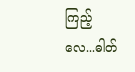ကြည့်လေ...ဓါတ်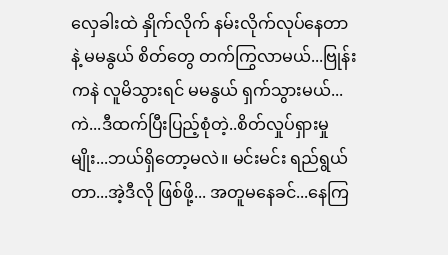လှေခါးထဲ နှိုက်လိုက် နမ်းလိုက်လုပ်နေတာနဲ့ မမနွယ် စိတ်တွေ တက်ကြွလာမယ်...ဗြုန်းကနဲ လူမိသွားရင် မမနွယ် ရှက်သွားမယ်...ကဲ...ဒီထက်ပြီးပြည့်စုံတဲ့..စိတ်လှုပ်ရှားမှုမျိုး...ဘယ်ရှိတော့မလဲ။ မင်းမင်း ရည်ရွယ်တာ...အဲ့ဒီလို ဖြစ်ဖို့... အတူမနေခင်...နေကြ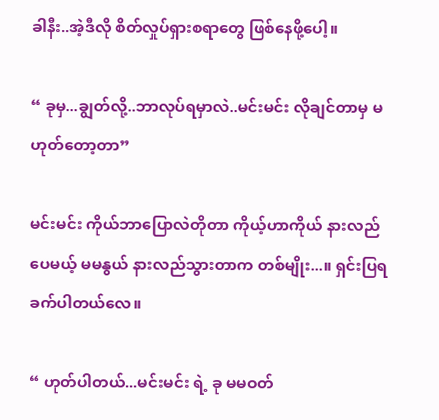ခါနီး..အဲ့ဒီလို စိတ်လှုပ်ရှားစရာတွေ ဖြစ်နေဖို့ပေါ့။

“ ခုမှ...ချွတ်လို့..ဘာလုပ်ရမှာလဲ..မင်းမင်း လိုချင်တာမှ မဟုတ်တော့တာ”

မင်းမင်း ကိုယ်ဘာပြောလဲတိုတာ ကိုယ့်ဟာကိုယ် နားလည်ပေမယ့် မမနွယ် နားလည်သွားတာက တစ်မျိုး...။ ရှင်းပြရခက်ပါတယ်လေ။

“ ဟုတ်ပါတယ်...မင်းမင်း ရဲ့ ခု မမဝတ်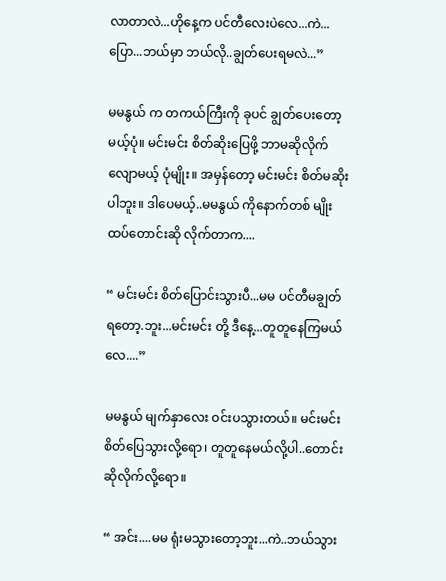လာတာလဲ...ဟိုနေ့က ပင်တီလေးပဲလေ...ကဲ...ပြော...ဘယ်မှာ ဘယ်လို..ချွတ်ပေးရမလဲ...”

မမနွယ် က တကယ်ကြီးကို ခုပင် ချွတ်ပေးတော့မယ့်ပုံ။ မင်းမင်း စိတ်ဆိုးပြေဖို့ ဘာမဆိုလိုက်လျောမယ့် ပုံမျိုး။ အမှန်တော့ မင်းမင်း စိတ်မဆိုးပါဘူး။ ဒါပေမယ့်..မမနွယ် ကိုနောက်တစ် မျိုး ထပ်တောင်းဆို လိုက်တာက....

“ မင်းမင်း စိတ်ပြောင်းသွားပီ...မမ ပင်တီမချွတ်ရတော့.ဘူး...မင်းမင်း တို့ ဒီနေ့...တူတူနေကြမယ်လေ....”

မမနွယ် မျက်နှာလေး ဝင်းပသွားတယ်။ မင်းမင်း စိတ်ပြေသွားလို့ရော၊ တူတူနေမယ်လို့ပါ..တောင်းဆိုလိုက်လို့ရော။

“ အင်း....မမ ရုံးမသွားတော့ဘူး...ကဲ..ဘယ်သွား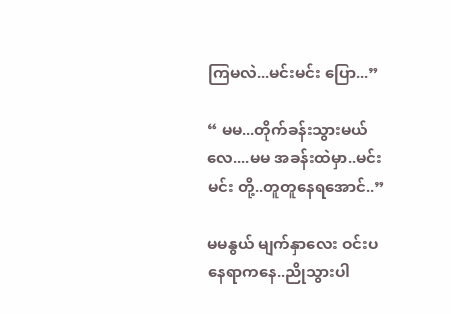ကြမလဲ...မင်းမင်း ပြော...”

“ မမ...တိုက်ခန်းသွားမယ်လေ....မမ အခန်းထဲမှာ..မင်းမင်း တို့..တူတူနေရအောင်..”

မမနွယ် မျက်နှာလေး ဝင်းပနေရာကနေ..ညိုသွားပါ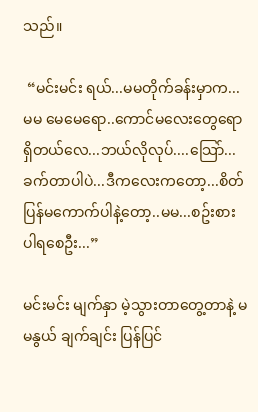သည်။

 “မင်းမင်း ရယ်...မမတိုက်ခန်းမှာက...မမ မေမေရော..ကောင်မလေးတွေရောရှိတယ်လေ...ဘယ်လိုလုပ်....သြော်...ခက်တာပါပဲ...ဒီကလေးကတော့...စိတ်ပြန်မကောက်ပါနဲ့တော့..မမ...စဥ်းစားပါရစေဦး...”

မင်းမင်း မျက်နှာ မဲ့သွားတာတွေ့တာနဲ့ မမနွယ် ချက်ချင်း ပြန်ပြင်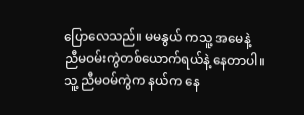ပြောလေသည်။ မမနွယ် ကသူ့ အမေနဲ့ ညီမဝမ်းကွဲတစ်ယောက်ရယ်နဲ့ နေတာပါ။ သူ့ ညီမဝမ်ကွဲက နယ်က နေ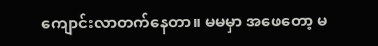ကျောင်းလာတက်နေတာ။ မမမှာ အဖေတော့ မ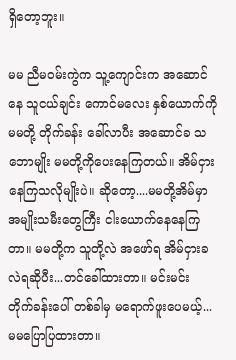ရှိတော့ဘူး။

မမ ညီမဝမ်းကွဲက သူ့ကျောင်းက အဆောင်နေ သူငယ်ချင်း ကောင်မလေး နှစ်ယောက်ကို မမတို့ တိုက်ခန်း ခေါ်လာပီး အဆောင်ခ သဘောမျိုး မမတို့ကိုပေးနေကြတယ်။ အိမ်ငှားနေကြသလိုမျိုးပဲ။ ဆိုတော့....မမတို့အိမ်မှာ အမျိုးသမီးတွေကြီး ငါးယောက်နေနေကြတာ။ မမတို့က သူတို့လဲ အဖော်ရ အိမ်ငှားခလဲရဆိုပီး...တင်ခေါ်ထားတာ။ မင်းမင်း တိုက်ခန်းပေါ် တစ်ခါမှ မရောက်ဖူးပေမယ့်...မမပြောပြထားတာ။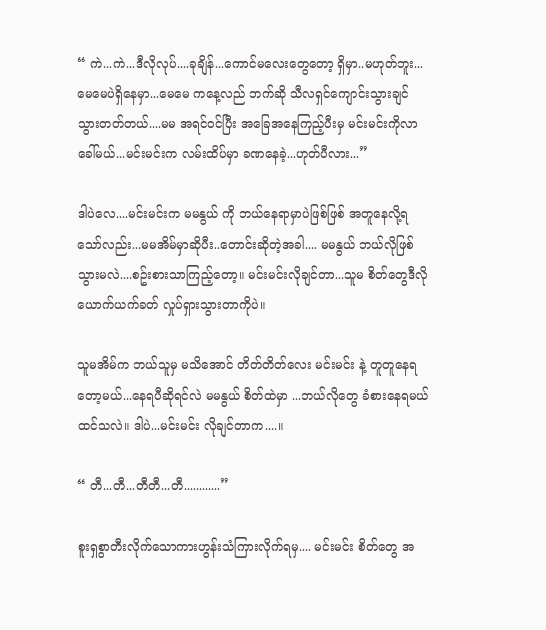“ ကဲ...ကဲ...ဒီလိုလုပ်....ခုချိန်...ကောင်မလေးတွေတော့ ရှိမှာ..မဟုတ်ဘူး...မေမေပဲရှိနေမှာ...မေမေ ကနေ့လည် ဘက်ဆို သီလရှင်ကျောင်းသွားချင်သွားတတ်တယ်....မမ အရင်ဝင်ပြီး အခြေအနေကြည့်ပီးမှ မင်းမင်းကိုလာခေါ်မယ်...မင်းမင်းက လမ်းထိပ်မှာ ခဏနေခဲ့...ဟုတ်ပီလား...”

ဒါပဲလေ....မင်းမင်းက မမနွယ် ကို ဘယ်နေရာမှာပဲဖြစ်ဖြစ် အတူနေလို့ရသော်လည်း...မမအိမ်မှာဆိုပီး..တောင်းဆိုတဲ့အခါ.... မမနွယ် ဘယ်လိုဖြစ်သွားမလဲ....စဥ်းစားသာကြည့်တော့။ မင်းမင်းလိုချင်တာ...သူမ စိတ်တွေဒီလို ယောက်ယက်ခတ် လှုပ်ရှားသွားတာကိုပဲ။

သူမအိမ်က ဘယ်သူမှ မသိအောင် တိတ်တိတ်လေး မင်းမင်း နဲ့ တူတူနေရတော့မယ်...နေရပီဆိုရင်လဲ မမနွယ် စိတ်ထဲမှာ ...ဘယ်လိုတွေ ခံစားနေရမယ် ထင်သလဲ။ ဒါပဲ...မင်းမင်း လိုချင်တာက....။

“ တီ...တီ...တီတီ...တီ............”

စူးရှစွာတီးလိုက်သောကားဟွန်းသံကြားလိုက်ရမှ.... မင်းမင်း စိတ်တွေ အ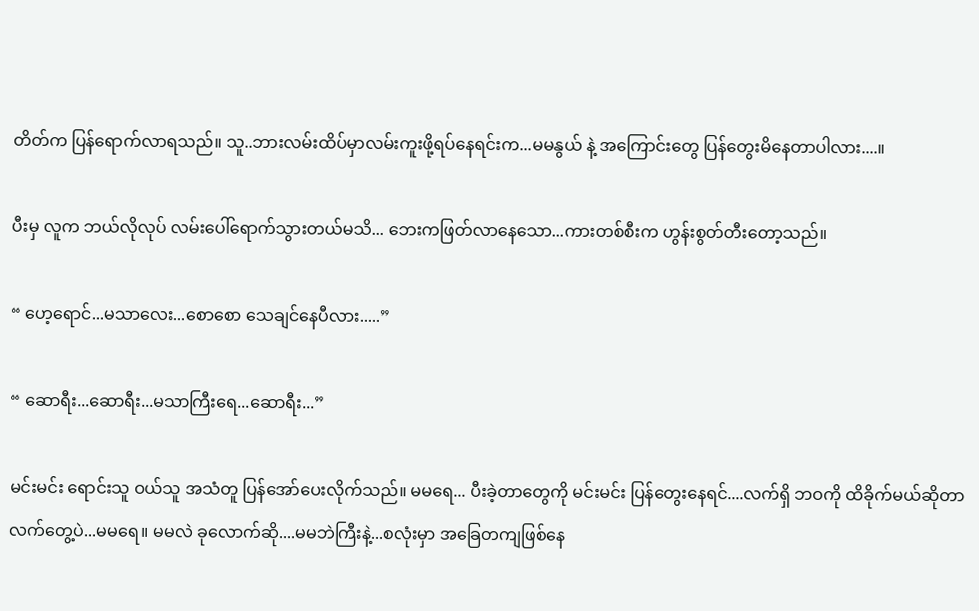တိတ်က ပြန်ရောက်လာရသည်။ သူ..ဘားလမ်းထိပ်မှာလမ်းကူးဖို့ရပ်နေရင်းက...မမနွယ် နဲ့ အကြောင်းတွေ ပြန်တွေးမိနေတာပါလား....။

ပီးမှ လူက ဘယ်လိုလုပ် လမ်းပေါ်ရောက်သွားတယ်မသိ... ဘေးကဖြတ်လာနေသော...ကားတစ်စီးက ဟွန်းစွတ်တီးတော့သည်။

“ ဟေ့ရောင်...မသာလေး...စောစော သေချင်နေပီလား.....”

“ ဆောရီး...ဆောရီး...မသာကြီးရေ...ဆောရီး...”

မင်းမင်း ရောင်းသူ ဝယ်သူ အသံတူ ပြန်အော်ပေးလိုက်သည်။ မမရေ... ပီးခဲ့တာတွေကို မင်းမင်း ပြန်တွေးနေရင်....လက်ရှိ ဘဝကို ထိခိုက်မယ်ဆိုတာ လက်တွေ့ပဲ...မမရေ။ မမလဲ ခုလောက်ဆို....မမဘဲကြီးနဲ့...စလုံးမှာ အခြေတကျဖြစ်နေ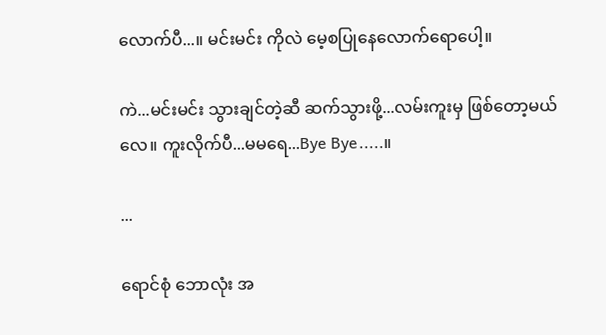လောက်ပီ...။ မင်းမင်း ကိုလဲ မေ့စပြုနေလောက်ရောပေါ့။

ကဲ...မင်းမင်း သွားချင်တဲ့ဆီ ဆက်သွားဖို့...လမ်းကူးမှ ဖြစ်တော့မယ်လေ။ ကူးလိုက်ပီ...မမရေ...Bye Bye.....။

...

ရောင်စုံ ဘောလုံး အ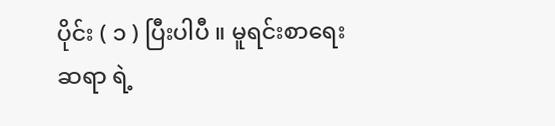ပိုင်း ( ၁ ) ပြီးပါပီ ။ မူရင်းစာရေးဆရာ ရဲ့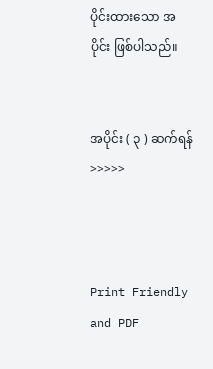ပိုင်းထားသော အပိုင်း ဖြစ်ပါသည်။


အပိုင်း ( ၃ ) ဆက်ရန် >>>>>



Print Friendly and PDF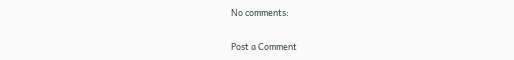No comments:

Post a Comment